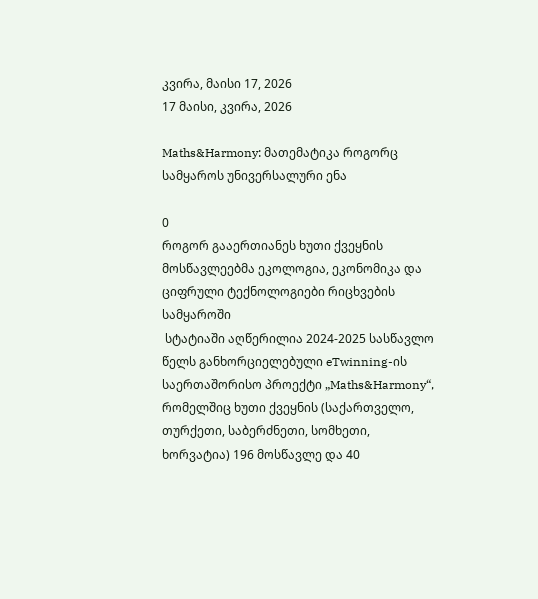კვირა, მაისი 17, 2026
17 მაისი, კვირა, 2026

Maths&Harmony: მათემატიკა როგორც სამყაროს უნივერსალური ენა

0
როგორ გააერთიანეს ხუთი ქვეყნის მოსწავლეებმა ეკოლოგია, ეკონომიკა და ციფრული ტექნოლოგიები რიცხვების სამყაროში
 სტატიაში აღწერილია 2024-2025 სასწავლო წელს განხორციელებული eTwinning-ის საერთაშორისო პროექტი „Maths&Harmony“, რომელშიც ხუთი ქვეყნის (საქართველო, თურქეთი, საბერძნეთი, სომხეთი, ხორვატია) 196 მოსწავლე და 40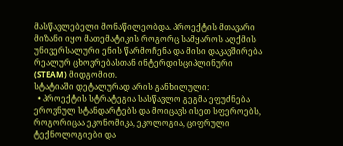მასწავლებელი მონაწილეობდა. პროექტის მთავარი მიზანი იყო მათემატიკის როგორც სამყაროს აღქმის უნივერსალური ენის წარმოჩენა და მისი დაკავშირება რეალურ ცხოვრებასთან ინტერდისციპლინური (STEAM) მიდგომით.
სტატიაში დეტალურად არის განხილული:
  • პროექტის სტრატეგია სასწავლო გეგმა ეფუძნება ეროვნულ სტანდარტებს და მოიცავს ისეთ სფეროებს, როგორიცაა ეკონომიკა, ეკოლოგია, ციფრული ტექნოლოგიები და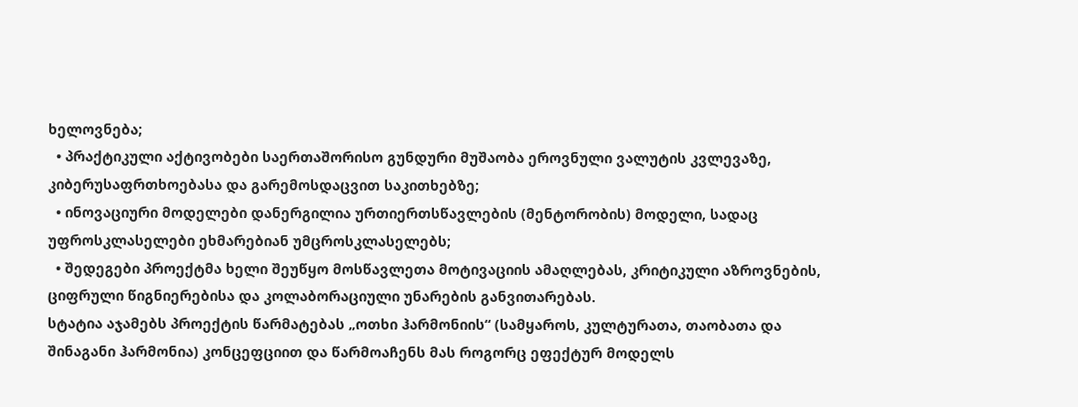ხელოვნება;
  • პრაქტიკული აქტივობები საერთაშორისო გუნდური მუშაობა ეროვნული ვალუტის კვლევაზე, კიბერუსაფრთხოებასა და გარემოსდაცვით საკითხებზე;
  • ინოვაციური მოდელები დანერგილია ურთიერთსწავლების (მენტორობის) მოდელი, სადაც უფროსკლასელები ეხმარებიან უმცროსკლასელებს;
  • შედეგები პროექტმა ხელი შეუწყო მოსწავლეთა მოტივაციის ამაღლებას, კრიტიკული აზროვნების, ციფრული წიგნიერებისა და კოლაბორაციული უნარების განვითარებას.
სტატია აჯამებს პროექტის წარმატებას „ოთხი ჰარმონიის“ (სამყაროს, კულტურათა, თაობათა და შინაგანი ჰარმონია) კონცეფციით და წარმოაჩენს მას როგორც ეფექტურ მოდელს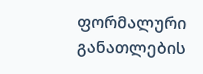ფორმალური განათლების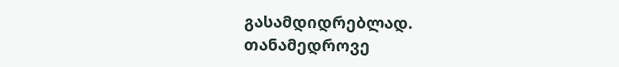გასამდიდრებლად.
თანამედროვე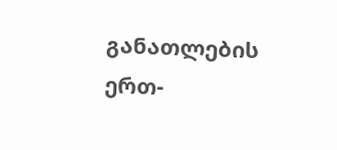განათლების ერთ-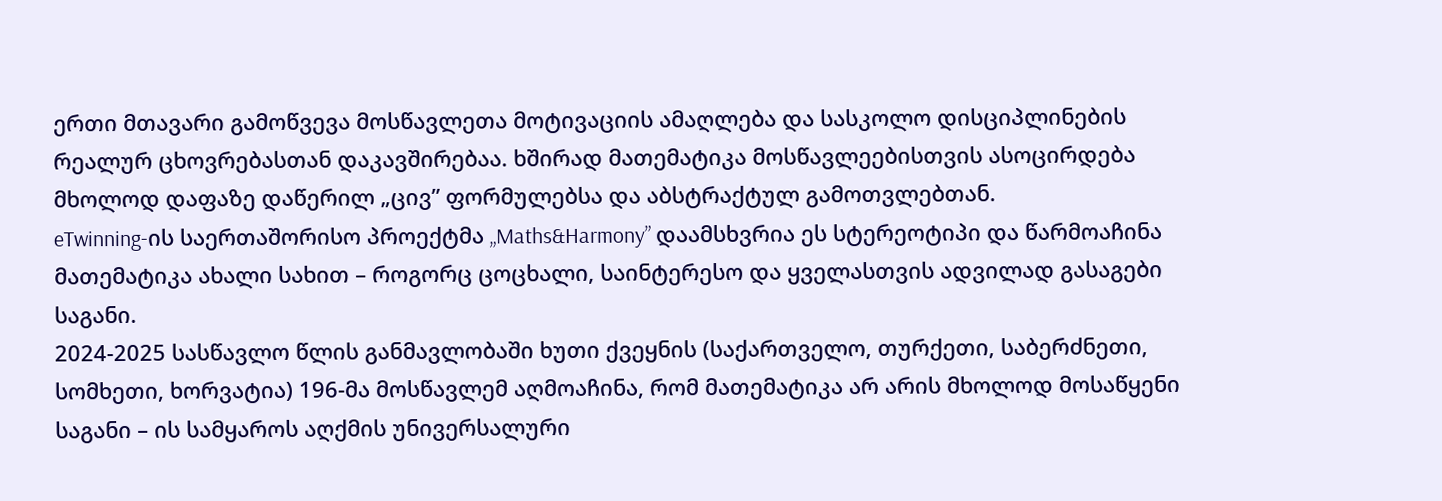ერთი მთავარი გამოწვევა მოსწავლეთა მოტივაციის ამაღლება და სასკოლო დისციპლინების რეალურ ცხოვრებასთან დაკავშირებაა. ხშირად მათემატიკა მოსწავლეებისთვის ასოცირდება მხოლოდ დაფაზე დაწერილ „ცივ” ფორმულებსა და აბსტრაქტულ გამოთვლებთან.
eTwinning-ის საერთაშორისო პროექტმა „Maths&Harmony” დაამსხვრია ეს სტერეოტიპი და წარმოაჩინა მათემატიკა ახალი სახით – როგორც ცოცხალი, საინტერესო და ყველასთვის ადვილად გასაგები საგანი.
2024-2025 სასწავლო წლის განმავლობაში ხუთი ქვეყნის (საქართველო, თურქეთი, საბერძნეთი, სომხეთი, ხორვატია) 196-მა მოსწავლემ აღმოაჩინა, რომ მათემატიკა არ არის მხოლოდ მოსაწყენი საგანი – ის სამყაროს აღქმის უნივერსალური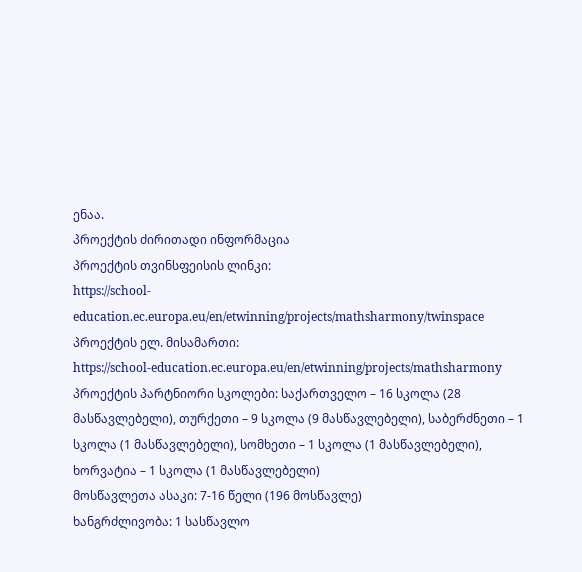ენაა.
პროექტის ძირითადი ინფორმაცია
პროექტის თვინსფეისის ლინკი:
https://school-education.ec.europa.eu/en/etwinning/projects/mathsharmony/twinspace
პროექტის ელ. მისამართი:
https://school-education.ec.europa.eu/en/etwinning/projects/mathsharmony
პროექტის პარტნიორი სკოლები: საქართველო – 16 სკოლა (28 მასწავლებელი), თურქეთი – 9 სკოლა (9 მასწავლებელი), საბერძნეთი – 1 სკოლა (1 მასწავლებელი), სომხეთი – 1 სკოლა (1 მასწავლებელი), ხორვატია – 1 სკოლა (1 მასწავლებელი)
მოსწავლეთა ასაკი: 7-16 წელი (196 მოსწავლე)
ხანგრძლივობა: 1 სასწავლო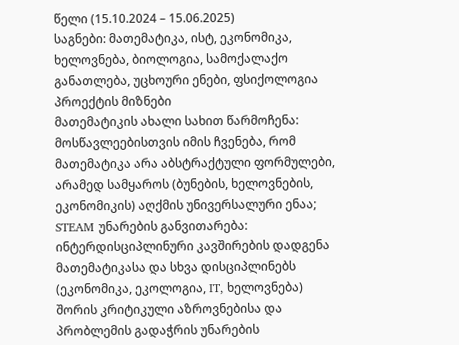წელი (15.10.2024 – 15.06.2025)
საგნები: მათემატიკა, ისტ, ეკონომიკა, ხელოვნება, ბიოლოგია, სამოქალაქო განათლება, უცხოური ენები, ფსიქოლოგია
პროექტის მიზნები
მათემატიკის ახალი სახით წარმოჩენა: მოსწავლეებისთვის იმის ჩვენება, რომ მათემატიკა არა აბსტრაქტული ფორმულები, არამედ სამყაროს (ბუნების, ხელოვნების, ეკონომიკის) აღქმის უნივერსალური ენაა;
STEAM უნარების განვითარება: ინტერდისციპლინური კავშირების დადგენა მათემატიკასა და სხვა დისციპლინებს (ეკონომიკა, ეკოლოგია, IT, ხელოვნება) შორის კრიტიკული აზროვნებისა და პრობლემის გადაჭრის უნარების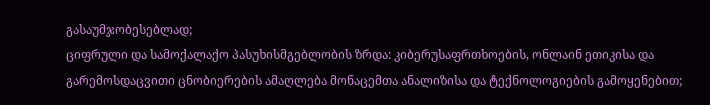გასაუმჯობესებლად;
ციფრული და სამოქალაქო პასუხისმგებლობის ზრდა: კიბერუსაფრთხოების, ონლაინ ეთიკისა და გარემოსდაცვითი ცნობიერების ამაღლება მონაცემთა ანალიზისა და ტექნოლოგიების გამოყენებით;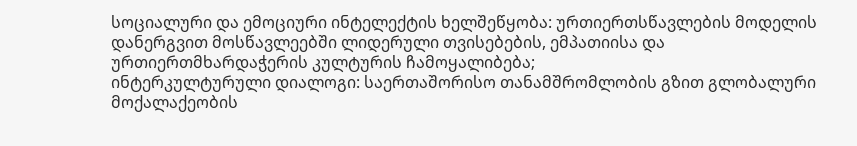სოციალური და ემოციური ინტელექტის ხელშეწყობა: ურთიერთსწავლების მოდელის დანერგვით მოსწავლეებში ლიდერული თვისებების, ემპათიისა და ურთიერთმხარდაჭერის კულტურის ჩამოყალიბება;
ინტერკულტურული დიალოგი: საერთაშორისო თანამშრომლობის გზით გლობალური მოქალაქეობის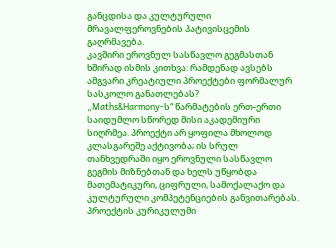განცდისა და კულტურული მრავალფეროვნების პატივისცემის გაღრმავება.
კავშირი ეროვნულ სასწავლო გეგმასთან
ხშირად ისმის კითხვა: რამდენად ავსებს ამგვარი კრეატიული პროექტები ფორმალურ სასკოლო განათლებას?
„Maths&Harmony-ს“ წარმატების ერთ-ერთი საიდუმლო სწორედ მისი აკადემიური სიღრმეა. პროექტი არ ყოფილა მხოლოდ კლასგარეშე აქტივობა; ის სრულ თანხვედრაში იყო ეროვნული სასწავლო გეგმის მიზნებთან და ხელს უწყობდა მათემატიკური, ციფრული, სამოქალაქო და კულტურული კომპეტენციების განვითარებას.
პროექტის კურიკულუმი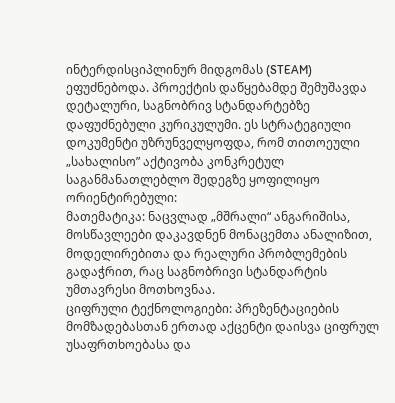ინტერდისციპლინურ მიდგომას (STEAM) ეფუძნებოდა. პროექტის დაწყებამდე შემუშავდა დეტალური, საგნობრივ სტანდარტებზე დაფუძნებული კურიკულუმი. ეს სტრატეგიული დოკუმენტი უზრუნველყოფდა, რომ თითოეული „სახალისო” აქტივობა კონკრეტულ საგანმანათლებლო შედეგზე ყოფილიყო ორიენტირებული:
მათემატიკა: ნაცვლად „მშრალი“ ანგარიშისა, მოსწავლეები დაკავდნენ მონაცემთა ანალიზით, მოდელირებითა და რეალური პრობლემების გადაჭრით, რაც საგნობრივი სტანდარტის უმთავრესი მოთხოვნაა.
ციფრული ტექნოლოგიები: პრეზენტაციების მომზადებასთან ერთად აქცენტი დაისვა ციფრულ უსაფრთხოებასა და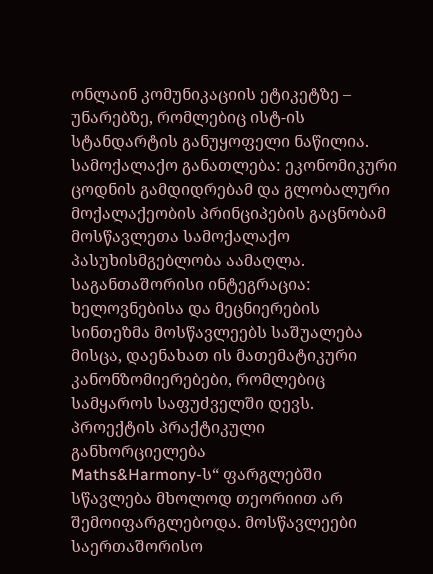ონლაინ კომუნიკაციის ეტიკეტზე – უნარებზე, რომლებიც ისტ-ის სტანდარტის განუყოფელი ნაწილია.
სამოქალაქო განათლება: ეკონომიკური ცოდნის გამდიდრებამ და გლობალური მოქალაქეობის პრინციპების გაცნობამ მოსწავლეთა სამოქალაქო პასუხისმგებლობა აამაღლა.
საგანთაშორისი ინტეგრაცია: ხელოვნებისა და მეცნიერების სინთეზმა მოსწავლეებს საშუალება მისცა, დაენახათ ის მათემატიკური კანონზომიერებები, რომლებიც სამყაროს საფუძველში დევს.
პროექტის პრაქტიკული განხორციელება
Maths&Harmony-ს“ ფარგლებში სწავლება მხოლოდ თეორიით არ შემოიფარგლებოდა. მოსწავლეები საერთაშორისო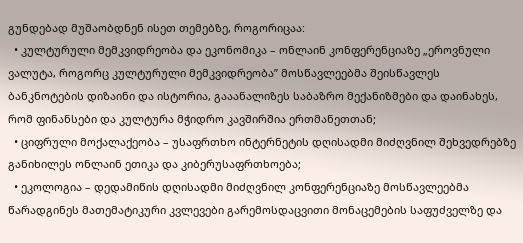გუნდებად მუშაობდნენ ისეთ თემებზე, როგორიცაა:
  • კულტურული მემკვიდრეობა და ეკონომიკა – ონლაინ კონფერენციაზე „ეროვნული ვალუტა, როგორც კულტურული მემკვიდრეობა” მოსწავლეებმა შეისწავლეს ბანკნოტების დიზაინი და ისტორია, გააანალიზეს საბაზრო მექანიზმები და დაინახეს, რომ ფინანსები და კულტურა მჭიდრო კავშირშია ერთმანეთთან;
  • ციფრული მოქალაქეობა – უსაფრთხო ინტერნეტის დღისადმი მიძღვნილ შეხვედრებზე განიხილეს ონლაინ ეთიკა და კიბერუსაფრთხოება;
  • ეკოლოგია – დედამიწის დღისადმი მიძღვნილ კონფერენციაზე მოსწავლეებმა წარადგინეს მათემატიკური კვლევები გარემოსდაცვითი მონაცემების საფუძველზე და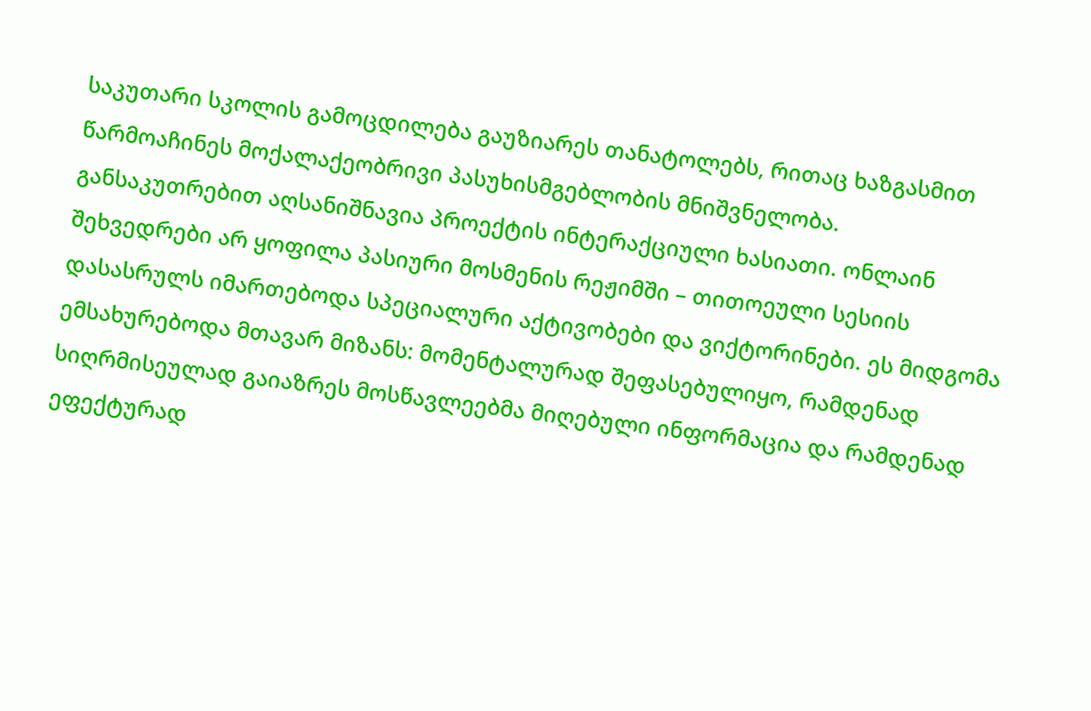საკუთარი სკოლის გამოცდილება გაუზიარეს თანატოლებს, რითაც ხაზგასმით წარმოაჩინეს მოქალაქეობრივი პასუხისმგებლობის მნიშვნელობა.
განსაკუთრებით აღსანიშნავია პროექტის ინტერაქციული ხასიათი. ონლაინ შეხვედრები არ ყოფილა პასიური მოსმენის რეჟიმში – თითოეული სესიის დასასრულს იმართებოდა სპეციალური აქტივობები და ვიქტორინები. ეს მიდგომა ემსახურებოდა მთავარ მიზანს: მომენტალურად შეფასებულიყო, რამდენად სიღრმისეულად გაიაზრეს მოსწავლეებმა მიღებული ინფორმაცია და რამდენად ეფექტურად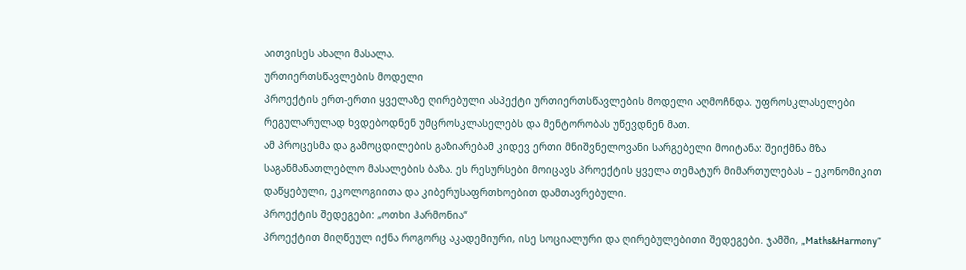აითვისეს ახალი მასალა.
ურთიერთსწავლების მოდელი
პროექტის ერთ-ერთი ყველაზე ღირებული ასპექტი ურთიერთსწავლების მოდელი აღმოჩნდა. უფროსკლასელები რეგულარულად ხვდებოდნენ უმცროსკლასელებს და მენტორობას უწევდნენ მათ.
ამ პროცესმა და გამოცდილების გაზიარებამ კიდევ ერთი მნიშვნელოვანი სარგებელი მოიტანა: შეიქმნა მზა საგანმანათლებლო მასალების ბაზა. ეს რესურსები მოიცავს პროექტის ყველა თემატურ მიმართულებას – ეკონომიკით დაწყებული, ეკოლოგიითა და კიბერუსაფრთხოებით დამთავრებული.
პროექტის შედეგები: „ოთხი ჰარმონია“
პროექტით მიღწეულ იქნა როგორც აკადემიური, ისე სოციალური და ღირებულებითი შედეგები. ჯამში, „Maths&Harmony“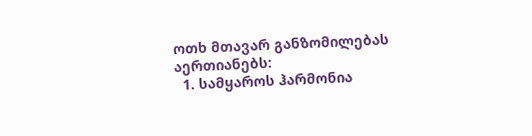ოთხ მთავარ განზომილებას აერთიანებს:
  1. სამყაროს ჰარმონია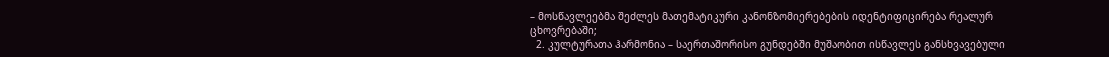– მოსწავლეებმა შეძლეს მათემატიკური კანონზომიერებების იდენტიფიცირება რეალურ ცხოვრებაში;
  2. კულტურათა ჰარმონია – საერთაშორისო გუნდებში მუშაობით ისწავლეს განსხვავებული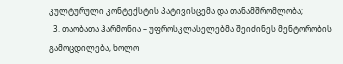კულტურული კონტექსტის პატივისცემა და თანამშრომლობა;
  3. თაობათა ჰარმონია – უფროსკლასელებმა შეიძინეს მენტორობის გამოცდილება, ხოლო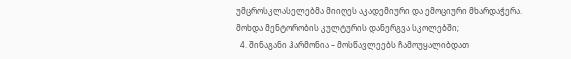უმცროსკლასელებმა მიიღეს აკადემიური და ემოციური მხარდაჭერა. მოხდა მენტორობის კულტურის დანერგვა სკოლებში;
  4. შინაგანი ჰარმონია – მოსწავლეებს ჩამოუყალიბდათ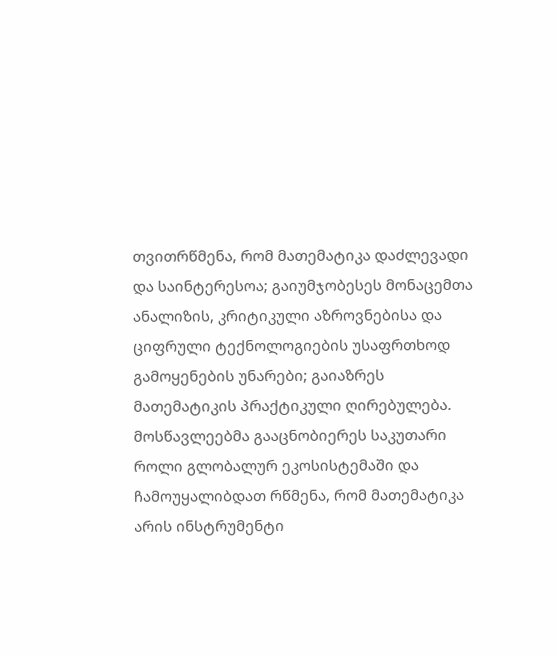თვითრწმენა, რომ მათემატიკა დაძლევადი და საინტერესოა; გაიუმჯობესეს მონაცემთა ანალიზის, კრიტიკული აზროვნებისა და ციფრული ტექნოლოგიების უსაფრთხოდ გამოყენების უნარები; გაიაზრეს მათემატიკის პრაქტიკული ღირებულება.
მოსწავლეებმა გააცნობიერეს საკუთარი როლი გლობალურ ეკოსისტემაში და ჩამოუყალიბდათ რწმენა, რომ მათემატიკა არის ინსტრუმენტი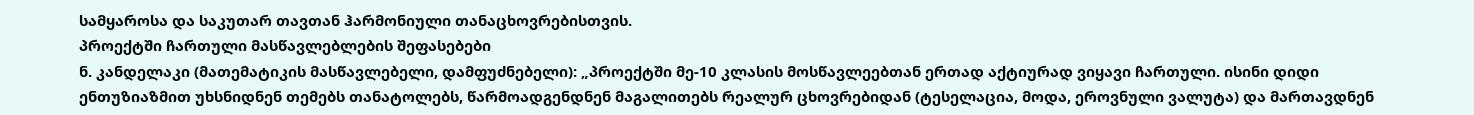სამყაროსა და საკუთარ თავთან ჰარმონიული თანაცხოვრებისთვის.
პროექტში ჩართული მასწავლებლების შეფასებები
ნ. კანდელაკი (მათემატიკის მასწავლებელი, დამფუძნებელი): „პროექტში მე-10 კლასის მოსწავლეებთან ერთად აქტიურად ვიყავი ჩართული. ისინი დიდი ენთუზიაზმით უხსნიდნენ თემებს თანატოლებს, წარმოადგენდნენ მაგალითებს რეალურ ცხოვრებიდან (ტესელაცია, მოდა, ეროვნული ვალუტა) და მართავდნენ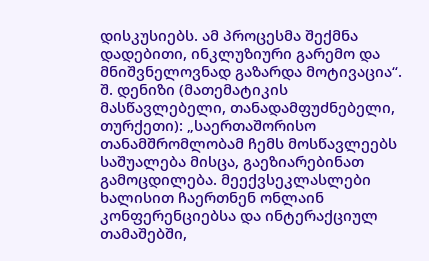დისკუსიებს. ამ პროცესმა შექმნა დადებითი, ინკლუზიური გარემო და მნიშვნელოვნად გაზარდა მოტივაცია“.
შ. დენიზი (მათემატიკის მასწავლებელი, თანადამფუძნებელი, თურქეთი): „საერთაშორისო თანამშრომლობამ ჩემს მოსწავლეებს საშუალება მისცა, გაეზიარებინათ გამოცდილება. მეექვსეკლასლები ხალისით ჩაერთნენ ონლაინ კონფერენციებსა და ინტერაქციულ თამაშებში,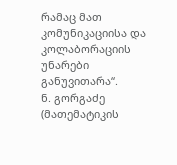რამაც მათ კომუნიკაციისა და კოლაბორაციის უნარები განუვითარა“.
ნ. გორგაძე (მათემატიკის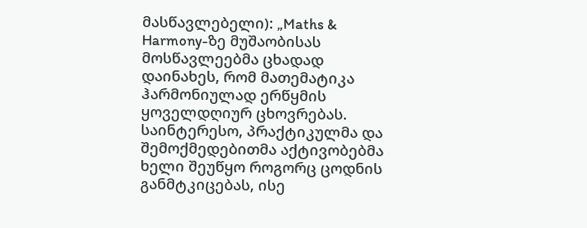მასწავლებელი): „Maths & Harmony-ზე მუშაობისას მოსწავლეებმა ცხადად დაინახეს, რომ მათემატიკა ჰარმონიულად ერწყმის ყოველდღიურ ცხოვრებას. საინტერესო, პრაქტიკულმა და შემოქმედებითმა აქტივობებმა ხელი შეუწყო როგორც ცოდნის განმტკიცებას, ისე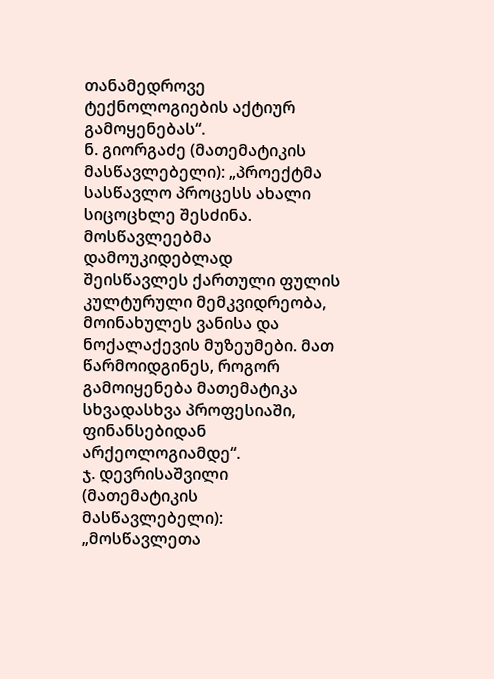თანამედროვე ტექნოლოგიების აქტიურ გამოყენებას“.
ნ. გიორგაძე (მათემატიკის მასწავლებელი): „პროექტმა სასწავლო პროცესს ახალი სიცოცხლე შესძინა. მოსწავლეებმა დამოუკიდებლად შეისწავლეს ქართული ფულის კულტურული მემკვიდრეობა, მოინახულეს ვანისა და ნოქალაქევის მუზეუმები. მათ წარმოიდგინეს, როგორ გამოიყენება მათემატიკა სხვადასხვა პროფესიაში, ფინანსებიდან არქეოლოგიამდე“.
ჯ. დევრისაშვილი (მათემატიკის მასწავლებელი): „მოსწავლეთა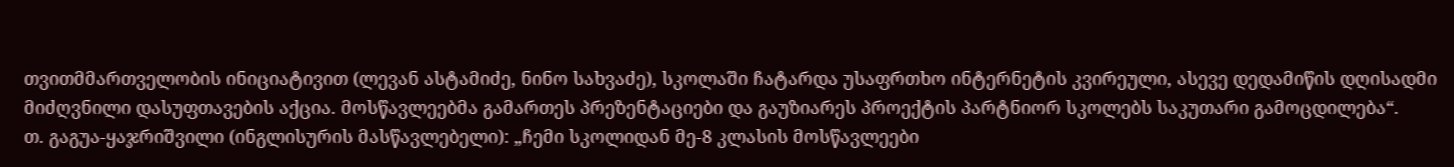თვითმმართველობის ინიციატივით (ლევან ასტამიძე, ნინო სახვაძე), სკოლაში ჩატარდა უსაფრთხო ინტერნეტის კვირეული, ასევე დედამიწის დღისადმი მიძღვნილი დასუფთავების აქცია. მოსწავლეებმა გამართეს პრეზენტაციები და გაუზიარეს პროექტის პარტნიორ სკოლებს საკუთარი გამოცდილება“.
თ. გაგუა-ყაჯრიშვილი (ინგლისურის მასწავლებელი): „ჩემი სკოლიდან მე-8 კლასის მოსწავლეები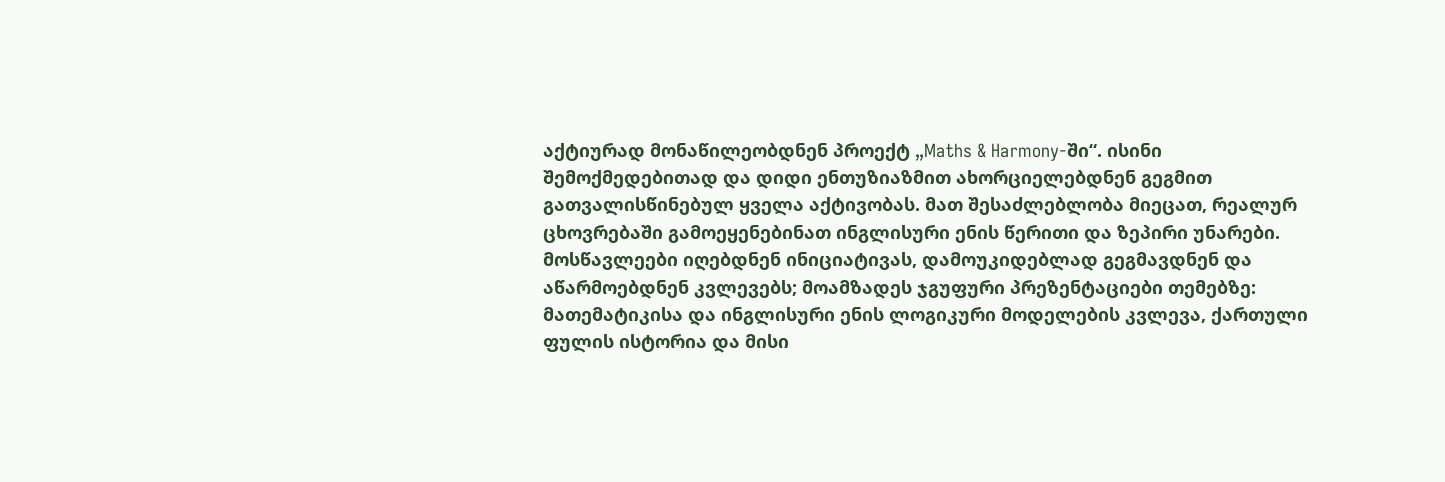აქტიურად მონაწილეობდნენ პროექტ „Maths & Harmony-ში“. ისინი შემოქმედებითად და დიდი ენთუზიაზმით ახორციელებდნენ გეგმით გათვალისწინებულ ყველა აქტივობას. მათ შესაძლებლობა მიეცათ, რეალურ ცხოვრებაში გამოეყენებინათ ინგლისური ენის წერითი და ზეპირი უნარები. მოსწავლეები იღებდნენ ინიციატივას, დამოუკიდებლად გეგმავდნენ და აწარმოებდნენ კვლევებს; მოამზადეს ჯგუფური პრეზენტაციები თემებზე: მათემატიკისა და ინგლისური ენის ლოგიკური მოდელების კვლევა, ქართული ფულის ისტორია და მისი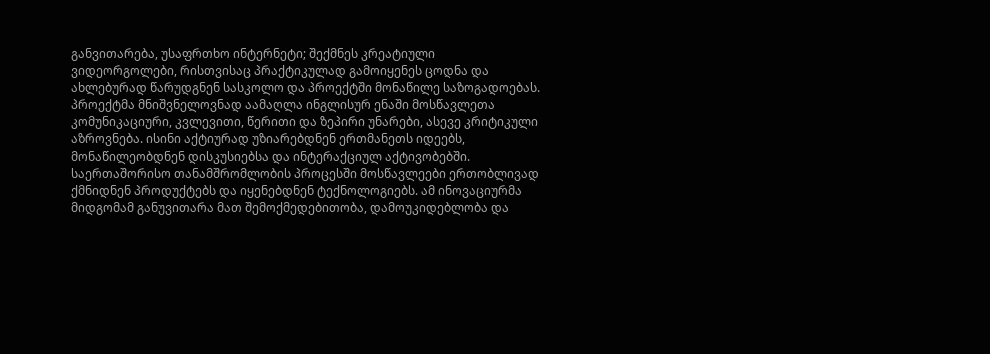განვითარება, უსაფრთხო ინტერნეტი; შექმნეს კრეატიული ვიდეორგოლები, რისთვისაც პრაქტიკულად გამოიყენეს ცოდნა და ახლებურად წარუდგნენ სასკოლო და პროექტში მონაწილე საზოგადოებას. პროექტმა მნიშვნელოვნად აამაღლა ინგლისურ ენაში მოსწავლეთა კომუნიკაციური, კვლევითი, წერითი და ზეპირი უნარები, ასევე კრიტიკული აზროვნება. ისინი აქტიურად უზიარებდნენ ერთმანეთს იდეებს, მონაწილეობდნენ დისკუსიებსა და ინტერაქციულ აქტივობებში. საერთაშორისო თანამშრომლობის პროცესში მოსწავლეები ერთობლივად ქმნიდნენ პროდუქტებს და იყენებდნენ ტექნოლოგიებს. ამ ინოვაციურმა მიდგომამ განუვითარა მათ შემოქმედებითობა, დამოუკიდებლობა და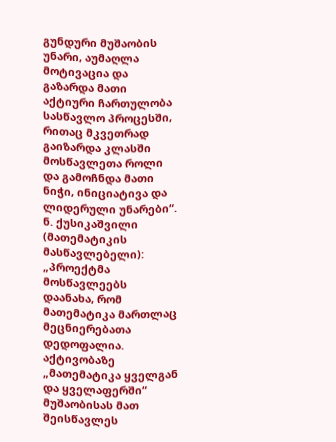გუნდური მუშაობის უნარი, აუმაღლა მოტივაცია და გაზარდა მათი აქტიური ჩართულობა სასწავლო პროცესში, რითაც მკვეთრად გაიზარდა კლასში მოსწავლეთა როლი და გამოჩნდა მათი ნიჭი, ინიციატივა და ლიდერული უნარები“.
ნ. ქუსიკაშვილი (მათემატიკის მასწავლებელი): „პროექტმა მოსწავლეებს დაანახა, რომ მათემატიკა მართლაც მეცნიერებათა დედოფალია. აქტივობაზე „მათემატიკა ყველგან და ყველაფერში“ მუშაობისას მათ შეისწავლეს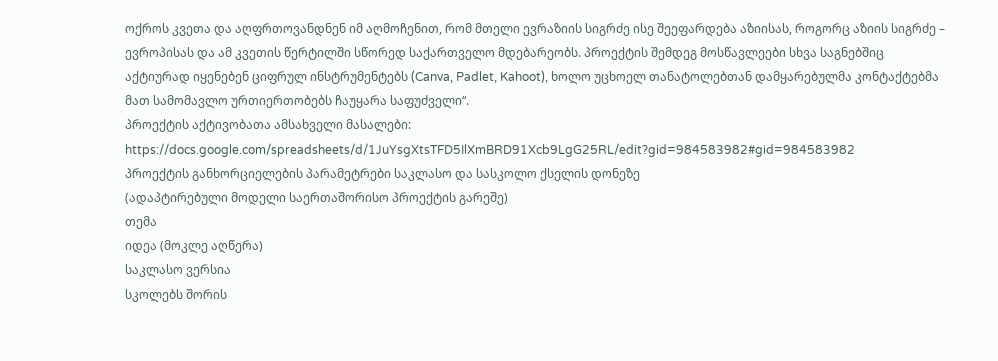ოქროს კვეთა და აღფრთოვანდნენ იმ აღმოჩენით, რომ მთელი ევრაზიის სიგრძე ისე შეეფარდება აზიისას, როგორც აზიის სიგრძე – ევროპისას და ამ კვეთის წერტილში სწორედ საქართველო მდებარეობს. პროექტის შემდეგ მოსწავლეები სხვა საგნებშიც აქტიურად იყენებენ ციფრულ ინსტრუმენტებს (Canva, Padlet, Kahoot), ხოლო უცხოელ თანატოლებთან დამყარებულმა კონტაქტებმა მათ სამომავლო ურთიერთობებს ჩაუყარა საფუძველი“.
პროექტის აქტივობათა ამსახველი მასალები:
https://docs.google.com/spreadsheets/d/1JuYsgXtsTFD5IlXmBRD91Xcb9LgG25RL/edit?gid=984583982#gid=984583982
პროექტის განხორციელების პარამეტრები საკლასო და სასკოლო ქსელის დონეზე
(ადაპტირებული მოდელი საერთაშორისო პროექტის გარეშე)
თემა
იდეა (მოკლე აღწერა)
საკლასო ვერსია
სკოლებს შორის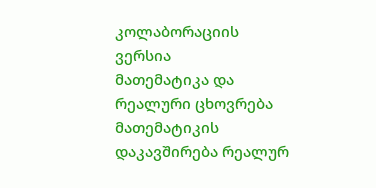კოლაბორაციის ვერსია
მათემატიკა და რეალური ცხოვრება
მათემატიკის დაკავშირება რეალურ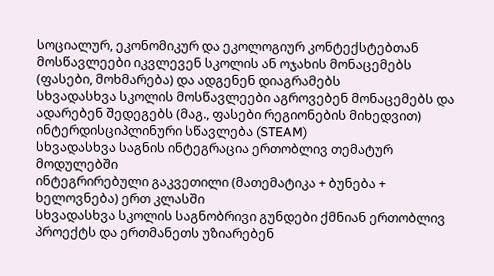სოციალურ, ეკონომიკურ და ეკოლოგიურ კონტექსტებთან
მოსწავლეები იკვლევენ სკოლის ან ოჯახის მონაცემებს (ფასები, მოხმარება) და ადგენენ დიაგრამებს
სხვადასხვა სკოლის მოსწავლეები აგროვებენ მონაცემებს და ადარებენ შედეგებს (მაგ., ფასები რეგიონების მიხედვით)
ინტერდისციპლინური სწავლება (STEAM)
სხვადასხვა საგნის ინტეგრაცია ერთობლივ თემატურ მოდულებში
ინტეგრირებული გაკვეთილი (მათემატიკა + ბუნება + ხელოვნება) ერთ კლასში
სხვადასხვა სკოლის საგნობრივი გუნდები ქმნიან ერთობლივ პროექტს და ერთმანეთს უზიარებენ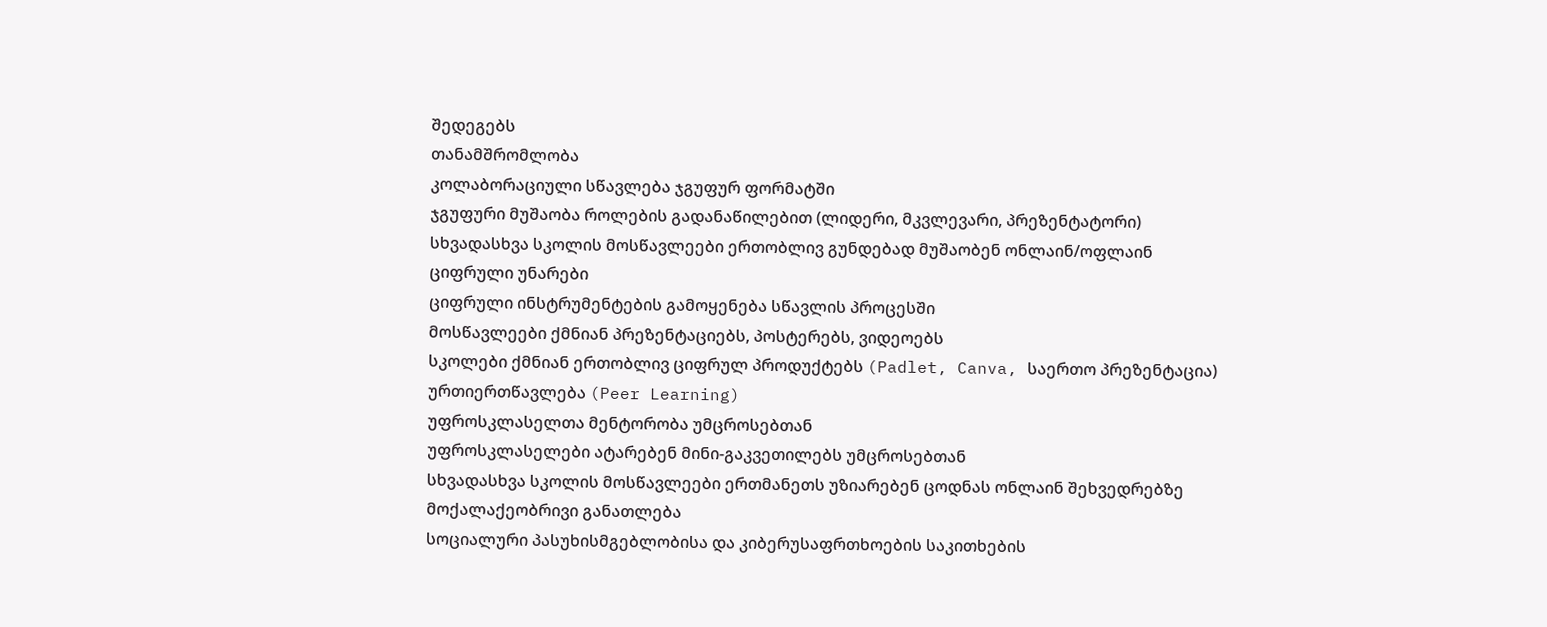შედეგებს
თანამშრომლობა
კოლაბორაციული სწავლება ჯგუფურ ფორმატში
ჯგუფური მუშაობა როლების გადანაწილებით (ლიდერი, მკვლევარი, პრეზენტატორი)
სხვადასხვა სკოლის მოსწავლეები ერთობლივ გუნდებად მუშაობენ ონლაინ/ოფლაინ
ციფრული უნარები
ციფრული ინსტრუმენტების გამოყენება სწავლის პროცესში
მოსწავლეები ქმნიან პრეზენტაციებს, პოსტერებს, ვიდეოებს
სკოლები ქმნიან ერთობლივ ციფრულ პროდუქტებს (Padlet, Canva, საერთო პრეზენტაცია)
ურთიერთწავლება (Peer Learning)
უფროსკლასელთა მენტორობა უმცროსებთან
უფროსკლასელები ატარებენ მინი-გაკვეთილებს უმცროსებთან
სხვადასხვა სკოლის მოსწავლეები ერთმანეთს უზიარებენ ცოდნას ონლაინ შეხვედრებზე
მოქალაქეობრივი განათლება
სოციალური პასუხისმგებლობისა და კიბერუსაფრთხოების საკითხების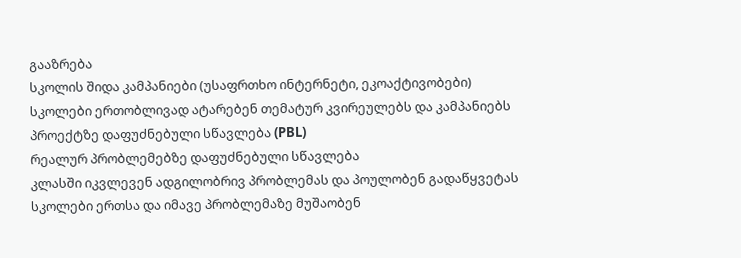გააზრება
სკოლის შიდა კამპანიები (უსაფრთხო ინტერნეტი, ეკოაქტივობები)
სკოლები ერთობლივად ატარებენ თემატურ კვირეულებს და კამპანიებს
პროექტზე დაფუძნებული სწავლება (PBL)
რეალურ პრობლემებზე დაფუძნებული სწავლება
კლასში იკვლევენ ადგილობრივ პრობლემას და პოულობენ გადაწყვეტას
სკოლები ერთსა და იმავე პრობლემაზე მუშაობენ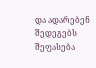და ადარებენ შედეგებს
შეფასება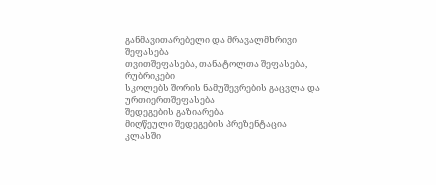განმავითარებელი და მრავალმხრივი შეფასება
თვითშეფასება, თანატოლთა შეფასება, რუბრიკები
სკოლებს შორის ნამუშევრების გაცვლა და ურთიერთშეფასება
შედეგების გაზიარება
მიღწეული შედეგების პრეზენტაცია
კლასში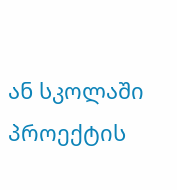ან სკოლაში პროექტის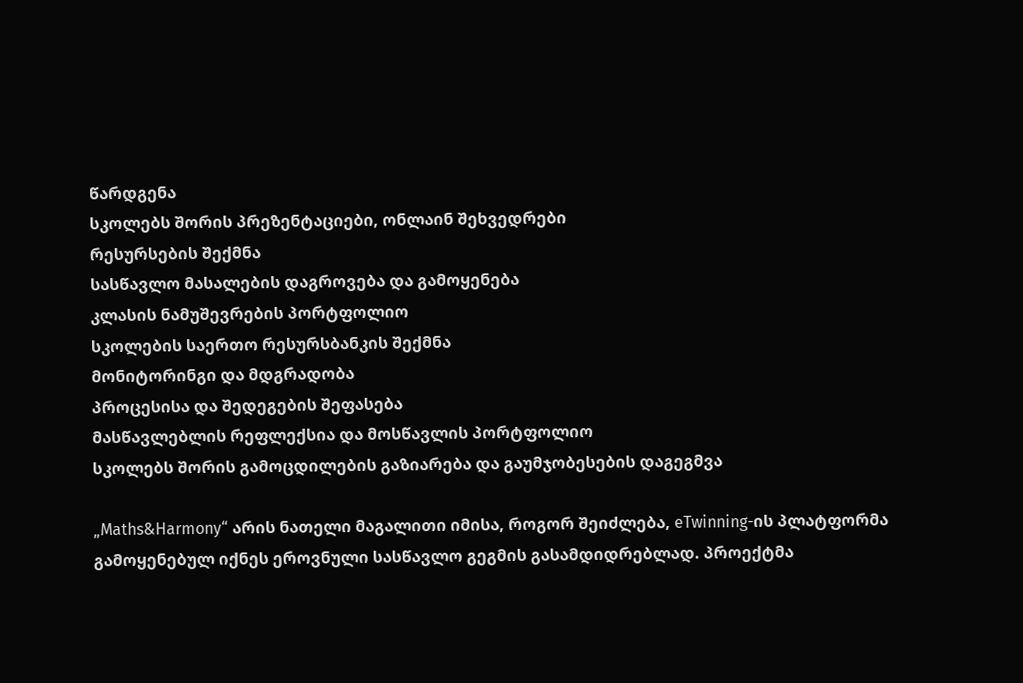წარდგენა
სკოლებს შორის პრეზენტაციები, ონლაინ შეხვედრები
რესურსების შექმნა
სასწავლო მასალების დაგროვება და გამოყენება
კლასის ნამუშევრების პორტფოლიო
სკოლების საერთო რესურსბანკის შექმნა
მონიტორინგი და მდგრადობა
პროცესისა და შედეგების შეფასება
მასწავლებლის რეფლექსია და მოსწავლის პორტფოლიო
სკოლებს შორის გამოცდილების გაზიარება და გაუმჯობესების დაგეგმვა

„Maths&Harmony“ არის ნათელი მაგალითი იმისა, როგორ შეიძლება, eTwinning-ის პლატფორმა გამოყენებულ იქნეს ეროვნული სასწავლო გეგმის გასამდიდრებლად. პროექტმა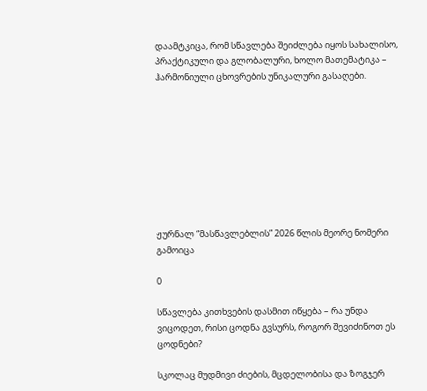დაამტკიცა, რომ სწავლება შეიძლება იყოს სახალისო, პრაქტიკული და გლობალური, ხოლო მათემატიკა – ჰარმონიული ცხოვრების უნიკალური გასაღები.









ჟურნალ “მასწავლებლის” 2026 წლის მეორე ნომერი გამოიცა

0

სწავლება კითხვების დასმით იწყება – რა უნდა ვიცოდეთ, რისი ცოდნა გვსურს, როგორ შევიძინოთ ეს ცოდნები?

სკოლაც მუდმივი ძიების, მცდელობისა და ზოგჯერ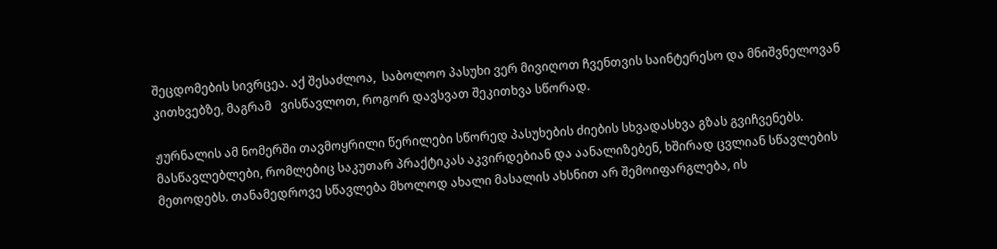შეცდომების სივრცეა. აქ შესაძლოა,  საბოლოო პასუხი ვერ მივიღოთ ჩვენთვის საინტერესო და მნიშვნელოვან კითხვებზე, მაგრამ   ვისწავლოთ, როგორ დავსვათ შეკითხვა სწორად.

ჟურნალის ამ ნომერში თავმოყრილი წერილები სწორედ პასუხების ძიების სხვადასხვა გზას გვიჩვენებს. მასწავლებლები, რომლებიც საკუთარ პრაქტიკას აკვირდებიან და აანალიზებენ, ხშირად ცვლიან სწავლების მეთოდებს. თანამედროვე სწავლება მხოლოდ ახალი მასალის ახსნით არ შემოიფარგლება, ის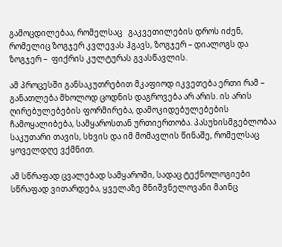გამოცდილებაა, რომელსაც   გაკვეთილების დროს იძენ, რომელიც ზოგჯერ კვლევას ჰგავს, ზოგჯერ – დიალოგს და ზოგჯერ –  ფიქრის კულტურას გვასწავლის.

ამ პროცესში განსაკუთრებით მკაფიოდ იკვეთება ერთი რამ – განათლება მხოლოდ ცოდნის დაგროვება არ არის. ის არის ღირებულებების ფორმირება, დამოკიდებულებების ჩამოყალიბება, სამყაროსთან ურთიერთობა. პასუხისმგებლობაა საკუთარი თავის, სხვის და იმ მომავლის წინაშე, რომელსაც ყოველდღე ვქმნით.

ამ სწრაფად ცვალებად სამყაროში, სადაც ტექნოლოგიები სწრაფად ვითარდება, ყველაზე მნიშვნელოვანი მაინც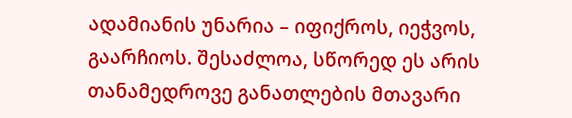ადამიანის უნარია – იფიქროს, იეჭვოს, გაარჩიოს. შესაძლოა, სწორედ ეს არის თანამედროვე განათლების მთავარი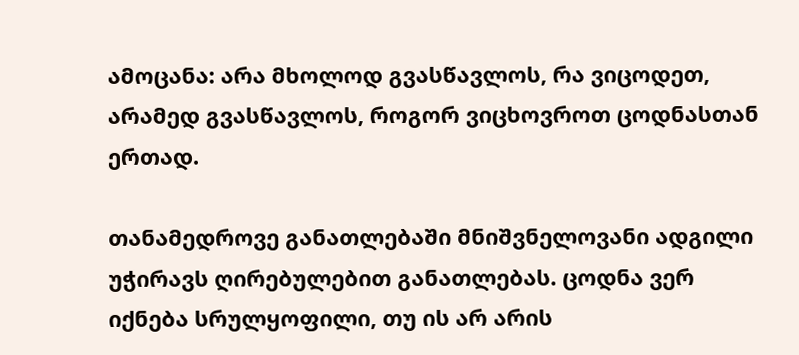ამოცანა: არა მხოლოდ გვასწავლოს, რა ვიცოდეთ, არამედ გვასწავლოს, როგორ ვიცხოვროთ ცოდნასთან ერთად.

თანამედროვე განათლებაში მნიშვნელოვანი ადგილი უჭირავს ღირებულებით განათლებას. ცოდნა ვერ იქნება სრულყოფილი, თუ ის არ არის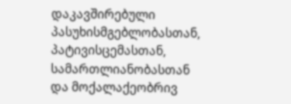დაკავშირებული პასუხისმგებლობასთან, პატივისცემასთან, სამართლიანობასთან და მოქალაქეობრივ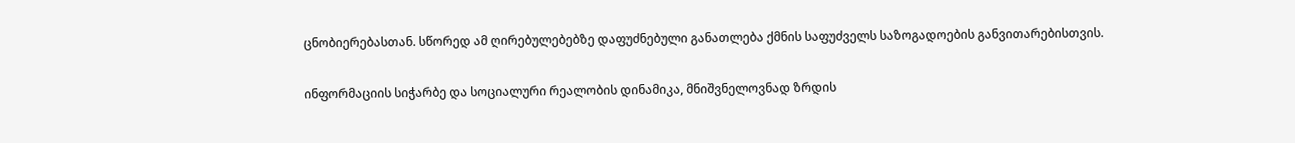ცნობიერებასთან. სწორედ ამ ღირებულებებზე დაფუძნებული განათლება ქმნის საფუძველს საზოგადოების განვითარებისთვის.

ინფორმაციის სიჭარბე და სოციალური რეალობის დინამიკა, მნიშვნელოვნად ზრდის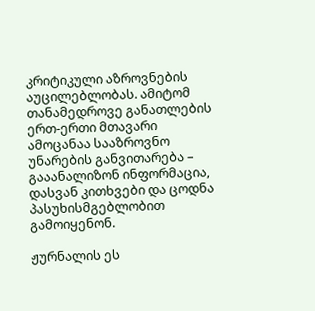კრიტიკული აზროვნების აუცილებლობას. ამიტომ თანამედროვე განათლების ერთ-ერთი მთავარი ამოცანაა სააზროვნო უნარების განვითარება – გააანალიზონ ინფორმაცია, დასვან კითხვები და ცოდნა  პასუხისმგებლობით გამოიყენონ.

ჟურნალის ეს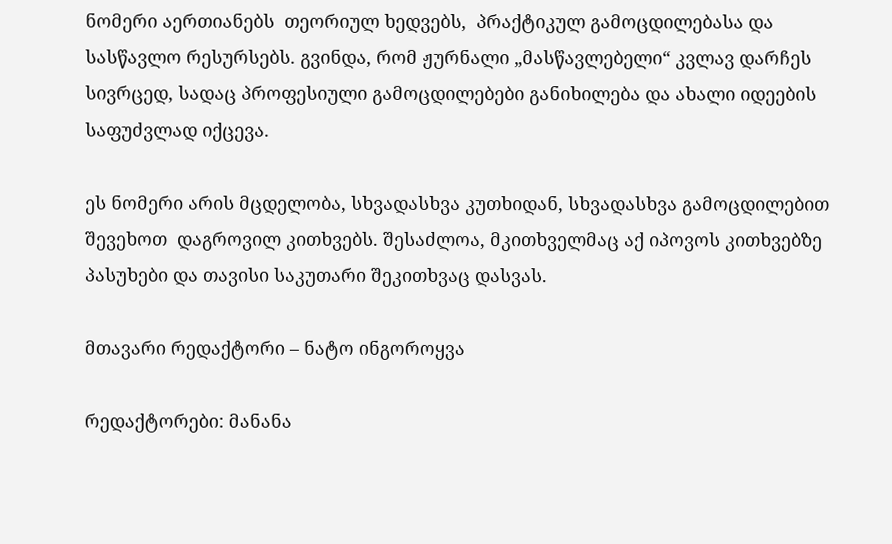ნომერი აერთიანებს  თეორიულ ხედვებს,  პრაქტიკულ გამოცდილებასა და სასწავლო რესურსებს. გვინდა, რომ ჟურნალი „მასწავლებელი“ კვლავ დარჩეს სივრცედ, სადაც პროფესიული გამოცდილებები განიხილება და ახალი იდეების საფუძვლად იქცევა.

ეს ნომერი არის მცდელობა, სხვადასხვა კუთხიდან, სხვადასხვა გამოცდილებით შევეხოთ  დაგროვილ კითხვებს. შესაძლოა, მკითხველმაც აქ იპოვოს კითხვებზე პასუხები და თავისი საკუთარი შეკითხვაც დასვას.

მთავარი რედაქტორი – ნატო ინგოროყვა

რედაქტორები: მანანა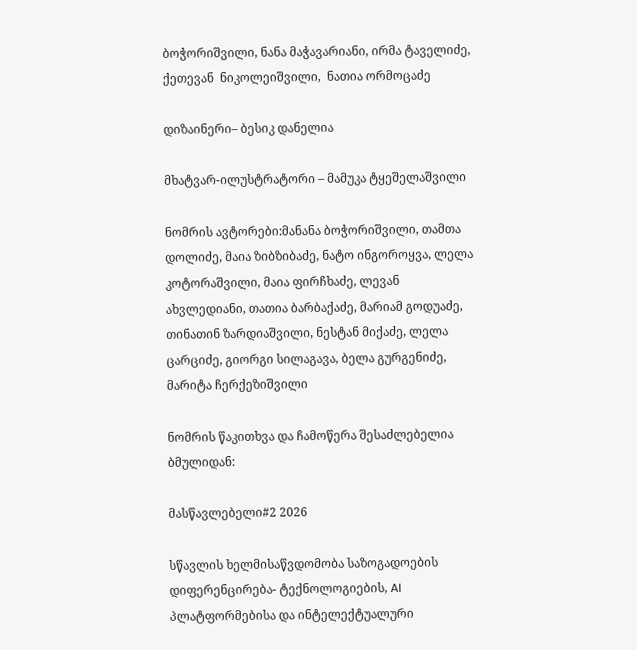ბოჭორიშვილი, ნანა მაჭავარიანი, ირმა ტაველიძე, ქეთევან  ნიკოლეიშვილი,  ნათია ორმოცაძე

დიზაინერი– ბესიკ დანელია

მხატვარ-ილუსტრატორი – მამუკა ტყეშელაშვილი

ნომრის ავტორები:მანანა ბოჭორიშვილი, თამთა დოლიძე, მაია ზიბზიბაძე, ნატო ინგოროყვა, ლელა კოტორაშვილი, მაია ფირჩხაძე, ლევან ახვლედიანი, თათია ბარბაქაძე, მარიამ გოდუაძე, თინათინ ზარდიაშვილი, ნესტან მიქაძე, ლელა ცარციძე, გიორგი სილაგავა, ბელა გურგენიძე, მარიტა ჩერქეზიშვილი

ნომრის წაკითხვა და ჩამოწერა შესაძლებელია ბმულიდან:

მასწავლებელი#2 2026

სწავლის ხელმისაწვდომობა საზოგადოების დიფერენცირება- ტექნოლოგიების, AI პლატფორმებისა და ინტელექტუალური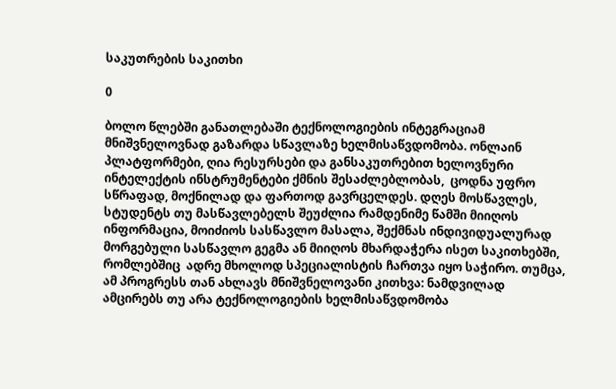საკუთრების საკითხი

0

ბოლო წლებში განათლებაში ტექნოლოგიების ინტეგრაციამ მნიშვნელოვნად გაზარდა სწავლაზე ხელმისაწვდომობა. ონლაინ პლატფორმები, ღია რესურსები და განსაკუთრებით ხელოვნური ინტელექტის ინსტრუმენტები ქმნის შესაძლებლობას,  ცოდნა უფრო სწრაფად, მოქნილად და ფართოდ გავრცელდეს. დღეს მოსწავლეს, სტუდენტს თუ მასწავლებელს შეუძლია რამდენიმე წამში მიიღოს ინფორმაცია, მოიძიოს სასწავლო მასალა, შექმნას ინდივიდუალურად მორგებული სასწავლო გეგმა ან მიიღოს მხარდაჭერა ისეთ საკითხებში, რომლებშიც  ადრე მხოლოდ სპეციალისტის ჩართვა იყო საჭირო. თუმცა, ამ პროგრესს თან ახლავს მნიშვნელოვანი კითხვა: ნამდვილად ამცირებს თუ არა ტექნოლოგიების ხელმისაწვდომობა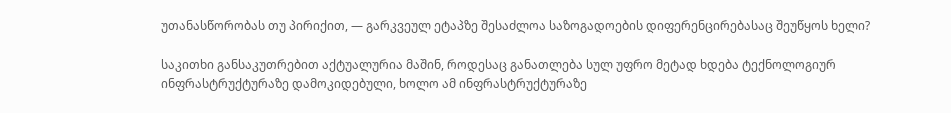უთანასწორობას თუ პირიქით, — გარკვეულ ეტაპზე შესაძლოა საზოგადოების დიფერენცირებასაც შეუწყოს ხელი?

საკითხი განსაკუთრებით აქტუალურია მაშინ, როდესაც განათლება სულ უფრო მეტად ხდება ტექნოლოგიურ ინფრასტრუქტურაზე დამოკიდებული, ხოლო ამ ინფრასტრუქტურაზე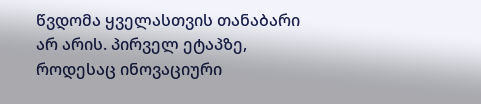წვდომა ყველასთვის თანაბარი არ არის. პირველ ეტაპზე, როდესაც ინოვაციური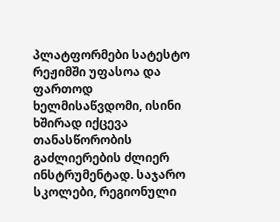პლატფორმები სატესტო რეჟიმში უფასოა და ფართოდ ხელმისაწვდომი, ისინი ხშირად იქცევა თანასწორობის გაძლიერების ძლიერ ინსტრუმენტად. საჯარო სკოლები, რეგიონული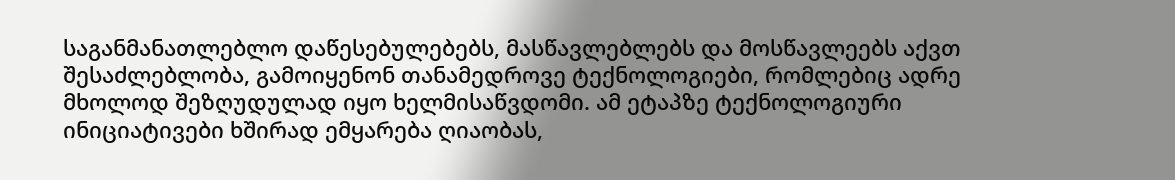საგანმანათლებლო დაწესებულებებს, მასწავლებლებს და მოსწავლეებს აქვთ შესაძლებლობა, გამოიყენონ თანამედროვე ტექნოლოგიები, რომლებიც ადრე მხოლოდ შეზღუდულად იყო ხელმისაწვდომი. ამ ეტაპზე ტექნოლოგიური ინიციატივები ხშირად ემყარება ღიაობას,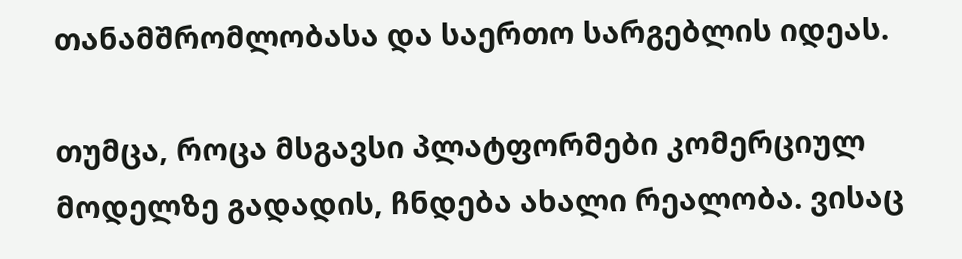თანამშრომლობასა და საერთო სარგებლის იდეას.

თუმცა, როცა მსგავსი პლატფორმები კომერციულ მოდელზე გადადის, ჩნდება ახალი რეალობა. ვისაც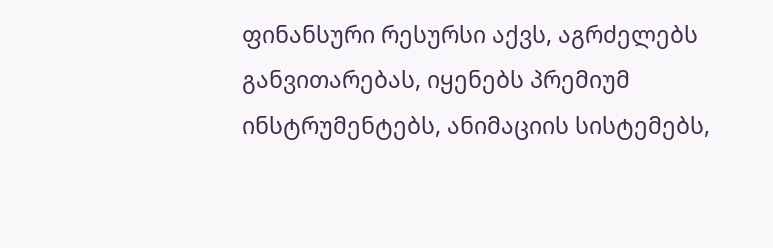ფინანსური რესურსი აქვს, აგრძელებს განვითარებას, იყენებს პრემიუმ ინსტრუმენტებს, ანიმაციის სისტემებს,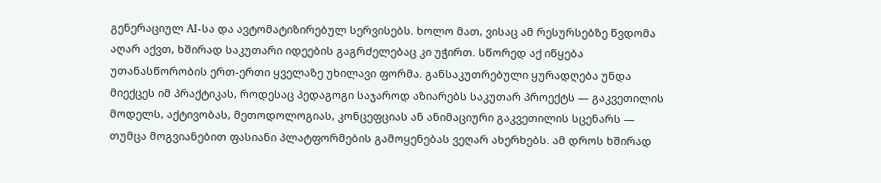გენერაციულ AI-სა და ავტომატიზირებულ სერვისებს. ხოლო მათ, ვისაც ამ რესურსებზე წვდომა აღარ აქვთ, ხშირად საკუთარი იდეების გაგრძელებაც კი უჭირთ. სწორედ აქ იწყება უთანასწორობის ერთ-ერთი ყველაზე უხილავი ფორმა. განსაკუთრებული ყურადღება უნდა მიექცეს იმ პრაქტიკას, როდესაც პედაგოგი საჯაროდ აზიარებს საკუთარ პროექტს — გაკვეთილის მოდელს, აქტივობას, მეთოდოლოგიას, კონცეფციას ან ანიმაციური გაკვეთილის სცენარს — თუმცა მოგვიანებით ფასიანი პლატფორმების გამოყენებას ვეღარ ახერხებს. ამ დროს ხშირად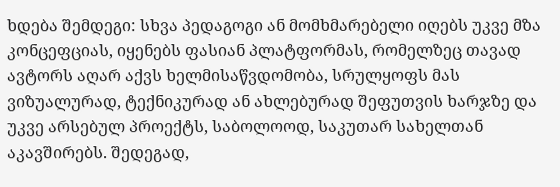ხდება შემდეგი: სხვა პედაგოგი ან მომხმარებელი იღებს უკვე მზა კონცეფციას, იყენებს ფასიან პლატფორმას, რომელზეც თავად ავტორს აღარ აქვს ხელმისაწვდომობა, სრულყოფს მას ვიზუალურად, ტექნიკურად ან ახლებურად შეფუთვის ხარჯზე და უკვე არსებულ პროექტს, საბოლოოდ, საკუთარ სახელთან აკავშირებს. შედეგად,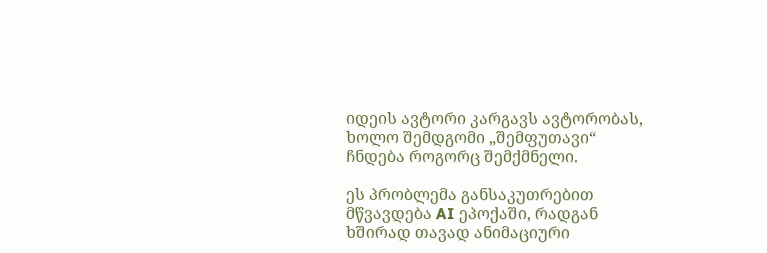იდეის ავტორი კარგავს ავტორობას,  ხოლო შემდგომი „შემფუთავი“ ჩნდება როგორც შემქმნელი.

ეს პრობლემა განსაკუთრებით მწვავდება AI ეპოქაში, რადგან ხშირად თავად ანიმაციური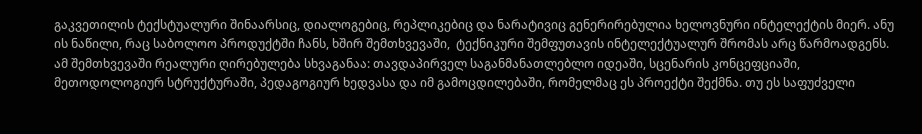გაკვეთილის ტექსტუალური შინაარსიც, დიალოგებიც, რეპლიკებიც და ნარატივიც გენერირებულია ხელოვნური ინტელექტის მიერ. ანუ ის ნაწილი, რაც საბოლოო პროდუქტში ჩანს, ხშირ შემთხვევაში,  ტექნიკური შემფუთავის ინტელექტუალურ შრომას არც წარმოადგენს. ამ შემთხვევაში რეალური ღირებულება სხვაგანაა: თავდაპირველ საგანმანათლებლო იდეაში, სცენარის კონცეფციაში, მეთოდოლოგიურ სტრუქტურაში, პედაგოგიურ ხედვასა და იმ გამოცდილებაში, რომელმაც ეს პროექტი შექმნა. თუ ეს საფუძველი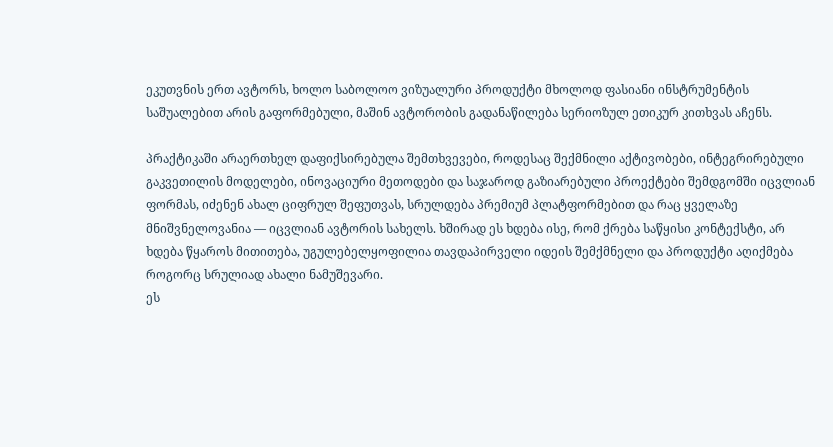ეკუთვნის ერთ ავტორს, ხოლო საბოლოო ვიზუალური პროდუქტი მხოლოდ ფასიანი ინსტრუმენტის საშუალებით არის გაფორმებული, მაშინ ავტორობის გადანაწილება სერიოზულ ეთიკურ კითხვას აჩენს.

პრაქტიკაში არაერთხელ დაფიქსირებულა შემთხვევები, როდესაც შექმნილი აქტივობები, ინტეგრირებული გაკვეთილის მოდელები, ინოვაციური მეთოდები და საჯაროდ გაზიარებული პროექტები შემდგომში იცვლიან ფორმას, იძენენ ახალ ციფრულ შეფუთვას, სრულდება პრემიუმ პლატფორმებით და რაც ყველაზე მნიშვნელოვანია — იცვლიან ავტორის სახელს. ხშირად ეს ხდება ისე, რომ ქრება საწყისი კონტექსტი, არ ხდება წყაროს მითითება, უგულებელყოფილია თავდაპირველი იდეის შემქმნელი და პროდუქტი აღიქმება როგორც სრულიად ახალი ნამუშევარი.
ეს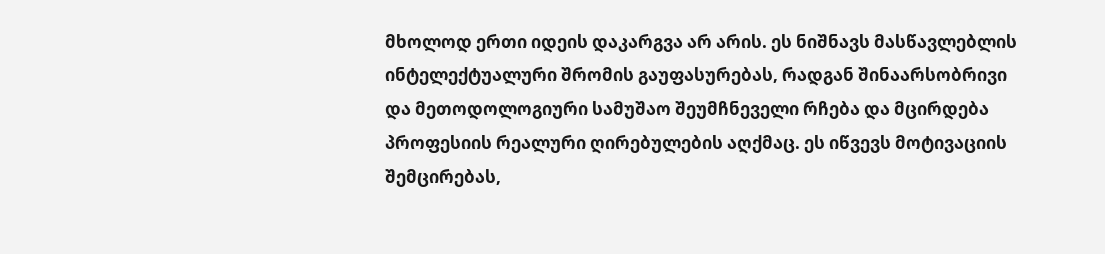მხოლოდ ერთი იდეის დაკარგვა არ არის. ეს ნიშნავს მასწავლებლის ინტელექტუალური შრომის გაუფასურებას, რადგან შინაარსობრივი და მეთოდოლოგიური სამუშაო შეუმჩნეველი რჩება და მცირდება პროფესიის რეალური ღირებულების აღქმაც. ეს იწვევს მოტივაციის შემცირებას,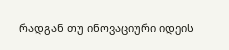რადგან თუ ინოვაციური იდეის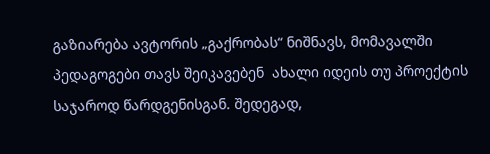გაზიარება ავტორის „გაქრობას“ ნიშნავს, მომავალში პედაგოგები თავს შეიკავებენ  ახალი იდეის თუ პროექტის  საჯაროდ წარდგენისგან. შედეგად,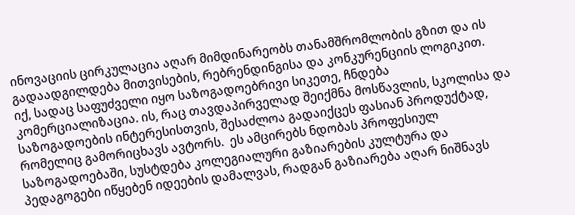ინოვაციის ცირკულაცია აღარ მიმდინარეობს თანამშრომლობის გზით და ის გადაადგილდება მითვისების, რებრენდინგისა და კონკურენციის ლოგიკით.
იქ, სადაც საფუძველი იყო საზოგადოებრივი სიკეთე, ჩნდება კომერციალიზაცია. ის, რაც თავდაპირველად შეიქმნა მოსწავლის, სკოლისა და საზოგადოების ინტერესისთვის, შესაძლოა გადაიქცეს ფასიან პროდუქტად, რომელიც გამორიცხავს ავტორს.  ეს ამცირებს ნდობას პროფესიულ საზოგადოებაში, სუსტდება კოლეგიალური გაზიარების კულტურა და პედაგოგები იწყებენ იდეების დამალვას, რადგან გაზიარება აღარ ნიშნავს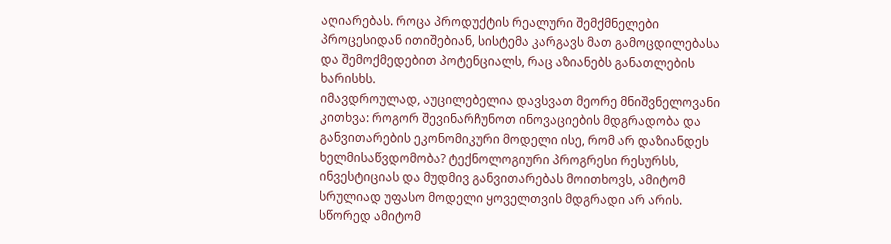აღიარებას. როცა პროდუქტის რეალური შემქმნელები პროცესიდან ითიშებიან, სისტემა კარგავს მათ გამოცდილებასა და შემოქმედებით პოტენციალს, რაც აზიანებს განათლების ხარისხს.
იმავდროულად, აუცილებელია დავსვათ მეორე მნიშვნელოვანი კითხვა: როგორ შევინარჩუნოთ ინოვაციების მდგრადობა და განვითარების ეკონომიკური მოდელი ისე, რომ არ დაზიანდეს ხელმისაწვდომობა? ტექნოლოგიური პროგრესი რესურსს, ინვესტიციას და მუდმივ განვითარებას მოითხოვს, ამიტომ სრულიად უფასო მოდელი ყოველთვის მდგრადი არ არის. სწორედ ამიტომ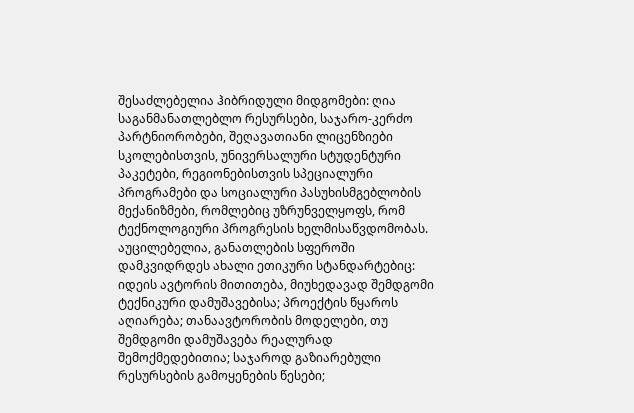შესაძლებელია ჰიბრიდული მიდგომები: ღია საგანმანათლებლო რესურსები, საჯარო-კერძო პარტნიორობები, შეღავათიანი ლიცენზიები სკოლებისთვის, უნივერსალური სტუდენტური პაკეტები, რეგიონებისთვის სპეციალური პროგრამები და სოციალური პასუხისმგებლობის მექანიზმები, რომლებიც უზრუნველყოფს, რომ ტექნოლოგიური პროგრესის ხელმისაწვდომობას.
აუცილებელია, განათლების სფეროში დამკვიდრდეს ახალი ეთიკური სტანდარტებიც: იდეის ავტორის მითითება, მიუხედავად შემდგომი ტექნიკური დამუშავებისა; პროექტის წყაროს აღიარება; თანაავტორობის მოდელები, თუ შემდგომი დამუშავება რეალურად შემოქმედებითია; საჯაროდ გაზიარებული რესურსების გამოყენების წესები;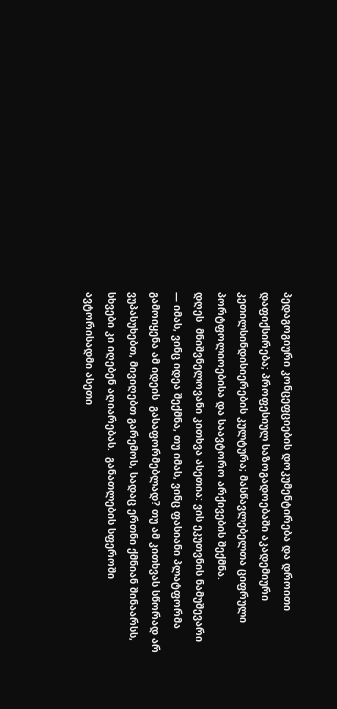პედაგოგიური კონცეფციების დოკუმენტირება და დროითი დაფიქსირება; პროფესიულ საზოგადოებაში აკადემიური კეთილსინდისიერების კულტურა; მასწავლებელთა ციფრული პორტფოლიოებისა და საავტორო არქივების შექმნა.
დღეს  მნიშვნელოვანი კითხვა ასეთია: ვის ეკუთვნის ნამუშევარი — იმას, ვინც იდეა შექმნა, თუ იმას, ვინც ფასიანი პლატფორმა გამოიყენა ამ იდეის  გასაფორმებლად? თუ ამ კითხვას სწორად არ ვუპასუხებთ, მივიღებთ გარემოს, სადაც ერთნი ქმნიან შინაარსს, სხვები კი იღებენ აღიარებას.  განათლების სფეროში ავტორისადმი ასეთი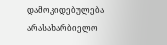დამოკიდებულება  არასახარბიელო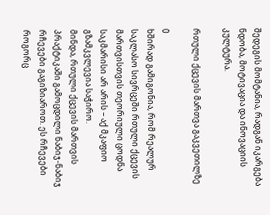შედეგის მომტანია, რადგან იკარგება ნდობა, მოტივაცია და ინოვაციის კულტურა.

რთული ქცევის მართვა გაკვეთილზე

0
ხშირად გამიგონია, რომ რეალურ საკლასო სივრცეში რთული ქცევის მართვისთვის თეორიული ცოდნა საკმარისი არ არის – აქ მკაფიო გზამკვლევია საჭირო.
მინდა, რთული ქცევის მართვის პრაქტიკაში გამოცდილი ნაბიჯ-ნაბიჯ რჩევები გაგიზიაროთ. ეს რჩევები როგორც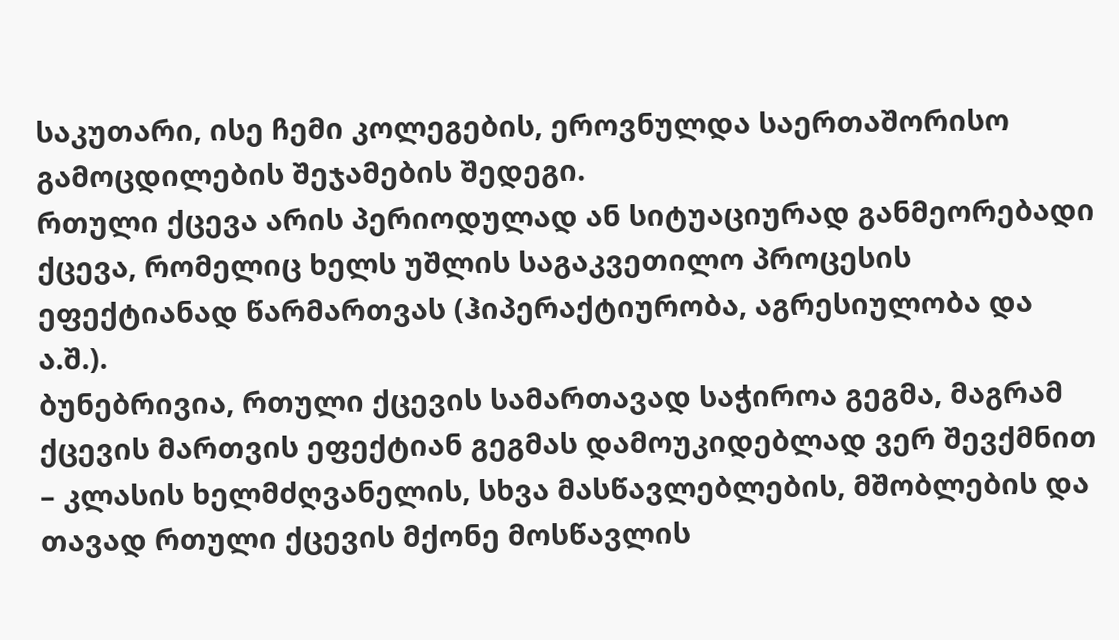საკუთარი, ისე ჩემი კოლეგების, ეროვნულდა საერთაშორისო გამოცდილების შეჯამების შედეგი.
რთული ქცევა არის პერიოდულად ან სიტუაციურად განმეორებადი ქცევა, რომელიც ხელს უშლის საგაკვეთილო პროცესის ეფექტიანად წარმართვას (ჰიპერაქტიურობა, აგრესიულობა და ა.შ.).
ბუნებრივია, რთული ქცევის სამართავად საჭიროა გეგმა, მაგრამ ქცევის მართვის ეფექტიან გეგმას დამოუკიდებლად ვერ შევქმნით – კლასის ხელმძღვანელის, სხვა მასწავლებლების, მშობლების და თავად რთული ქცევის მქონე მოსწავლის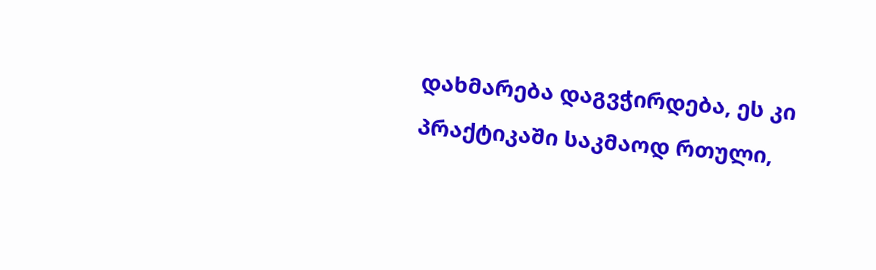დახმარება დაგვჭირდება, ეს კი პრაქტიკაში საკმაოდ რთული,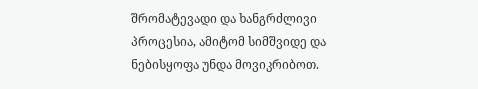შრომატევადი და ხანგრძლივი პროცესია, ამიტომ სიმშვიდე და ნებისყოფა უნდა მოვიკრიბოთ.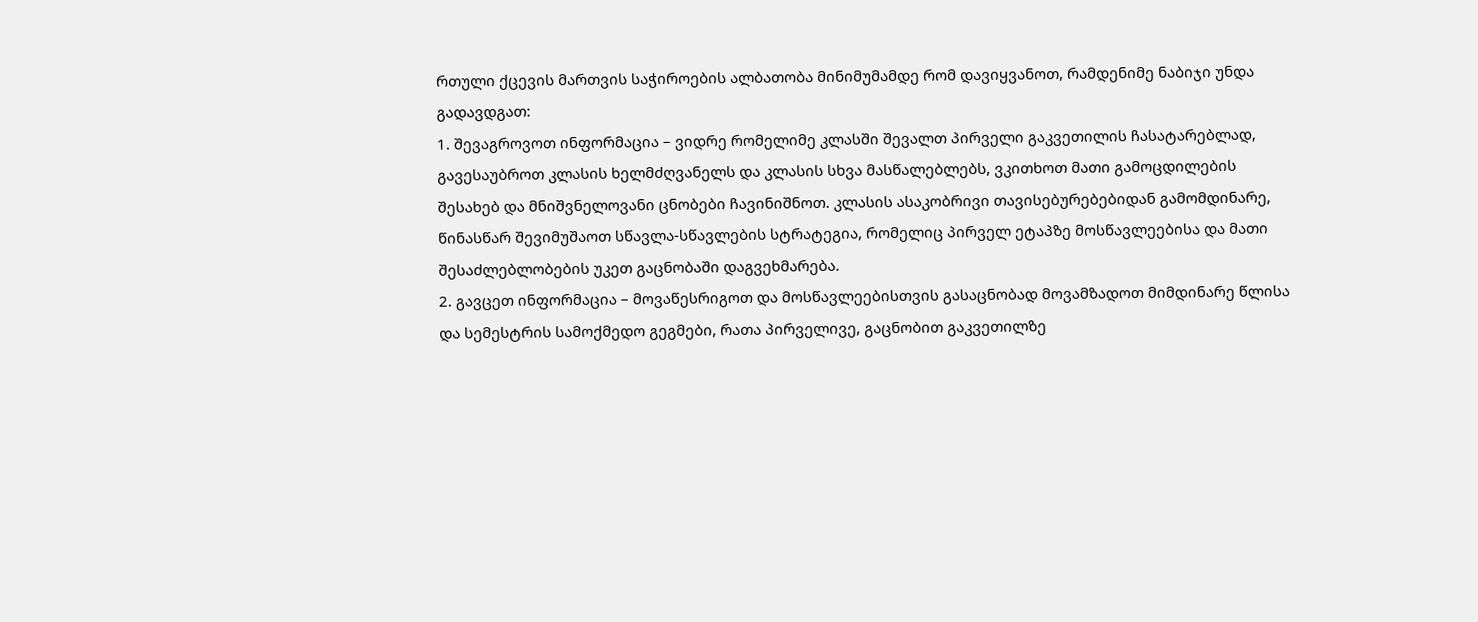რთული ქცევის მართვის საჭიროების ალბათობა მინიმუმამდე რომ დავიყვანოთ, რამდენიმე ნაბიჯი უნდა გადავდგათ:
1. შევაგროვოთ ინფორმაცია – ვიდრე რომელიმე კლასში შევალთ პირველი გაკვეთილის ჩასატარებლად, გავესაუბროთ კლასის ხელმძღვანელს და კლასის სხვა მასწალებლებს, ვკითხოთ მათი გამოცდილების შესახებ და მნიშვნელოვანი ცნობები ჩავინიშნოთ. კლასის ასაკობრივი თავისებურებებიდან გამომდინარე, წინასწარ შევიმუშაოთ სწავლა-სწავლების სტრატეგია, რომელიც პირველ ეტაპზე მოსწავლეებისა და მათი შესაძლებლობების უკეთ გაცნობაში დაგვეხმარება.
2. გავცეთ ინფორმაცია – მოვაწესრიგოთ და მოსწავლეებისთვის გასაცნობად მოვამზადოთ მიმდინარე წლისა და სემესტრის სამოქმედო გეგმები, რათა პირველივე, გაცნობით გაკვეთილზე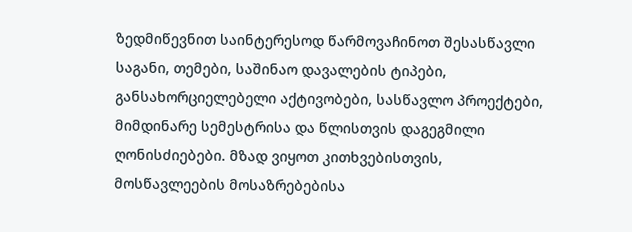ზედმიწევნით საინტერესოდ წარმოვაჩინოთ შესასწავლი საგანი, თემები, საშინაო დავალების ტიპები, განსახორციელებელი აქტივობები, სასწავლო პროექტები, მიმდინარე სემესტრისა და წლისთვის დაგეგმილი ღონისძიებები. მზად ვიყოთ კითხვებისთვის, მოსწავლეების მოსაზრებებისა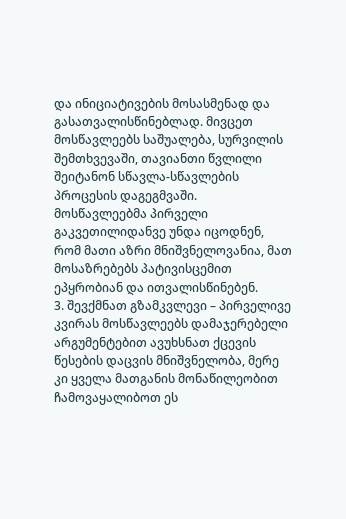და ინიციატივების მოსასმენად და გასათვალისწინებლად. მივცეთ მოსწავლეებს საშუალება, სურვილის შემთხვევაში, თავიანთი წვლილი შეიტანონ სწავლა-სწავლების პროცესის დაგეგმვაში. მოსწავლეებმა პირველი გაკვეთილიდანვე უნდა იცოდნენ, რომ მათი აზრი მნიშვნელოვანია, მათ მოსაზრებებს პატივისცემით ეპყრობიან და ითვალისწინებენ.
3. შევქმნათ გზამკვლევი – პირველივე კვირას მოსწავლეებს დამაჯერებელი არგუმენტებით ავუხსნათ ქცევის წესების დაცვის მნიშვნელობა, მერე კი ყველა მათგანის მონაწილეობით ჩამოვაყალიბოთ ეს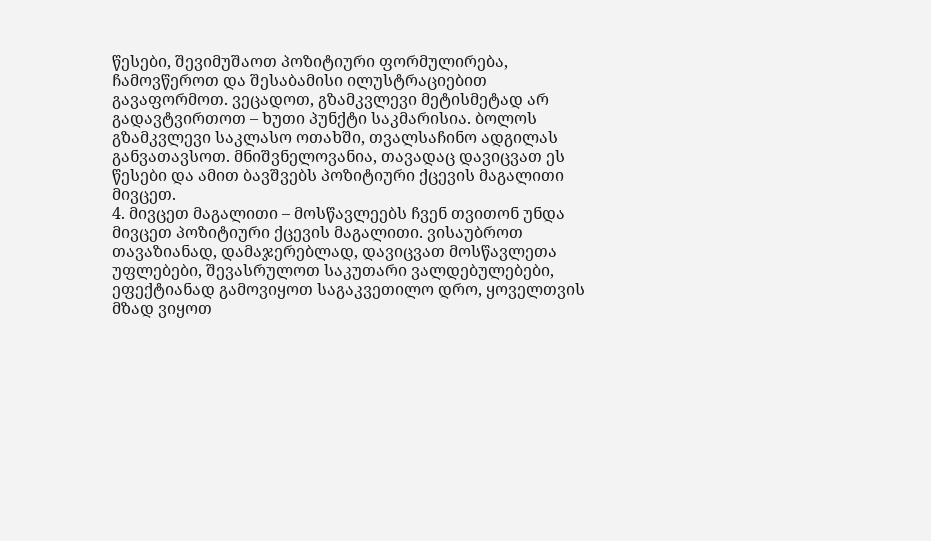წესები, შევიმუშაოთ პოზიტიური ფორმულირება, ჩამოვწეროთ და შესაბამისი ილუსტრაციებით გავაფორმოთ. ვეცადოთ, გზამკვლევი მეტისმეტად არ გადავტვირთოთ – ხუთი პუნქტი საკმარისია. ბოლოს გზამკვლევი საკლასო ოთახში, თვალსაჩინო ადგილას განვათავსოთ. მნიშვნელოვანია, თავადაც დავიცვათ ეს წესები და ამით ბავშვებს პოზიტიური ქცევის მაგალითი მივცეთ.
4. მივცეთ მაგალითი – მოსწავლეებს ჩვენ თვითონ უნდა მივცეთ პოზიტიური ქცევის მაგალითი. ვისაუბროთ თავაზიანად, დამაჯერებლად, დავიცვათ მოსწავლეთა უფლებები, შევასრულოთ საკუთარი ვალდებულებები, ეფექტიანად გამოვიყოთ საგაკვეთილო დრო, ყოველთვის მზად ვიყოთ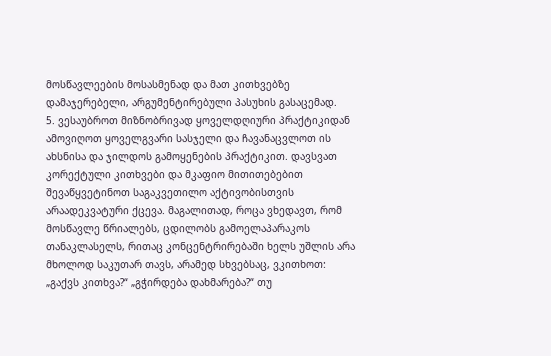მოსწავლეების მოსასმენად და მათ კითხვებზე დამაჯერებელი, არგუმენტირებული პასუხის გასაცემად.
5. ვესაუბროთ მიზნობრივად ყოველდღიური პრაქტიკიდან ამოვიღოთ ყოველგვარი სასჯელი და ჩავანაცვლოთ ის ახსნისა და ჯილდოს გამოყენების პრაქტიკით. დავსვათ კორექტული კითხვები და მკაფიო მითითებებით შევაწყვეტინოთ საგაკვეთილო აქტივობისთვის არაადეკვატური ქცევა. მაგალითად, როცა ვხედავთ, რომ მოსწავლე წრიალებს, ცდილობს გამოელაპარაკოს თანაკლასელს, რითაც კონცენტრირებაში ხელს უშლის არა მხოლოდ საკუთარ თავს, არამედ სხვებსაც, ვკითხოთ: „გაქვს კითხვა?“ „გჭირდება დახმარება?“ თუ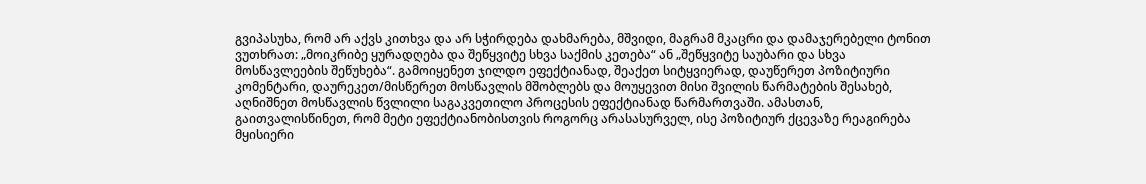გვიპასუხა, რომ არ აქვს კითხვა და არ სჭირდება დახმარება, მშვიდი, მაგრამ მკაცრი და დამაჯერებელი ტონით ვუთხრათ: „მოიკრიბე ყურადღება და შეწყვიტე სხვა საქმის კეთება“ ან „შეწყვიტე საუბარი და სხვა მოსწავლეების შეწუხება“. გამოიყენეთ ჯილდო ეფექტიანად, შეაქეთ სიტყვიერად, დაუწერეთ პოზიტიური კომენტარი, დაურეკეთ/მისწერეთ მოსწავლის მშობლებს და მოუყევით მისი შვილის წარმატების შესახებ, აღნიშნეთ მოსწავლის წვლილი საგაკვეთილო პროცესის ეფექტიანად წარმართვაში. ამასთან, გაითვალისწინეთ, რომ მეტი ეფექტიანობისთვის როგორც არასასურველ, ისე პოზიტიურ ქცევაზე რეაგირება მყისიერი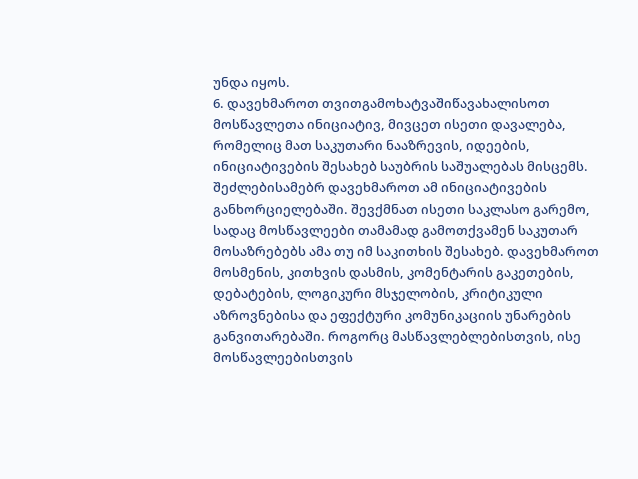უნდა იყოს.
6. დავეხმაროთ თვითგამოხატვაშიწავახალისოთ მოსწავლეთა ინიციატივ, მივცეთ ისეთი დავალება, რომელიც მათ საკუთარი ნააზრევის, იდეების, ინიციატივების შესახებ საუბრის საშუალებას მისცემს. შეძლებისამებრ დავეხმაროთ ამ ინიციატივების განხორციელებაში. შევქმნათ ისეთი საკლასო გარემო, სადაც მოსწავლეები თამამად გამოთქვამენ საკუთარ მოსაზრებებს ამა თუ იმ საკითხის შესახებ. დავეხმაროთ მოსმენის, კითხვის დასმის, კომენტარის გაკეთების, დებატების, ლოგიკური მსჯელობის, კრიტიკული აზროვნებისა და ეფექტური კომუნიკაციის უნარების განვითარებაში. როგორც მასწავლებლებისთვის, ისე მოსწავლეებისთვის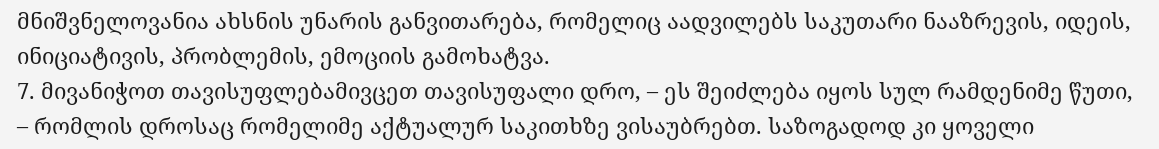მნიშვნელოვანია ახსნის უნარის განვითარება, რომელიც აადვილებს საკუთარი ნააზრევის, იდეის, ინიციატივის, პრობლემის, ემოციის გამოხატვა.
7. მივანიჭოთ თავისუფლებამივცეთ თავისუფალი დრო, – ეს შეიძლება იყოს სულ რამდენიმე წუთი, – რომლის დროსაც რომელიმე აქტუალურ საკითხზე ვისაუბრებთ. საზოგადოდ კი ყოველი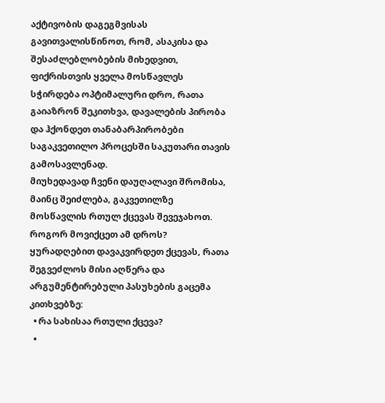აქტივობის დაგეგმვისას გავითვალისწინოთ, რომ, ასაკისა და შესაძლებლობების მიხედვით, ფიქრისთვის ყველა მოსწავლეს სჭირდება ოპტიმალური დრო, რათა გაიაზრონ შეკითხვა, დავალების პირობა და ჰქონდეთ თანაბარპირობები საგაკვეთილო პროცესში საკუთარი თავის გამოსავლენად.
მიუხედავად ჩვენი დაუღალავი შრომისა, მაინც შეიძლება, გაკვეთილზე მოსწავლის რთულ ქცევას შევეჯახოთ. როგორ მოვიქცეთ ამ დროს?
ყურადღებით დავაკვირდეთ ქცევას, რათა შეგვეძლოს მისი აღწერა და არგუმენტირებული პასუხების გაცემა კითხვებზე:
  • რა სახისაა რთული ქცევა?
  •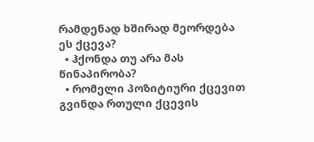რამდენად ხშირად მეორდება ეს ქცევა?
  • ჰქონდა თუ არა მას წინაპირობა?
  • რომელი პოზიტიური ქცევით გვინდა რთული ქცევის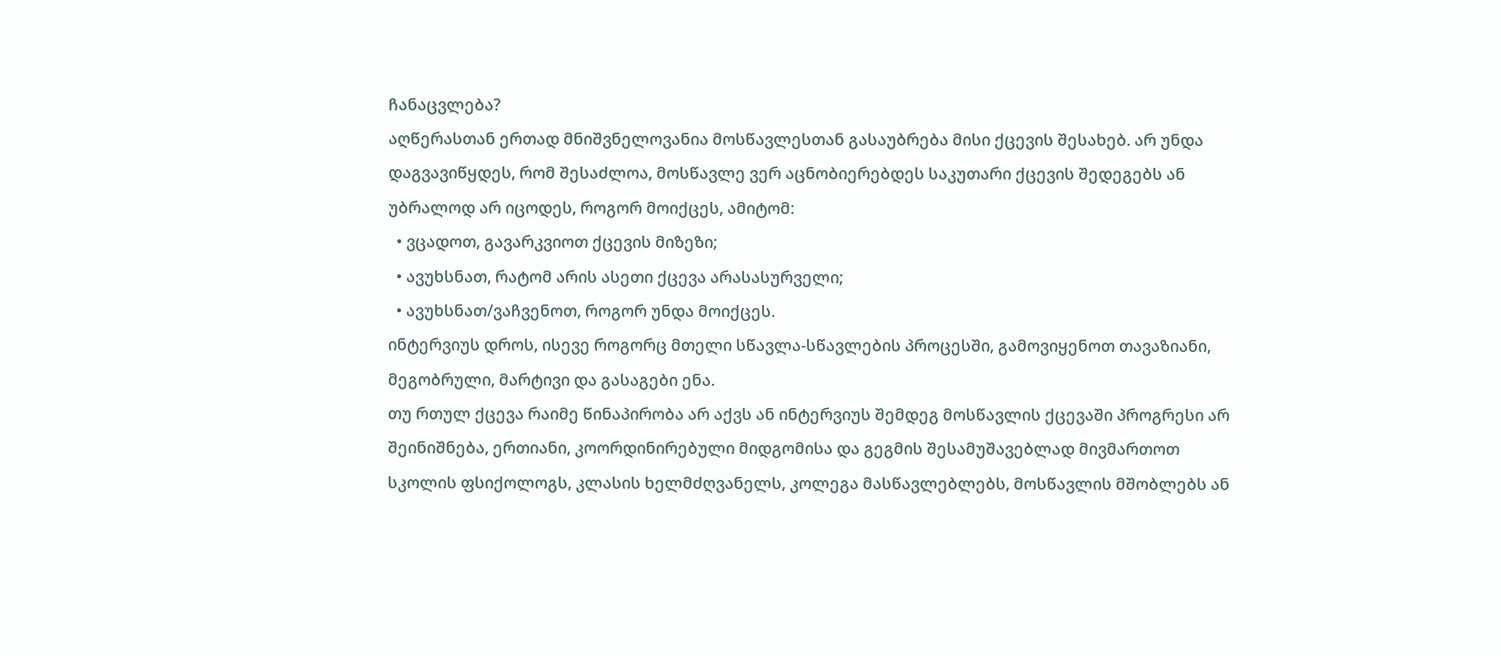ჩანაცვლება?
აღწერასთან ერთად მნიშვნელოვანია მოსწავლესთან გასაუბრება მისი ქცევის შესახებ. არ უნდა დაგვავიწყდეს, რომ შესაძლოა, მოსწავლე ვერ აცნობიერებდეს საკუთარი ქცევის შედეგებს ან უბრალოდ არ იცოდეს, როგორ მოიქცეს, ამიტომ:
  • ვცადოთ, გავარკვიოთ ქცევის მიზეზი;
  • ავუხსნათ, რატომ არის ასეთი ქცევა არასასურველი;
  • ავუხსნათ/ვაჩვენოთ, როგორ უნდა მოიქცეს.
ინტერვიუს დროს, ისევე როგორც მთელი სწავლა-სწავლების პროცესში, გამოვიყენოთ თავაზიანი, მეგობრული, მარტივი და გასაგები ენა.
თუ რთულ ქცევა რაიმე წინაპირობა არ აქვს ან ინტერვიუს შემდეგ მოსწავლის ქცევაში პროგრესი არ შეინიშნება, ერთიანი, კოორდინირებული მიდგომისა და გეგმის შესამუშავებლად მივმართოთ სკოლის ფსიქოლოგს, კლასის ხელმძღვანელს, კოლეგა მასწავლებლებს, მოსწავლის მშობლებს ან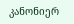კანონიერ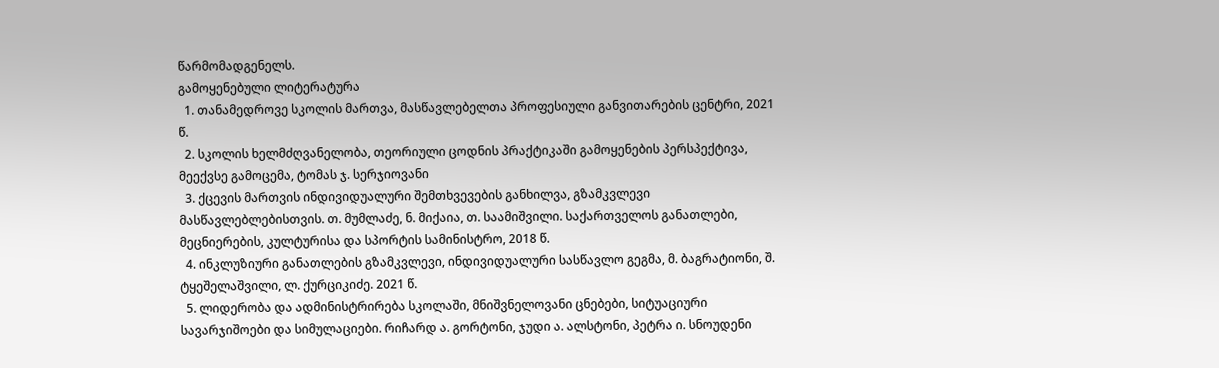წარმომადგენელს.
გამოყენებული ლიტერატურა
  1. თანამედროვე სკოლის მართვა, მასწავლებელთა პროფესიული განვითარების ცენტრი, 2021 წ.
  2. სკოლის ხელმძღვანელობა, თეორიული ცოდნის პრაქტიკაში გამოყენების პერსპექტივა, მეექვსე გამოცემა, ტომას ჯ. სერჯიოვანი
  3. ქცევის მართვის ინდივიდუალური შემთხვევების განხილვა, გზამკვლევი მასწავლებლებისთვის. თ. მუმლაძე, ნ. მიქაია, თ. საამიშვილი. საქართველოს განათლები, მეცნიერების, კულტურისა და სპორტის სამინისტრო, 2018 წ.
  4. ინკლუზიური განათლების გზამკვლევი, ინდივიდუალური სასწავლო გეგმა, მ. ბაგრატიონი, შ. ტყეშელაშვილი, ლ. ქურციკიძე. 2021 წ.
  5. ლიდერობა და ადმინისტრირება სკოლაში, მნიშვნელოვანი ცნებები, სიტუაციური სავარჯიშოები და სიმულაციები. რიჩარდ ა. გორტონი, ჯუდი ა. ალსტონი, პეტრა ი. სნოუდენი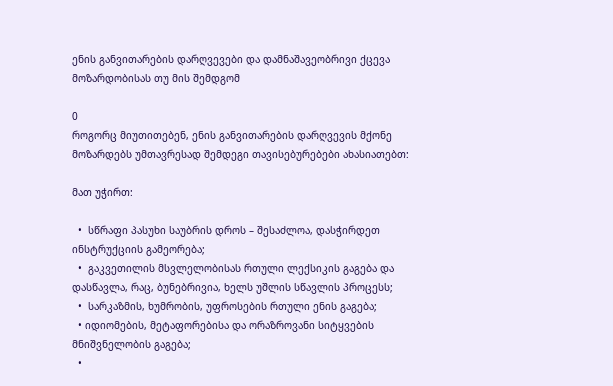ენის განვითარების დარღვევები და დამნაშავეობრივი ქცევა მოზარდობისას თუ მის შემდგომ

0
როგორც მიუთითებენ, ენის განვითარების დარღვევის მქონე მოზარდებს უმთავრესად შემდეგი თავისებურებები ახასიათებთ:

მათ უჭირთ:

  •  სწრაფი პასუხი საუბრის დროს – შესაძლოა, დასჭირდეთ ინსტრუქციის გამეორება;
  •  გაკვეთილის მსვლელობისას რთული ლექსიკის გაგება და დასწავლა, რაც, ბუნებრივია, ხელს უშლის სწავლის პროცესს;
  •  სარკაზმის, ხუმრობის, უფროსების რთული ენის გაგება;
  • იდიომების, მეტაფორებისა და ორაზროვანი სიტყვების მნიშვნელობის გაგება;
  •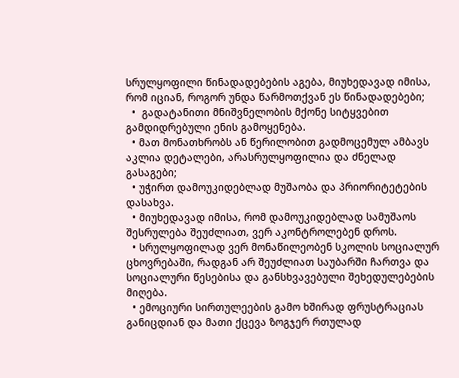სრულყოფილი წინადადებების აგება, მიუხედავად იმისა, რომ იციან, როგორ უნდა წარმოთქვან ეს წინადადებები;
  •  გადატანითი მნიშვნელობის მქონე სიტყვებით გამდიდრებული ენის გამოყენება.
  • მათ მონათხრობს ან წერილობით გადმოცემულ ამბავს აკლია დეტალები, არასრულყოფილია და ძნელად გასაგები;
  • უჭირთ დამოუკიდებლად მუშაობა და პრიორიტეტების დასახვა.
  • მიუხედავად იმისა, რომ დამოუკიდებლად სამუშაოს შესრულება შეუძლიათ, ვერ აკონტროლებენ დროს.
  • სრულყოფილად ვერ მონაწილეობენ სკოლის სოციალურ ცხოვრებაში, რადგან არ შეუძლიათ საუბარში ჩართვა და სოციალური წესებისა და განსხვავებული შეხედულებების მიღება.
  • ემოციური სირთულეების გამო ხშირად ფრუსტრაციას განიცდიან და მათი ქცევა ზოგჯერ რთულად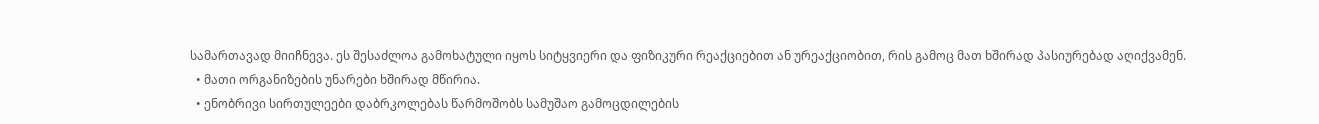სამართავად მიიჩნევა. ეს შესაძლოა გამოხატული იყოს სიტყვიერი და ფიზიკური რეაქციებით ან ურეაქციობით, რის გამოც მათ ხშირად პასიურებად აღიქვამენ.
  • მათი ორგანიზების უნარები ხშირად მწირია.
  • ენობრივი სირთულეები დაბრკოლებას წარმოშობს სამუშაო გამოცდილების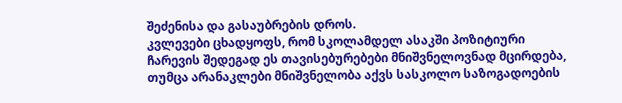შეძენისა და გასაუბრების დროს.
კვლევები ცხადყოფს, რომ სკოლამდელ ასაკში პოზიტიური ჩარევის შედეგად ეს თავისებურებები მნიშვნელოვნად მცირდება, თუმცა არანაკლები მნიშვნელობა აქვს სასკოლო საზოგადოების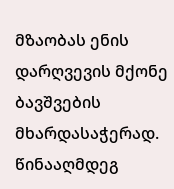მზაობას ენის დარღვევის მქონე ბავშვების მხარდასაჭერად. წინააღმდეგ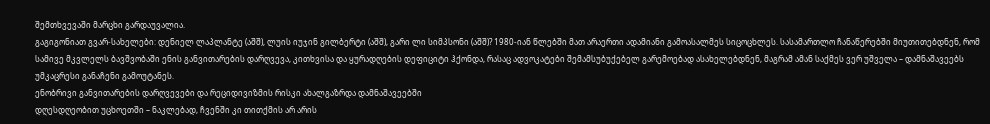შემთხვევაში მარცხი გარდაუვალია.
გაგიგონიათ გვარ-სახელები: დენიელ ლაპლანტე (აშშ), ლუის იუჯინ გილბერტი (აშშ), გარი ლი სიმპსონი (აშშ)? 1980-იან წლებში მათ არაერთი ადამიანი გამოასალმეს სიცოცხლეს. სასამართლო ჩანაწერებში მიუთითებდნენ, რომ სამივე მკვლელს ბავშვობაში ენის განვითარების დარღვევა, კითხვისა და ყურადღების დეფიციტი ჰქონდა, რასაც ადვოკატები შემამსუბუქებელ გარემოებად ასახელებდნენ, მაგრამ ამან საქმეს ვერ უშველა – დამნაშავეებს უმკაცრესი განაჩენი გამოუტანეს.
ენობრივი განვითარების დარღვევები და რეციდივიზმის რისკი ახალგაზრდა დამნაშავეებში
დღესდღეობით უცხოეთში – ნაკლებად, ჩვენში კი თითქმის არ არის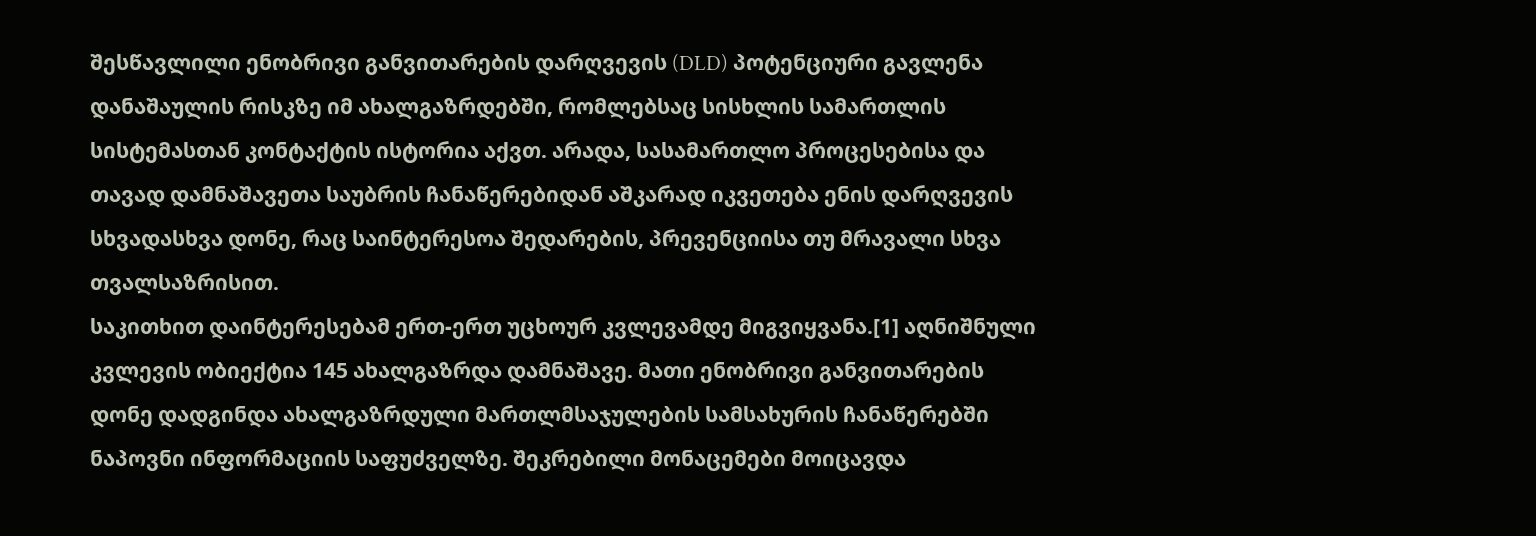შესწავლილი ენობრივი განვითარების დარღვევის (DLD) პოტენციური გავლენა დანაშაულის რისკზე იმ ახალგაზრდებში, რომლებსაც სისხლის სამართლის სისტემასთან კონტაქტის ისტორია აქვთ. არადა, სასამართლო პროცესებისა და თავად დამნაშავეთა საუბრის ჩანაწერებიდან აშკარად იკვეთება ენის დარღვევის სხვადასხვა დონე, რაც საინტერესოა შედარების, პრევენციისა თუ მრავალი სხვა თვალსაზრისით.
საკითხით დაინტერესებამ ერთ-ერთ უცხოურ კვლევამდე მიგვიყვანა.[1] აღნიშნული კვლევის ობიექტია 145 ახალგაზრდა დამნაშავე. მათი ენობრივი განვითარების დონე დადგინდა ახალგაზრდული მართლმსაჯულების სამსახურის ჩანაწერებში ნაპოვნი ინფორმაციის საფუძველზე. შეკრებილი მონაცემები მოიცავდა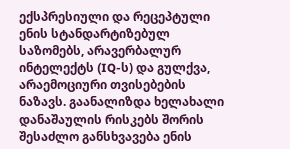ექსპრესიული და რეცეპტული ენის სტანდარტიზებულ საზომებს, არავერბალურ ინტელექტს (IQ-ს) და გულქვა, არაემოციური თვისებების ნაზავს. გაანალიზდა ხელახალი დანაშაულის რისკებს შორის შესაძლო განსხვავება ენის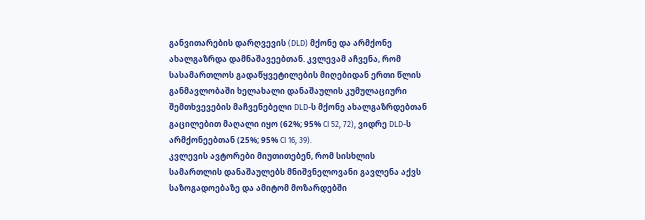განვითარების დარღვევის (DLD) მქონე და არმქონე ახალგაზრდა დამნაშავეებთან. კვლევამ აჩვენა, რომ სასამართლოს გადაწყვეტილების მიღებიდან ერთი წლის განმავლობაში ხელახალი დანაშაულის კუმულაციური შემთხვევების მაჩვენებელი DLD-ს მქონე ახალგაზრდებთან გაცილებით მაღალი იყო (62%; 95% CI 52, 72), ვიდრე DLD-ს არმქონეებთან (25%; 95% CI 16, 39).
კვლევის ავტორები მიუთითებენ, რომ სისხლის სამართლის დანაშაულებს მნიშვნელოვანი გავლენა აქვს საზოგადოებაზე და ამიტომ მოზარდებში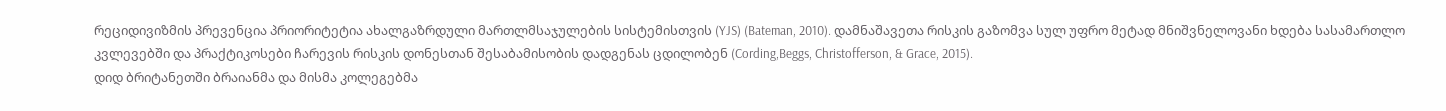რეციდივიზმის პრევენცია პრიორიტეტია ახალგაზრდული მართლმსაჯულების სისტემისთვის (YJS) (Bateman, 2010). დამნაშავეთა რისკის გაზომვა სულ უფრო მეტად მნიშვნელოვანი ხდება სასამართლო კვლევებში და პრაქტიკოსები ჩარევის რისკის დონესთან შესაბამისობის დადგენას ცდილობენ (Cording,Beggs, Christofferson, & Grace, 2015).
დიდ ბრიტანეთში ბრაიანმა და მისმა კოლეგებმა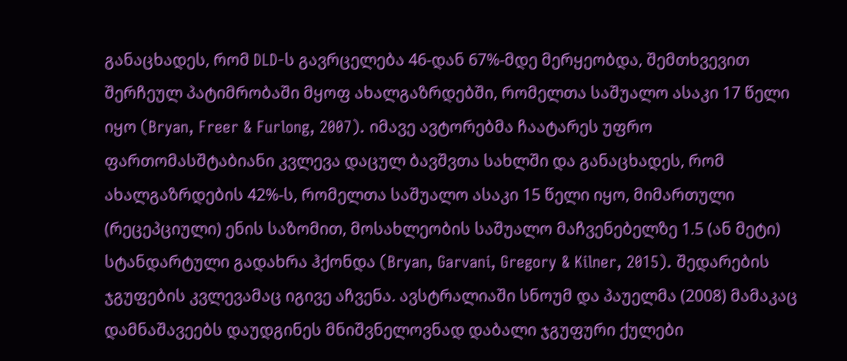განაცხადეს, რომ DLD-ს გავრცელება 46-დან 67%-მდე მერყეობდა, შემთხვევით შერჩეულ პატიმრობაში მყოფ ახალგაზრდებში, რომელთა საშუალო ასაკი 17 წელი იყო (Bryan, Freer & Furlong, 2007). იმავე ავტორებმა ჩაატარეს უფრო ფართომასშტაბიანი კვლევა დაცულ ბავშვთა სახლში და განაცხადეს, რომ ახალგაზრდების 42%-ს, რომელთა საშუალო ასაკი 15 წელი იყო, მიმართული (რეცეპციული) ენის საზომით, მოსახლეობის საშუალო მაჩვენებელზე 1.5 (ან მეტი) სტანდარტული გადახრა ჰქონდა (Bryan, Garvani, Gregory & Kilner, 2015). შედარების ჯგუფების კვლევამაც იგივე აჩვენა. ავსტრალიაში სნოუმ და პაუელმა (2008) მამაკაც დამნაშავეებს დაუდგინეს მნიშვნელოვნად დაბალი ჯგუფური ქულები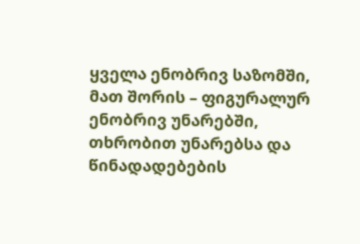ყველა ენობრივ საზომში, მათ შორის – ფიგურალურ ენობრივ უნარებში, თხრობით უნარებსა და წინადადებების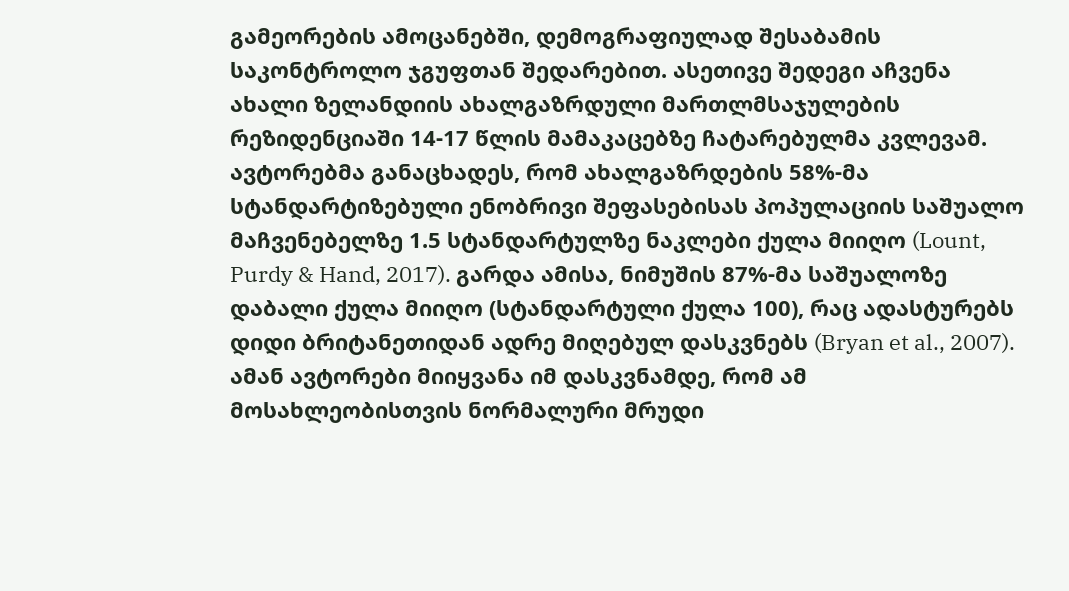გამეორების ამოცანებში, დემოგრაფიულად შესაბამის საკონტროლო ჯგუფთან შედარებით. ასეთივე შედეგი აჩვენა ახალი ზელანდიის ახალგაზრდული მართლმსაჯულების რეზიდენციაში 14-17 წლის მამაკაცებზე ჩატარებულმა კვლევამ. ავტორებმა განაცხადეს, რომ ახალგაზრდების 58%-მა სტანდარტიზებული ენობრივი შეფასებისას პოპულაციის საშუალო მაჩვენებელზე 1.5 სტანდარტულზე ნაკლები ქულა მიიღო (Lount, Purdy & Hand, 2017). გარდა ამისა, ნიმუშის 87%-მა საშუალოზე დაბალი ქულა მიიღო (სტანდარტული ქულა 100), რაც ადასტურებს დიდი ბრიტანეთიდან ადრე მიღებულ დასკვნებს (Bryan et al., 2007). ამან ავტორები მიიყვანა იმ დასკვნამდე, რომ ამ მოსახლეობისთვის ნორმალური მრუდი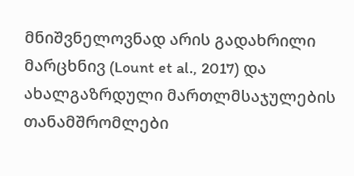მნიშვნელოვნად არის გადახრილი მარცხნივ (Lount et al., 2017) და ახალგაზრდული მართლმსაჯულების თანამშრომლები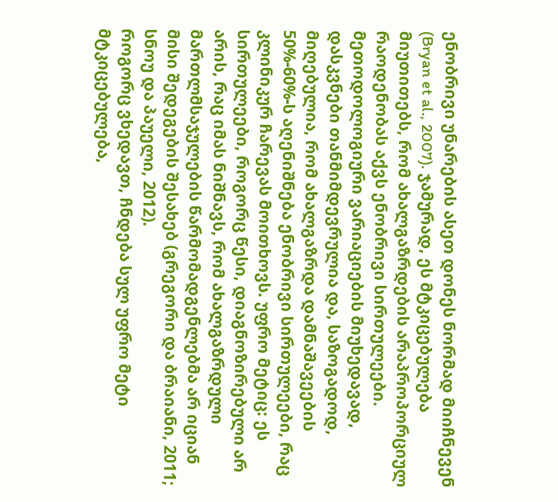ენობრივი უნარების ასეთ დონეს ნორმად მიიჩნევენ (Bryan et al., 2007). ჯამურად, ეს მტკიცებულება მიუთითებს, რომ ახალგაზრდების არაპროპორციულ რაოდენობას აქვს ენობრივი სირთულეები. მეთოდოლოგიური ვარიაციების მიუხედავად, დასკვნები თანმიმდევრულია და, საზოგადოდ, მიღებულია, რომ ახალგაზრდა დამნაშავეების 50%-60%-ს აღენიშნება ენობრივი სირთულეები, რაც კლინიკურ ჩარევას მოითხოვს. უფრო მეტიც: ეს სირთულეები, როგორც წესი, დიაგნოზირებული არ არის, რაც იმას ნიშნავს, რომ ახალგაზრდული მართლმსაჯულების წარმომადგენლებმა არ იციან მისი შედეგების შესახებ (გრეგორი და ბრაიანი, 2011; სნოუ და პაუელი, 2012).
როგორც ვხედავთ, ჩნდება სულ უფრო მეტი მტკიცებულება,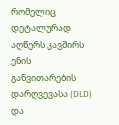რომელიც დეტალურად აღწერს კავშირს ენის განვითარების დარღვევასა (DLD) და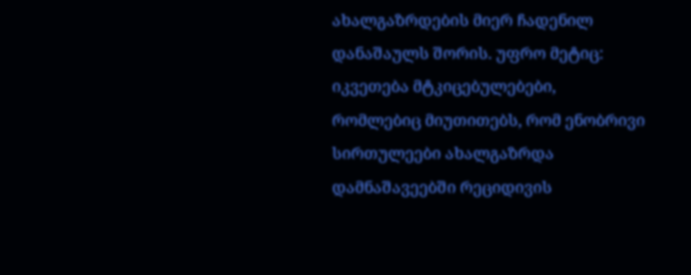ახალგაზრდების მიერ ჩადენილ დანაშაულს შორის. უფრო მეტიც: იკვეთება მტკიცებულებები, რომლებიც მიუთითებს, რომ ენობრივი სირთულეები ახალგაზრდა დამნაშავეებში რეციდივის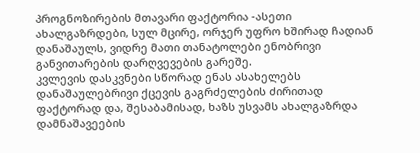პროგნოზირების მთავარი ფაქტორია -ასეთი ახალგაზრდები, სულ მცირე, ორჯერ უფრო ხშირად ჩადიან დანაშაულს, ვიდრე მათი თანატოლები ენობრივი განვითარების დარღვევების გარეშე.
კვლევის დასკვნები სწორად ენას ასახელებს დანაშაულებრივი ქცევის გაგრძელების ძირითად ფაქტორად და, შესაბამისად, ხაზს უსვამს ახალგაზრდა დამნაშავეების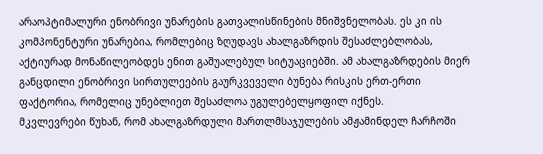არაოპტიმალური ენობრივი უნარების გათვალისწინების მნიშვნელობას. ეს კი ის კომპონენტური უნარებია, რომლებიც ზღუდავს ახალგაზრდის შესაძლებლობას, აქტიურად მონაწილეობდეს ენით გაშუალებულ სიტუაციებში. ამ ახალგაზრდების მიერ განცდილი ენობრივი სირთულეების გაურკვეველი ბუნება რისკის ერთ-ერთი ფაქტორია, რომელიც უნებლიეთ შესაძლოა უგულებელყოფილ იქნეს.
მკვლევრები წუხან, რომ ახალგაზრდული მართლმსაჯულების ამჟამინდელ ჩარჩოში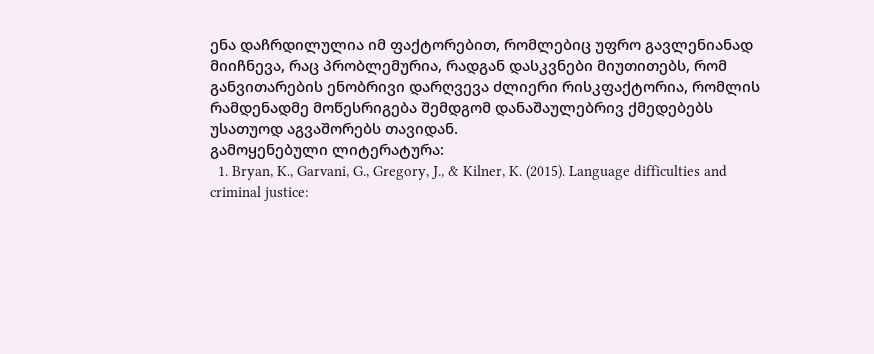ენა დაჩრდილულია იმ ფაქტორებით, რომლებიც უფრო გავლენიანად მიიჩნევა, რაც პრობლემურია, რადგან დასკვნები მიუთითებს, რომ განვითარების ენობრივი დარღვევა ძლიერი რისკფაქტორია, რომლის რამდენადმე მოწესრიგება შემდგომ დანაშაულებრივ ქმედებებს უსათუოდ აგვაშორებს თავიდან.
გამოყენებული ლიტერატურა:
  1. Bryan, K., Garvani, G., Gregory, J., & Kilner, K. (2015). Language difficulties and criminal justice: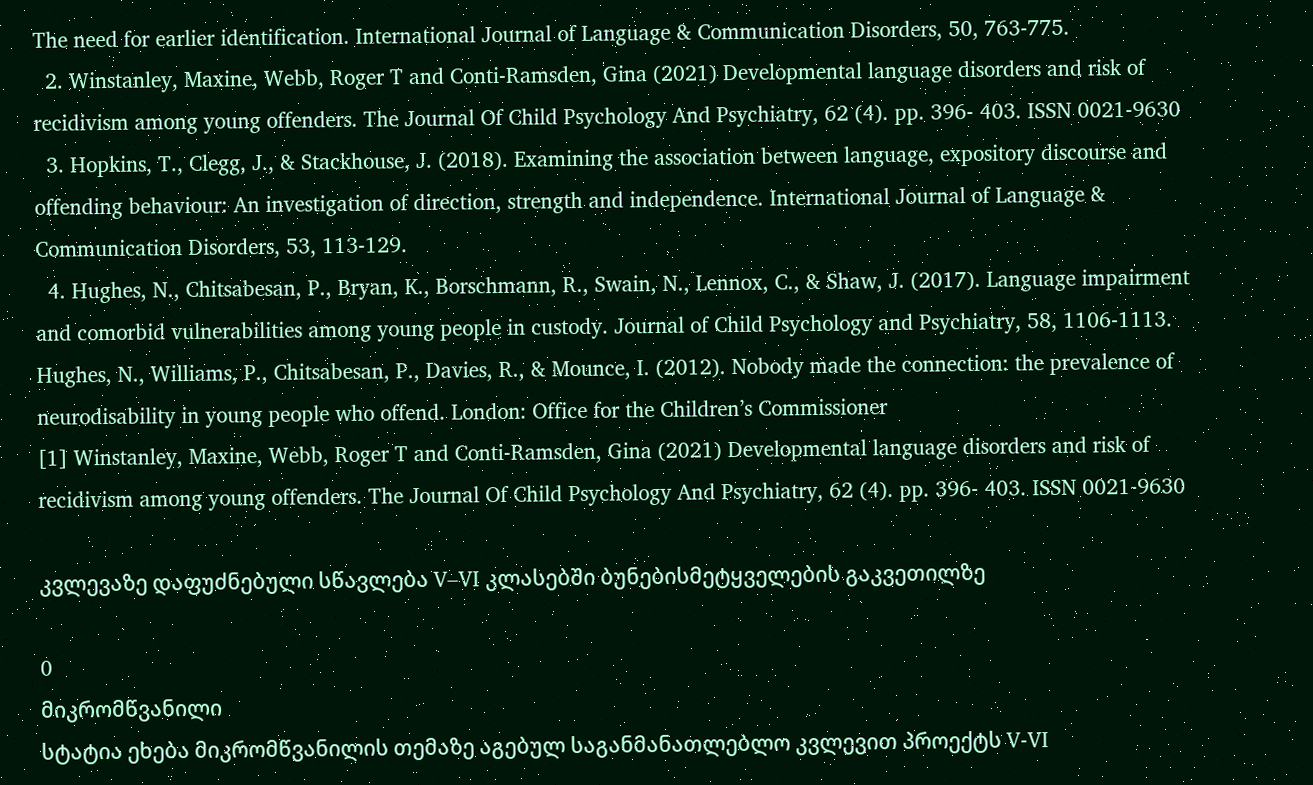The need for earlier identification. International Journal of Language & Communication Disorders, 50, 763-775.
  2. Winstanley, Maxine, Webb, Roger T and Conti-Ramsden, Gina (2021) Developmental language disorders and risk of recidivism among young offenders. The Journal Of Child Psychology And Psychiatry, 62 (4). pp. 396- 403. ISSN 0021-9630
  3. Hopkins, T., Clegg, J., & Stackhouse, J. (2018). Examining the association between language, expository discourse and offending behaviour: An investigation of direction, strength and independence. International Journal of Language & Communication Disorders, 53, 113-129.
  4. Hughes, N., Chitsabesan, P., Bryan, K., Borschmann, R., Swain, N., Lennox, C., & Shaw, J. (2017). Language impairment and comorbid vulnerabilities among young people in custody. Journal of Child Psychology and Psychiatry, 58, 1106-1113. Hughes, N., Williams, P., Chitsabesan, P., Davies, R., & Mounce, I. (2012). Nobody made the connection: the prevalence of neurodisability in young people who offend. London: Office for the Children’s Commissioner
[1] Winstanley, Maxine, Webb, Roger T and Conti-Ramsden, Gina (2021) Developmental language disorders and risk of recidivism among young offenders. The Journal Of Child Psychology And Psychiatry, 62 (4). pp. 396- 403. ISSN 0021-9630

კვლევაზე დაფუძნებული სწავლება V–VI კლასებში ბუნებისმეტყველების გაკვეთილზე

0
მიკრომწვანილი
სტატია ეხება მიკრომწვანილის თემაზე აგებულ საგანმანათლებლო კვლევით პროექტს V-VI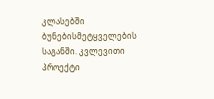კლასებში ბუნებისმეტყველების საგანში. კვლევითი პროექტი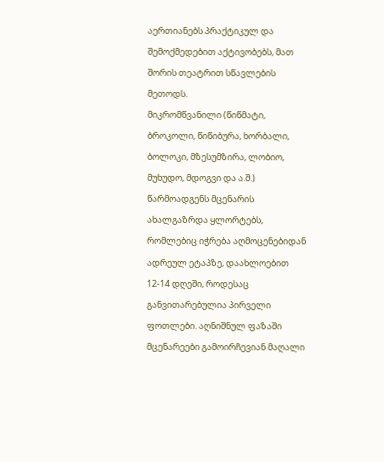აერთიანებს პრაქტიკულ და შემოქმედებით აქტივობებს, მათ შორის თეატრით სწავლების მეთოდს.
მიკრომწვანილი (წიწმატი, ბროკოლი, წიწიბურა, ხორბალი, ბოლოკი, მზესუმზირა, ლობიო, მუხუდო, მდოგვი და ა.შ.) წარმოადგენს მცენარის ახალგაზრდა ყლორტებს, რომლებიც იჭრება აღმოცენებიდან ადრეულ ეტაპზე, დაახლოებით 12-14 დღეში, როდესაც განვითარებულია პირველი ფოთლები. აღნიშნულ ფაზაში მცენარეები გამოირჩევიან მაღალი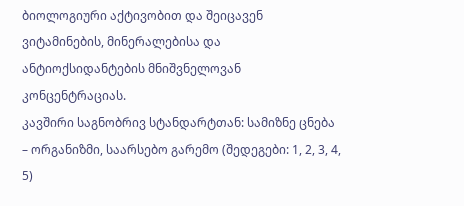ბიოლოგიური აქტივობით და შეიცავენ ვიტამინების, მინერალებისა და ანტიოქსიდანტების მნიშვნელოვან კონცენტრაციას.
კავშირი საგნობრივ სტანდარტთან: სამიზნე ცნება – ორგანიზმი, საარსებო გარემო (შედეგები: 1, 2, 3, 4, 5)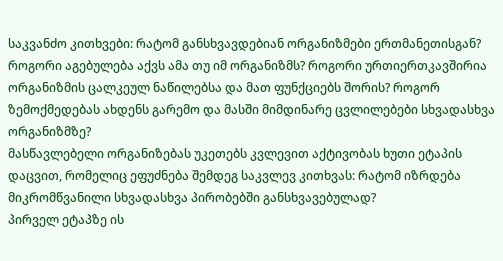საკვანძო კითხვები: რატომ განსხვავდებიან ორგანიზმები ერთმანეთისგან? როგორი აგებულება აქვს ამა თუ იმ ორგანიზმს? როგორი ურთიერთკავშირია ორგანიზმის ცალკეულ ნაწილებსა და მათ ფუნქციებს შორის? როგორ ზემოქმედებას ახდენს გარემო და მასში მიმდინარე ცვლილებები სხვადასხვა ორგანიზმზე?
მასწავლებელი ორგანიზებას უკეთებს კვლევით აქტივობას ხუთი ეტაპის დაცვით, რომელიც ეფუძნება შემდეგ საკვლევ კითხვას: რატომ იზრდება მიკრომწვანილი სხვადასხვა პირობებში განსხვავებულად?
პირველ ეტაპზე ის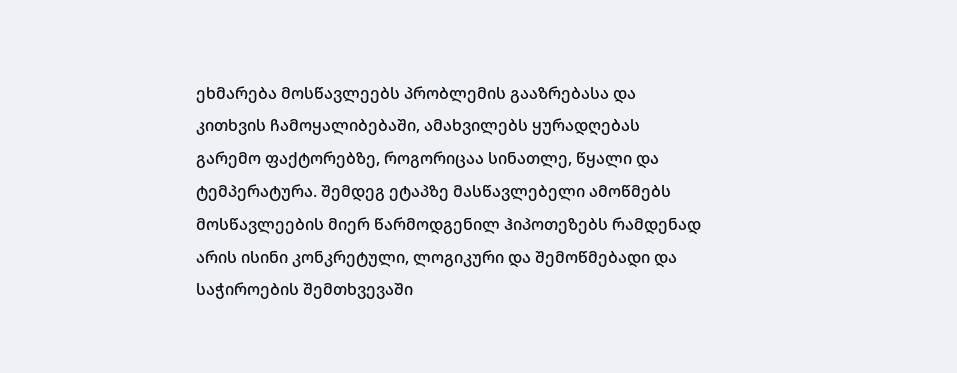ეხმარება მოსწავლეებს პრობლემის გააზრებასა და კითხვის ჩამოყალიბებაში, ამახვილებს ყურადღებას გარემო ფაქტორებზე, როგორიცაა სინათლე, წყალი და ტემპერატურა. შემდეგ ეტაპზე მასწავლებელი ამოწმებს მოსწავლეების მიერ წარმოდგენილ ჰიპოთეზებს რამდენად არის ისინი კონკრეტული, ლოგიკური და შემოწმებადი და საჭიროების შემთხვევაში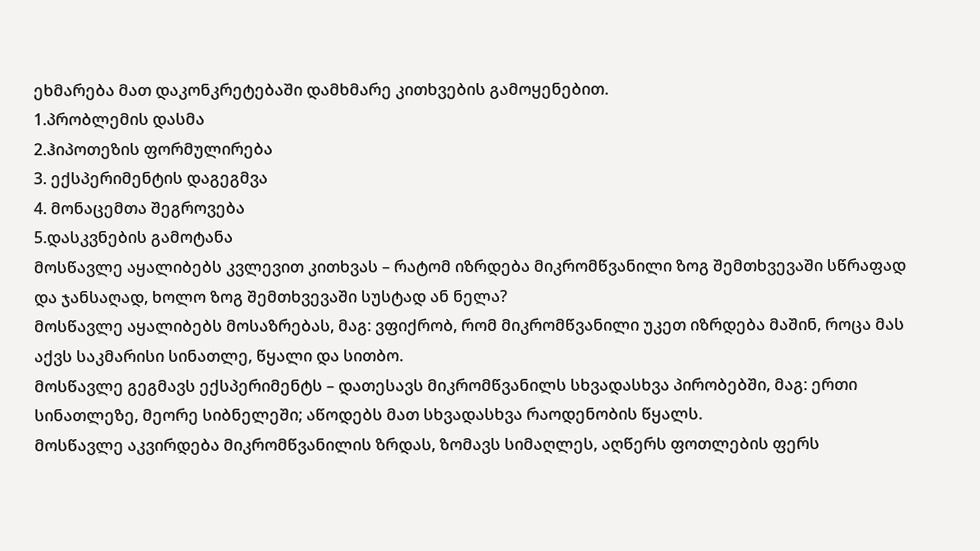ეხმარება მათ დაკონკრეტებაში დამხმარე კითხვების გამოყენებით.
1.პრობლემის დასმა
2.ჰიპოთეზის ფორმულირება
3. ექსპერიმენტის დაგეგმვა
4. მონაცემთა შეგროვება
5.დასკვნების გამოტანა
მოსწავლე აყალიბებს კვლევით კითხვას – რატომ იზრდება მიკრომწვანილი ზოგ შემთხვევაში სწრაფად და ჯანსაღად, ხოლო ზოგ შემთხვევაში სუსტად ან ნელა?
მოსწავლე აყალიბებს მოსაზრებას, მაგ: ვფიქრობ, რომ მიკრომწვანილი უკეთ იზრდება მაშინ, როცა მას აქვს საკმარისი სინათლე, წყალი და სითბო.
მოსწავლე გეგმავს ექსპერიმენტს – დათესავს მიკრომწვანილს სხვადასხვა პირობებში, მაგ: ერთი სინათლეზე, მეორე სიბნელეში; აწოდებს მათ სხვადასხვა რაოდენობის წყალს.
მოსწავლე აკვირდება მიკრომწვანილის ზრდას, ზომავს სიმაღლეს, აღწერს ფოთლების ფერს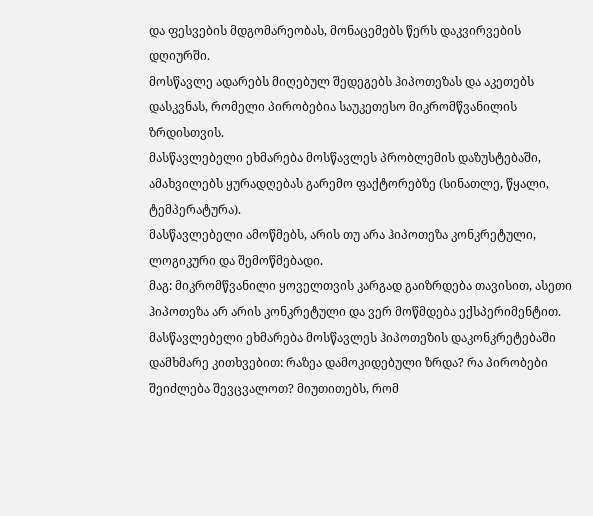და ფესვების მდგომარეობას, მონაცემებს წერს დაკვირვების დღიურში.
მოსწავლე ადარებს მიღებულ შედეგებს ჰიპოთეზას და აკეთებს დასკვნას, რომელი პირობებია საუკეთესო მიკრომწვანილის ზრდისთვის.
მასწავლებელი ეხმარება მოსწავლეს პრობლემის დაზუსტებაში, ამახვილებს ყურადღებას გარემო ფაქტორებზე (სინათლე, წყალი, ტემპერატურა).
მასწავლებელი ამოწმებს, არის თუ არა ჰიპოთეზა კონკრეტული, ლოგიკური და შემოწმებადი.
მაგ: მიკრომწვანილი ყოველთვის კარგად გაიზრდება თავისით, ასეთი ჰიპოთეზა არ არის კონკრეტული და ვერ მოწმდება ექსპერიმენტით. მასწავლებელი ეხმარება მოსწავლეს ჰიპოთეზის დაკონკრეტებაში დამხმარე კითხვებით: რაზეა დამოკიდებული ზრდა? რა პირობები შეიძლება შევცვალოთ? მიუთითებს, რომ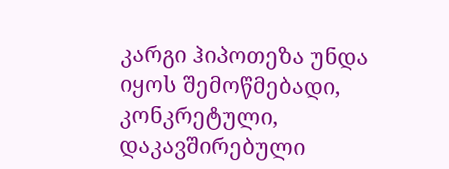კარგი ჰიპოთეზა უნდა იყოს შემოწმებადი, კონკრეტული, დაკავშირებული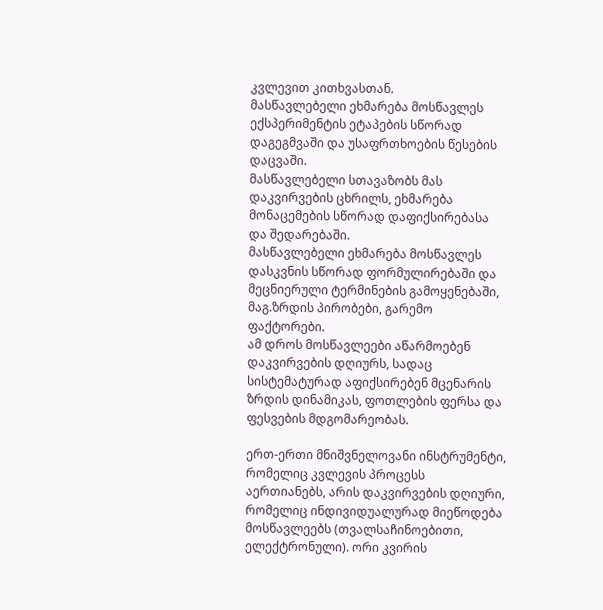კვლევით კითხვასთან.
მასწავლებელი ეხმარება მოსწავლეს ექსპერიმენტის ეტაპების სწორად დაგეგმვაში და უსაფრთხოების წესების დაცვაში.
მასწავლებელი სთავაზობს მას დაკვირვების ცხრილს, ეხმარება მონაცემების სწორად დაფიქსირებასა და შედარებაში.
მასწავლებელი ეხმარება მოსწავლეს დასკვნის სწორად ფორმულირებაში და მეცნიერული ტერმინების გამოყენებაში, მაგ.ზრდის პირობები, გარემო ფაქტორები.
ამ დროს მოსწავლეები აწარმოებენ დაკვირვების დღიურს, სადაც სისტემატურად აფიქსირებენ მცენარის ზრდის დინამიკას, ფოთლების ფერსა და ფესვების მდგომარეობას.

ერთ-ერთი მნიშვნელოვანი ინსტრუმენტი, რომელიც კვლევის პროცესს აერთიანებს, არის დაკვირვების დღიური, რომელიც ინდივიდუალურად მიეწოდება მოსწავლეებს (თვალსაჩინოებითი, ელექტრონული). ორი კვირის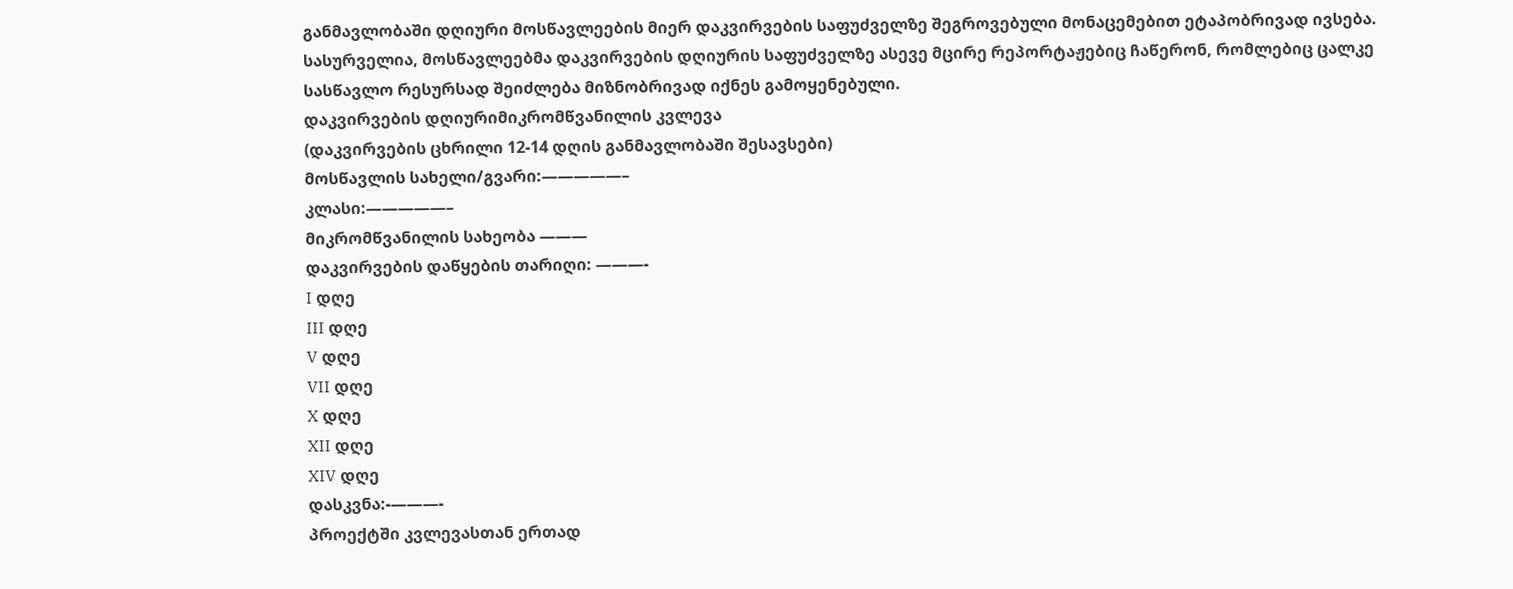განმავლობაში დღიური მოსწავლეების მიერ დაკვირვების საფუძველზე შეგროვებული მონაცემებით ეტაპობრივად ივსება.
სასურველია, მოსწავლეებმა დაკვირვების დღიურის საფუძველზე ასევე მცირე რეპორტაჟებიც ჩაწერონ, რომლებიც ცალკე სასწავლო რესურსად შეიძლება მიზნობრივად იქნეს გამოყენებული.
დაკვირვების დღიურიმიკრომწვანილის კვლევა
(დაკვირვების ცხრილი 12-14 დღის განმავლობაში შესავსები)
მოსწავლის სახელი/გვარი:—————–
კლასი:—————–
მიკრომწვანილის სახეობა ———
დაკვირვების დაწყების თარიღი: ———-
I დღე
III დღე
V დღე
VII დღე
X დღე
XII დღე
XIV დღე
დასკვნა:-———-
პროექტში კვლევასთან ერთად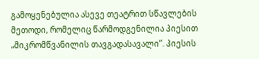გამოყენებულია ასევე თეატრით სწავლების მეთოდი, რომელიც წარმოდგენილია პიესით „მიკრომწვანილის თავგადასავალი“. პიესის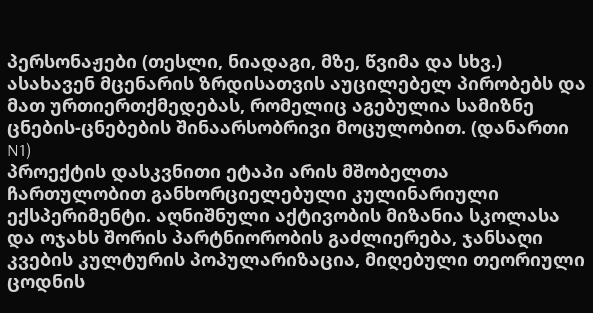პერსონაჟები (თესლი, ნიადაგი, მზე, წვიმა და სხვ.) ასახავენ მცენარის ზრდისათვის აუცილებელ პირობებს და მათ ურთიერთქმედებას, რომელიც აგებულია სამიზნე ცნების-ცნებების შინაარსობრივი მოცულობით. (დანართი N1)
პროექტის დასკვნითი ეტაპი არის მშობელთა ჩართულობით განხორციელებული კულინარიული ექსპერიმენტი. აღნიშნული აქტივობის მიზანია სკოლასა და ოჯახს შორის პარტნიორობის გაძლიერება, ჯანსაღი კვების კულტურის პოპულარიზაცია, მიღებული თეორიული ცოდნის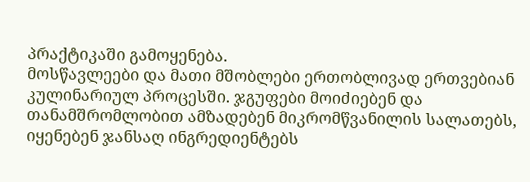პრაქტიკაში გამოყენება.
მოსწავლეები და მათი მშობლები ერთობლივად ერთვებიან კულინარიულ პროცესში. ჯგუფები მოიძიებენ და თანამშრომლობით ამზადებენ მიკრომწვანილის სალათებს, იყენებენ ჯანსაღ ინგრედიენტებს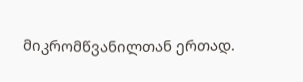მიკრომწვანილთან ერთად.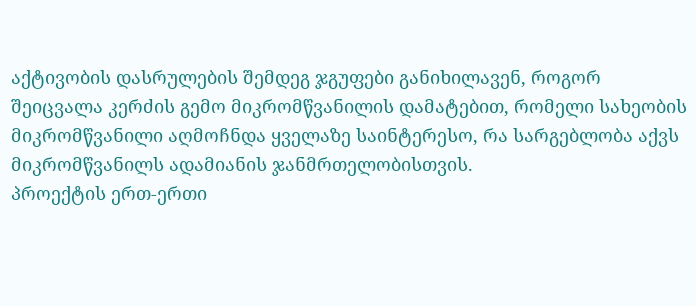აქტივობის დასრულების შემდეგ ჯგუფები განიხილავენ, როგორ შეიცვალა კერძის გემო მიკრომწვანილის დამატებით, რომელი სახეობის მიკრომწვანილი აღმოჩნდა ყველაზე საინტერესო, რა სარგებლობა აქვს მიკრომწვანილს ადამიანის ჯანმრთელობისთვის.
პროექტის ერთ-ერთი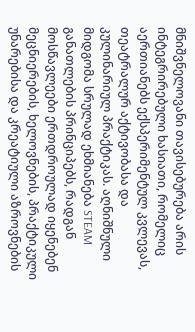მნიშვნელოვანი თავისებურება არის ინტეგრირებული ხასიათი, რომელიც აერთიანებს ექსპერიმენტულ კვლევას, თეატრალურ აქტივობასა და კულინარიულ პრაქტიკას. აღნიშნული მიდგომა სრულად ეხმიანება STEAM განათლების პრინციპებს, რადგან მოსწავლეები ერთდროულად იყენებენ მეცნიერების, ხელოვნების, პრაქტიკული უნარებისა და კრეატიული აზროვნების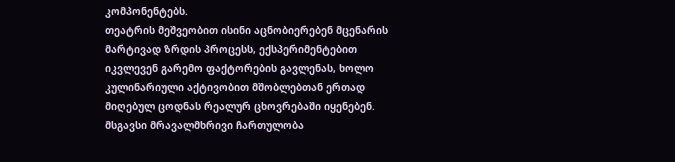კომპონენტებს.
თეატრის მეშვეობით ისინი აცნობიერებენ მცენარის მარტივად ზრდის პროცესს, ექსპერიმენტებით იკვლევენ გარემო ფაქტორების გავლენას, ხოლო კულინარიული აქტივობით მშობლებთან ერთად მიღებულ ცოდნას რეალურ ცხოვრებაში იყენებენ. მსგავსი მრავალმხრივი ჩართულობა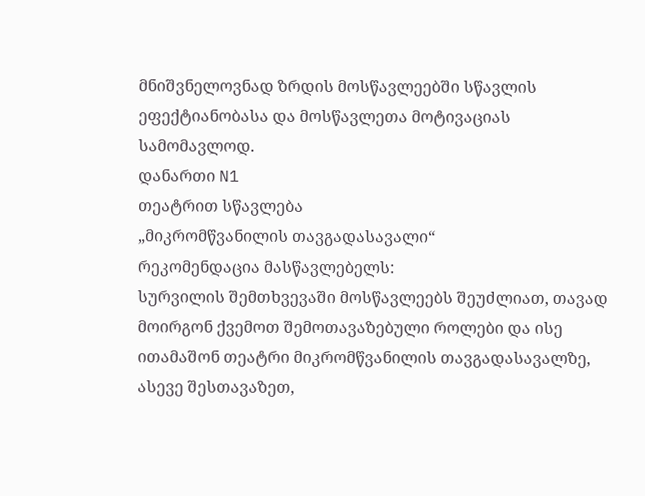მნიშვნელოვნად ზრდის მოსწავლეებში სწავლის ეფექტიანობასა და მოსწავლეთა მოტივაციას სამომავლოდ.
დანართი N1
თეატრით სწავლება
„მიკრომწვანილის თავგადასავალი“
რეკომენდაცია მასწავლებელს:
სურვილის შემთხვევაში მოსწავლეებს შეუძლიათ, თავად მოირგონ ქვემოთ შემოთავაზებული როლები და ისე ითამაშონ თეატრი მიკრომწვანილის თავგადასავალზე, ასევე შესთავაზეთ,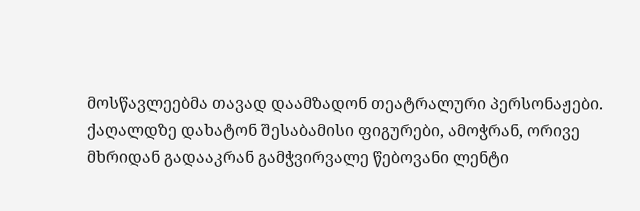მოსწავლეებმა თავად დაამზადონ თეატრალური პერსონაჟები.
ქაღალდზე დახატონ შესაბამისი ფიგურები, ამოჭრან, ორივე მხრიდან გადააკრან გამჭვირვალე წებოვანი ლენტი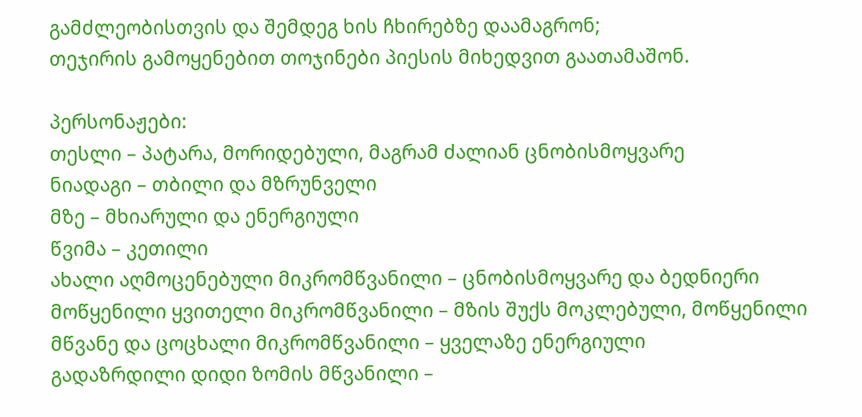გამძლეობისთვის და შემდეგ ხის ჩხირებზე დაამაგრონ;
თეჯირის გამოყენებით თოჯინები პიესის მიხედვით გაათამაშონ.

პერსონაჟები:
თესლი – პატარა, მორიდებული, მაგრამ ძალიან ცნობისმოყვარე
ნიადაგი – თბილი და მზრუნველი
მზე – მხიარული და ენერგიული
წვიმა – კეთილი
ახალი აღმოცენებული მიკრომწვანილი – ცნობისმოყვარე და ბედნიერი
მოწყენილი ყვითელი მიკრომწვანილი – მზის შუქს მოკლებული, მოწყენილი
მწვანე და ცოცხალი მიკრომწვანილი – ყველაზე ენერგიული
გადაზრდილი დიდი ზომის მწვანილი –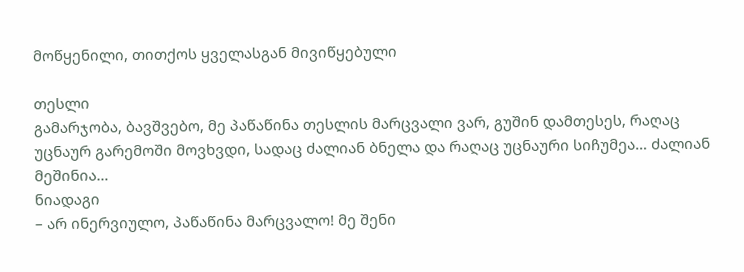მოწყენილი, თითქოს ყველასგან მივიწყებული

თესლი
გამარჯობა, ბავშვებო, მე პაწაწინა თესლის მარცვალი ვარ, გუშინ დამთესეს, რაღაც უცნაურ გარემოში მოვხვდი, სადაც ძალიან ბნელა და რაღაც უცნაური სიჩუმეა… ძალიან მეშინია…
ნიადაგი
– არ ინერვიულო, პაწაწინა მარცვალო! მე შენი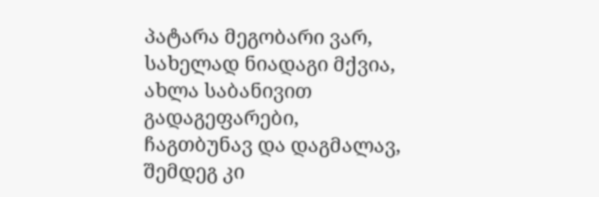პატარა მეგობარი ვარ, სახელად ნიადაგი მქვია, ახლა საბანივით გადაგეფარები, ჩაგთბუნავ და დაგმალავ, შემდეგ კი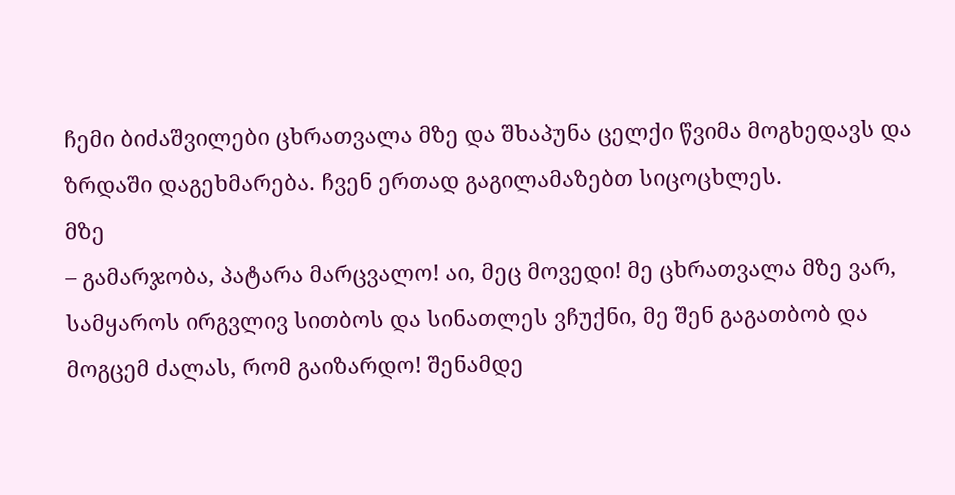ჩემი ბიძაშვილები ცხრათვალა მზე და შხაპუნა ცელქი წვიმა მოგხედავს და ზრდაში დაგეხმარება. ჩვენ ერთად გაგილამაზებთ სიცოცხლეს.
მზე
– გამარჯობა, პატარა მარცვალო! აი, მეც მოვედი! მე ცხრათვალა მზე ვარ, სამყაროს ირგვლივ სითბოს და სინათლეს ვჩუქნი, მე შენ გაგათბობ და მოგცემ ძალას, რომ გაიზარდო! შენამდე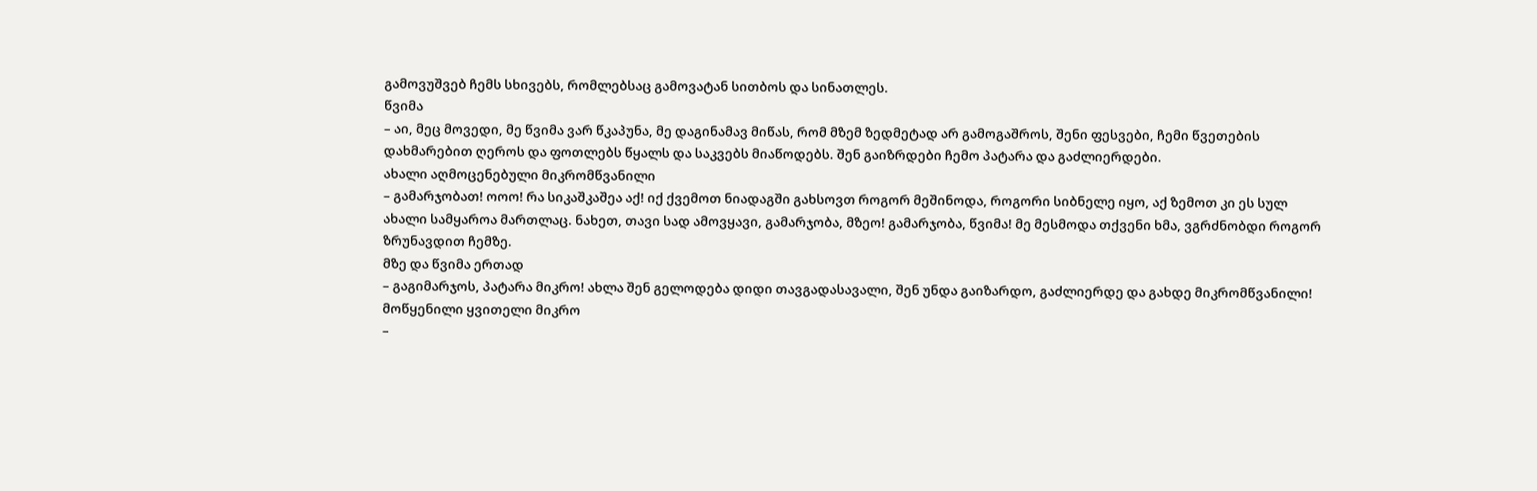გამოვუშვებ ჩემს სხივებს, რომლებსაც გამოვატან სითბოს და სინათლეს.
წვიმა
– აი, მეც მოვედი, მე წვიმა ვარ წკაპუნა, მე დაგინამავ მიწას, რომ მზემ ზედმეტად არ გამოგაშროს, შენი ფესვები, ჩემი წვეთების დახმარებით ღეროს და ფოთლებს წყალს და საკვებს მიაწოდებს. შენ გაიზრდები ჩემო პატარა და გაძლიერდები.
ახალი აღმოცენებული მიკრომწვანილი
– გამარჯობათ! ოოო! რა სიკაშკაშეა აქ! იქ ქვემოთ ნიადაგში გახსოვთ როგორ მეშინოდა, როგორი სიბნელე იყო, აქ ზემოთ კი ეს სულ ახალი სამყაროა მართლაც. ნახეთ, თავი სად ამოვყავი, გამარჯობა, მზეო! გამარჯობა, წვიმა! მე მესმოდა თქვენი ხმა, ვგრძნობდი როგორ ზრუნავდით ჩემზე.
მზე და წვიმა ერთად
– გაგიმარჯოს, პატარა მიკრო! ახლა შენ გელოდება დიდი თავგადასავალი, შენ უნდა გაიზარდო, გაძლიერდე და გახდე მიკრომწვანილი!
მოწყენილი ყვითელი მიკრო
–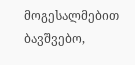მოგესალმებით ბავშვებო,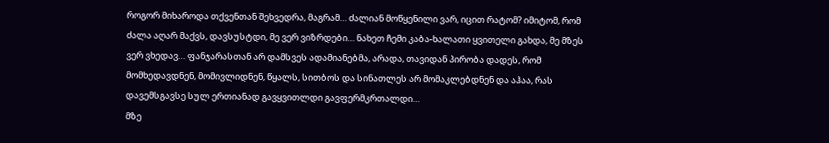როგორ მიხაროდა თქვენთან შეხვედრა, მაგრამ… ძალიან მოწყენილი ვარ, იცით რატომ? იმიტომ, რომ ძალა აღარ მაქვს, დავსუსტდი, მე ვერ ვიზრდები… ნახეთ ჩემი კაბა-ხალათი ყვითელი გახდა, მე მზეს ვერ ვხედავ… ფანჯარასთან არ დამსვეს ადამიანებმა, არადა, თავიდან პირობა დადეს, რომ მომხედავდნენ, მომივლიდნენ, წყალს, სითბოს და სინათლეს არ მომაკლებდნენ და აჰაა, რას დავემსგავსე სულ ერთიანად გავყვითლდი გავფერმკრთალდი…
მზე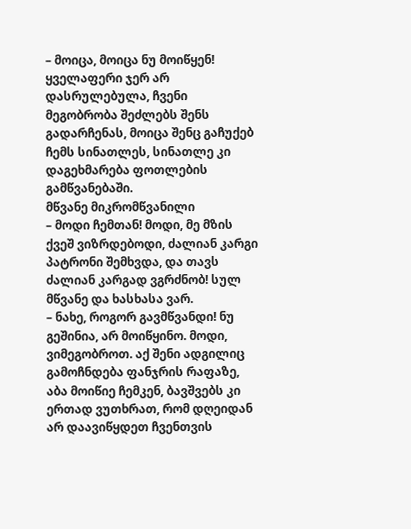– მოიცა, მოიცა ნუ მოიწყენ! ყველაფერი ჯერ არ დასრულებულა, ჩვენი მეგობრობა შეძლებს შენს გადარჩენას, მოიცა შენც გაჩუქებ ჩემს სინათლეს, სინათლე კი დაგეხმარება ფოთლების გამწვანებაში.
მწვანე მიკრომწვანილი
– მოდი ჩემთან! მოდი, მე მზის ქვეშ ვიზრდებოდი, ძალიან კარგი პატრონი შემხვდა, და თავს ძალიან კარგად ვგრძნობ! სულ მწვანე და ხასხასა ვარ.
– ნახე, როგორ გავმწვანდი! ნუ გეშინია, არ მოიწყინო. მოდი, ვიმეგობროთ. აქ შენი ადგილიც გამოჩნდება ფანჯრის რაფაზე, აბა მოიწიე ჩემკენ, ბავშვებს კი ერთად ვუთხრათ, რომ დღეიდან არ დაავიწყდეთ ჩვენთვის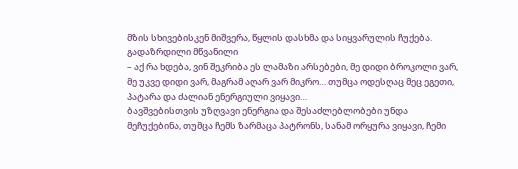მზის სხივებისკენ მიშვერა, წყლის დასხმა და სიყვარულის ჩუქება.
გადაზრდილი მწვანილი
– აქ რა ხდება, ვინ შეკრიბა ეს ლამაზი არსებები, მე დიდი ბროკოლი ვარ, მე უკვე დიდი ვარ, მაგრამ აღარ ვარ მიკრო… თუმცა ოდესღაც მეც ეგეთი, პატარა და ძალიან ენერგიული ვიყავი…
ბავშვებისთვის უზღვავი ენერგია და შესაძლებლობები უნდა მეჩუქებინა, თუმცა ჩემს ზარმაცა პატრონს, სანამ ორყურა ვიყავი, ჩემი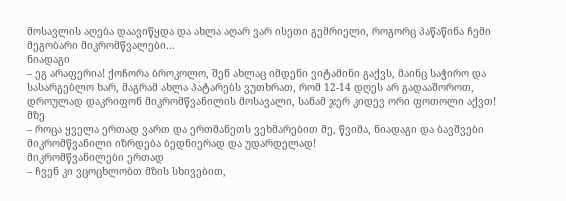მოსავლის აღება დაავიწყდა და ახლა აღარ ვარ ისეთი გემრიელი, როგორც პაწაწინა ჩემი მეგობარი მიკრომწვალები…
ნიადაგი
– ეგ არაფერია! ქოჩორა ბროკოლო, შენ ახლაც იმდენი ვიტამინი გაქვს, მაინც საჭირო და სასარგებლო ხარ, მაგრამ ახლა პატარებს ვუთხრათ, რომ 12-14 დღეს არ გადააშოროთ, დროულად დაკრიფონ მიკრომწვანილის მოსავალი, სანამ ჯერ კიდევ ორი ფოთოლი აქვთ!
მზე
– როცა ყველა ერთად ვართ და ერთმანეთს ვეხმარებით მე, წვიმა, ნიადაგი და ბავშვები მიკრომწვანილი იზრდება ბედნიერად და უდარდელად!
მიკრომწვანილები ერთად
– ჩვენ კი ვცოცხლობთ მზის სხივებით,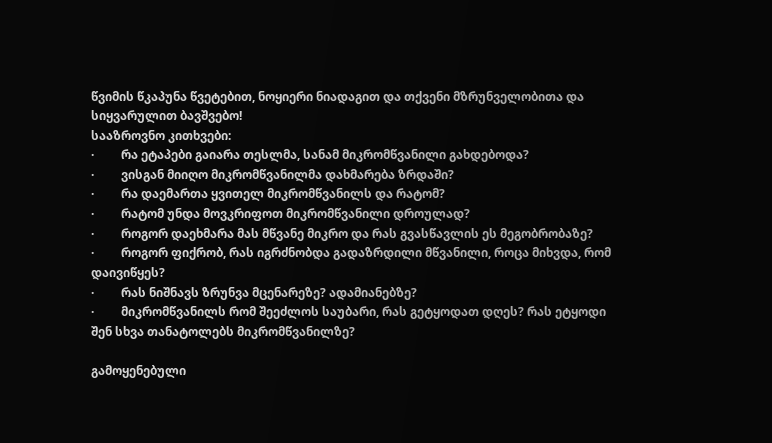წვიმის წკაპუნა წვეტებით, ნოყიერი ნიადაგით და თქვენი მზრუნველობითა და სიყვარულით ბავშვებო!
სააზროვნო კითხვები:
·         რა ეტაპები გაიარა თესლმა, სანამ მიკრომწვანილი გახდებოდა?
·         ვისგან მიიღო მიკრომწვანილმა დახმარება ზრდაში?
·         რა დაემართა ყვითელ მიკრომწვანილს და რატომ?
·         რატომ უნდა მოვკრიფოთ მიკრომწვანილი დროულად?
·         როგორ დაეხმარა მას მწვანე მიკრო და რას გვასწავლის ეს მეგობრობაზე?
·         როგორ ფიქრობ, რას იგრძნობდა გადაზრდილი მწვანილი, როცა მიხვდა, რომ დაივიწყეს?
·         რას ნიშნავს ზრუნვა მცენარეზე? ადამიანებზე?
·         მიკრომწვანილს რომ შეეძლოს საუბარი, რას გეტყოდათ დღეს? რას ეტყოდი შენ სხვა თანატოლებს მიკრომწვანილზე?

გამოყენებული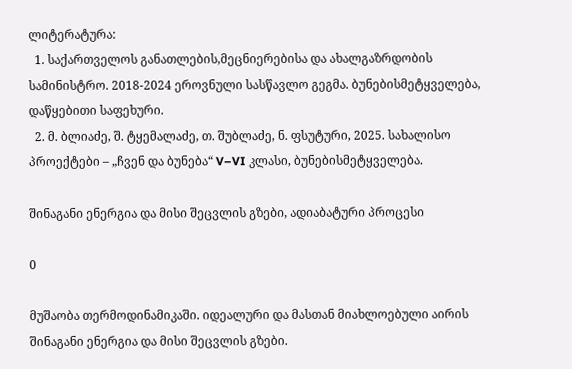ლიტერატურა:
  1. საქართველოს განათლების,მეცნიერებისა და ახალგაზრდობის სამინისტრო. 2018-2024 ეროვნული სასწავლო გეგმა. ბუნებისმეტყველება, დაწყებითი საფეხური.
  2. მ. ბლიაძე, შ. ტყემალაძე, თ. შუბლაძე, ნ. ფსუტური, 2025. სახალისო პროექტები – „ჩვენ და ბუნება“ V–VI კლასი, ბუნებისმეტყველება.

შინაგანი ენერგია და მისი შეცვლის გზები, ადიაბატური პროცესი

0

მუშაობა თერმოდინამიკაში. იდეალური და მასთან მიახლოებული აირის შინაგანი ენერგია და მისი შეცვლის გზები.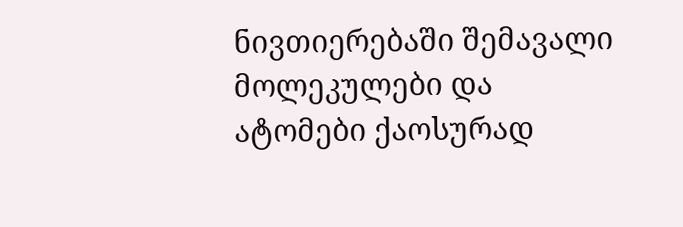ნივთიერებაში შემავალი მოლეკულები და ატომები ქაოსურად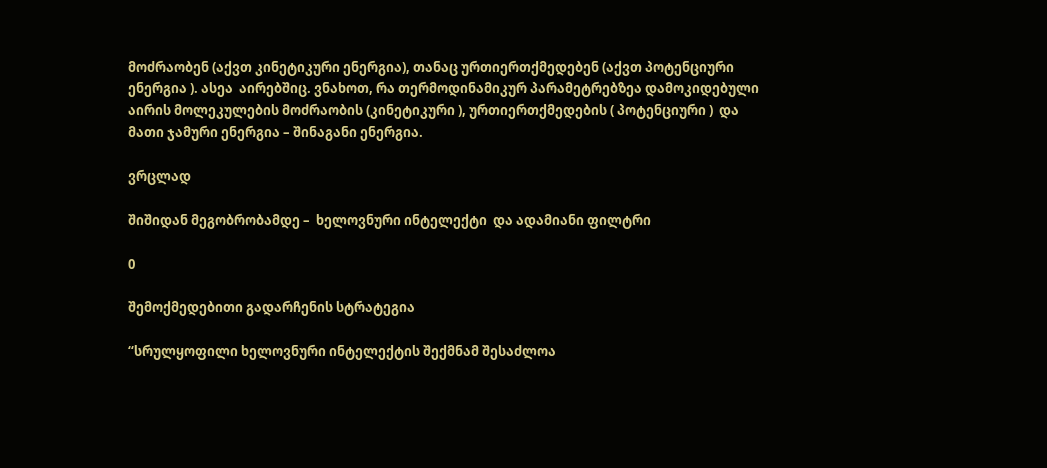მოძრაობენ (აქვთ კინეტიკური ენერგია), თანაც ურთიერთქმედებენ (აქვთ პოტენციური ენერგია ). ასეა  აირებშიც. ვნახოთ, რა თერმოდინამიკურ პარამეტრებზეა დამოკიდებული აირის მოლეკულების მოძრაობის (კინეტიკური ), ურთიერთქმედების ( პოტენციური )  და მათი ჯამური ენერგია – შინაგანი ენერგია.

ვრცლად

შიშიდან მეგობრობამდე –  ხელოვნური ინტელექტი  და ადამიანი ფილტრი

0

შემოქმედებითი გადარჩენის სტრატეგია

“სრულყოფილი ხელოვნური ინტელექტის შექმნამ შესაძლოა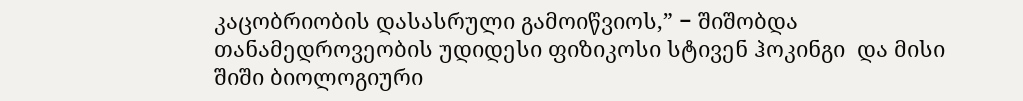კაცობრიობის დასასრული გამოიწვიოს,” − შიშობდა  თანამედროვეობის უდიდესი ფიზიკოსი სტივენ ჰოკინგი  და მისი შიში ბიოლოგიური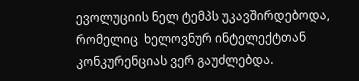ევოლუციის ნელ ტემპს უკავშირდებოდა, რომელიც  ხელოვნურ ინტელექტთან  კონკურენციას ვერ გაუძლებდა.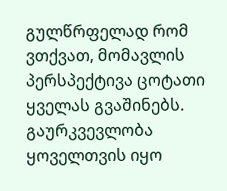გულწრფელად რომ ვთქვათ, მომავლის პერსპექტივა ცოტათი ყველას გვაშინებს. გაურკვევლობა ყოველთვის იყო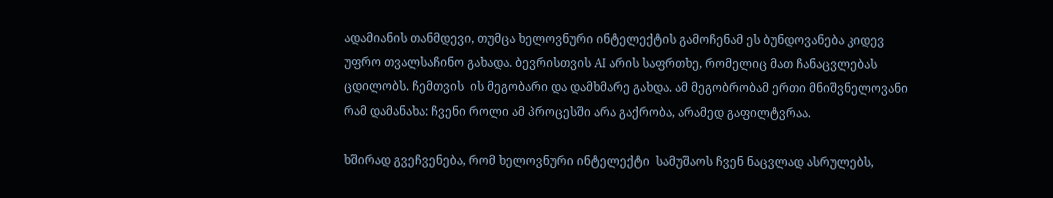ადამიანის თანმდევი, თუმცა ხელოვნური ინტელექტის გამოჩენამ ეს ბუნდოვანება კიდევ უფრო თვალსაჩინო გახადა. ბევრისთვის AI არის საფრთხე, რომელიც მათ ჩანაცვლებას ცდილობს. ჩემთვის  ის მეგობარი და დამხმარე გახდა. ამ მეგობრობამ ერთი მნიშვნელოვანი რამ დამანახა: ჩვენი როლი ამ პროცესში არა გაქრობა, არამედ გაფილტვრაა.

ხშირად გვეჩვენება, რომ ხელოვნური ინტელექტი  სამუშაოს ჩვენ ნაცვლად ასრულებს,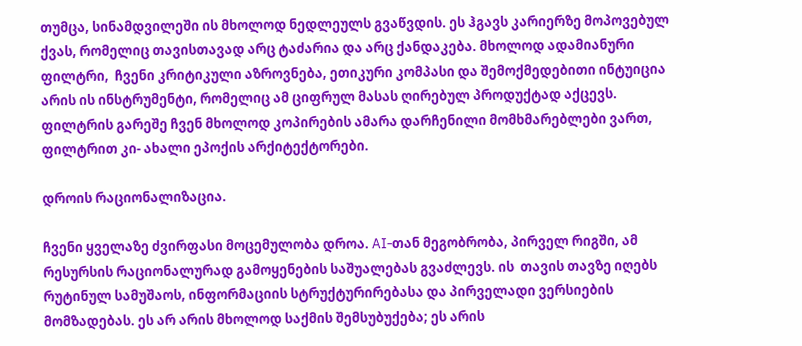თუმცა, სინამდვილეში ის მხოლოდ ნედლეულს გვაწვდის. ეს ჰგავს კარიერზე მოპოვებულ ქვას, რომელიც თავისთავად არც ტაძარია და არც ქანდაკება. მხოლოდ ადამიანური ფილტრი,  ჩვენი კრიტიკული აზროვნება, ეთიკური კომპასი და შემოქმედებითი ინტუიცია არის ის ინსტრუმენტი, რომელიც ამ ციფრულ მასას ღირებულ პროდუქტად აქცევს. ფილტრის გარეშე ჩვენ მხოლოდ კოპირების ამარა დარჩენილი მომხმარებლები ვართ, ფილტრით კი- ახალი ეპოქის არქიტექტორები.

დროის რაციონალიზაცია.

ჩვენი ყველაზე ძვირფასი მოცემულობა დროა. AI-თან მეგობრობა, პირველ რიგში, ამ რესურსის რაციონალურად გამოყენების საშუალებას გვაძლევს. ის  თავის თავზე იღებს რუტინულ სამუშაოს, ინფორმაციის სტრუქტურირებასა და პირველადი ვერსიების მომზადებას. ეს არ არის მხოლოდ საქმის შემსუბუქება; ეს არის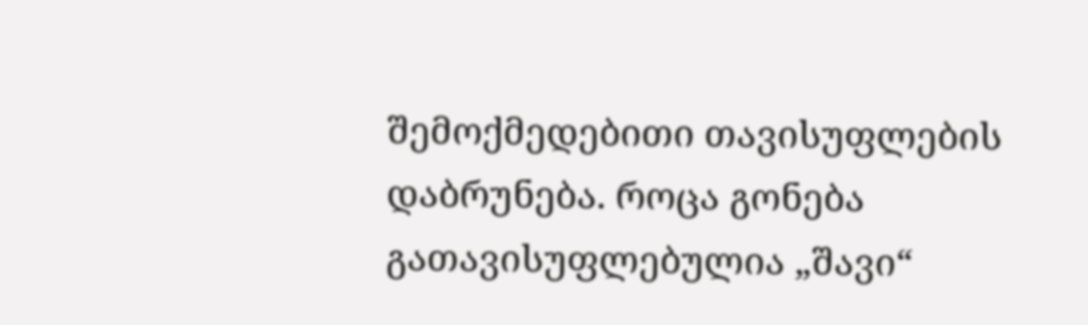შემოქმედებითი თავისუფლების დაბრუნება. როცა გონება გათავისუფლებულია „შავი“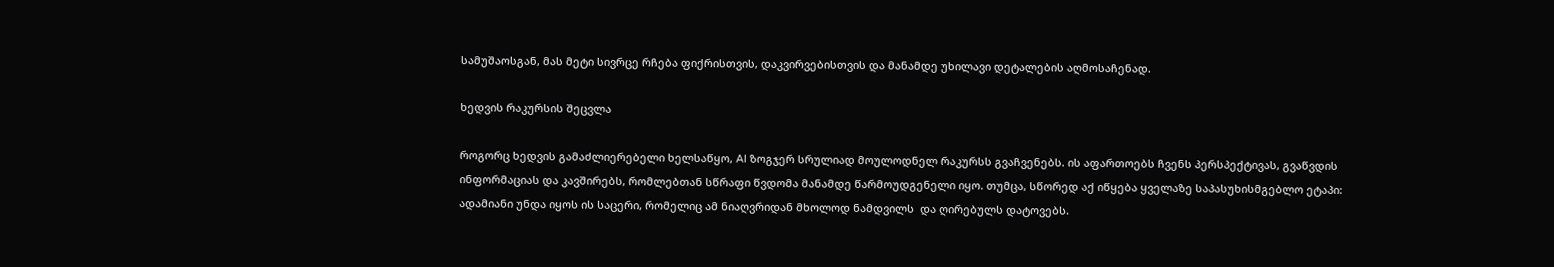სამუშაოსგან, მას მეტი სივრცე რჩება ფიქრისთვის, დაკვირვებისთვის და მანამდე უხილავი დეტალების აღმოსაჩენად.

ხედვის რაკურსის შეცვლა

როგორც ხედვის გამაძლიერებელი ხელსაწყო, AI ზოგჯერ სრულიად მოულოდნელ რაკურსს გვაჩვენებს. ის აფართოებს ჩვენს პერსპექტივას, გვაწვდის ინფორმაციას და კავშირებს, რომლებთან სწრაფი წვდომა მანამდე წარმოუდგენელი იყო. თუმცა, სწორედ აქ იწყება ყველაზე საპასუხისმგებლო ეტაპი: ადამიანი უნდა იყოს ის საცერი, რომელიც ამ ნიაღვრიდან მხოლოდ ნამდვილს  და ღირებულს დატოვებს.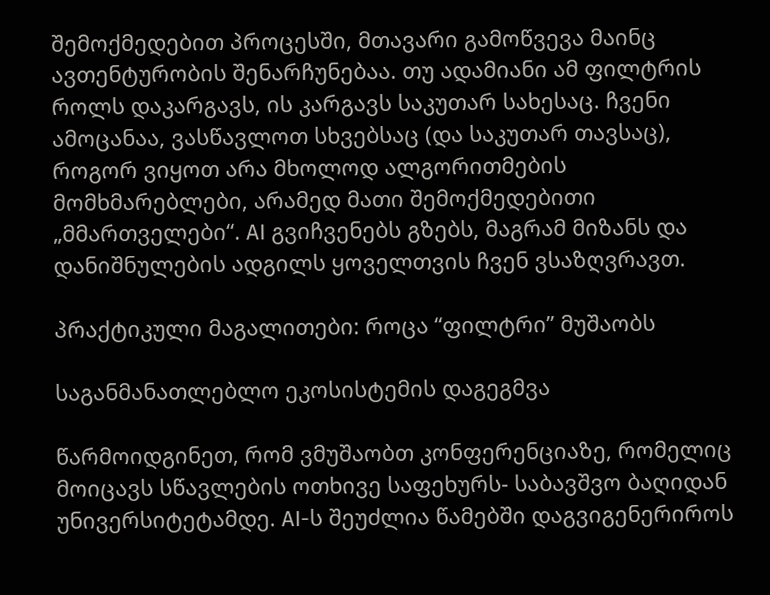შემოქმედებით პროცესში, მთავარი გამოწვევა მაინც ავთენტურობის შენარჩუნებაა. თუ ადამიანი ამ ფილტრის როლს დაკარგავს, ის კარგავს საკუთარ სახესაც. ჩვენი ამოცანაა, ვასწავლოთ სხვებსაც (და საკუთარ თავსაც), როგორ ვიყოთ არა მხოლოდ ალგორითმების მომხმარებლები, არამედ მათი შემოქმედებითი „მმართველები“. AI გვიჩვენებს გზებს, მაგრამ მიზანს და დანიშნულების ადგილს ყოველთვის ჩვენ ვსაზღვრავთ.

პრაქტიკული მაგალითები: როცა “ფილტრი” მუშაობს

საგანმანათლებლო ეკოსისტემის დაგეგმვა

წარმოიდგინეთ, რომ ვმუშაობთ კონფერენციაზე, რომელიც მოიცავს სწავლების ოთხივე საფეხურს- საბავშვო ბაღიდან უნივერსიტეტამდე. AI-ს შეუძლია წამებში დაგვიგენერიროს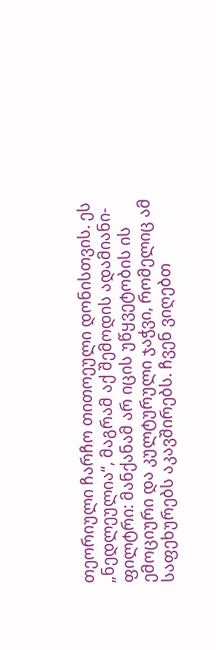თეორიული ჩარჩო თითოეული დონისთვის. ეს „ნედლეულია“, მაგრამ აქ შემოდის ადამიანი-ფილტრი: მანქანამ არ იცის უწყვეტობის ის ემოციური და კულტურული ჯაჭვი, რომელიც ამ საფეხურებს აკავშირებს. ჩვენ ვიღებთ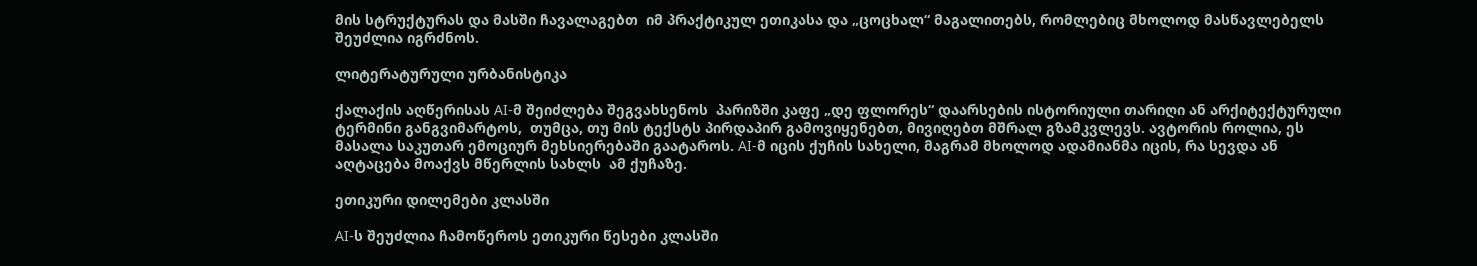მის სტრუქტურას და მასში ჩავალაგებთ  იმ პრაქტიკულ ეთიკასა და „ცოცხალ“ მაგალითებს, რომლებიც მხოლოდ მასწავლებელს შეუძლია იგრძნოს.

ლიტერატურული ურბანისტიკა

ქალაქის აღწერისას AI-მ შეიძლება შეგვახსენოს  პარიზში კაფე „დე ფლორეს“ დაარსების ისტორიული თარიღი ან არქიტექტურული ტერმინი განგვიმარტოს,  თუმცა, თუ მის ტექსტს პირდაპირ გამოვიყენებთ, მივიღებთ მშრალ გზამკვლევს. ავტორის როლია, ეს მასალა საკუთარ ემოციურ მეხსიერებაში გაატაროს. AI-მ იცის ქუჩის სახელი, მაგრამ მხოლოდ ადამიანმა იცის, რა სევდა ან აღტაცება მოაქვს მწერლის სახლს  ამ ქუჩაზე.

ეთიკური დილემები კლასში

AI-ს შეუძლია ჩამოწეროს ეთიკური წესები კლასში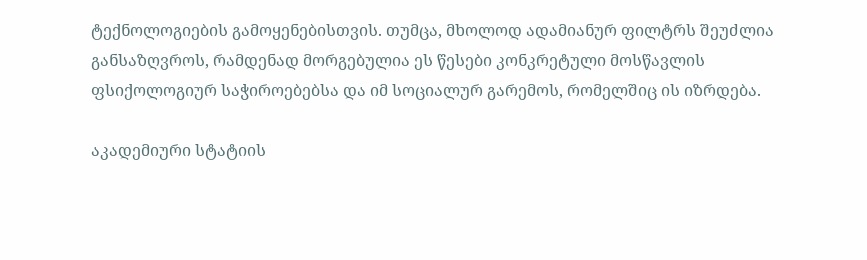ტექნოლოგიების გამოყენებისთვის. თუმცა, მხოლოდ ადამიანურ ფილტრს შეუძლია განსაზღვროს, რამდენად მორგებულია ეს წესები კონკრეტული მოსწავლის ფსიქოლოგიურ საჭიროებებსა და იმ სოციალურ გარემოს, რომელშიც ის იზრდება.

აკადემიური სტატიის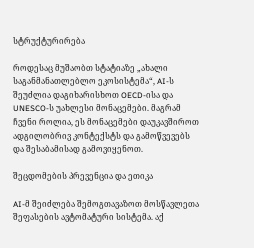სტრუქტურირება

როდესაც მუშაობთ სტატიაზე „ახალი საგანმანათლებლო ეკოსისტემა“, AI-ს შეუძლია დაგიხარისხოთ OECD-ისა და UNESCO-ს უახლესი მონაცემები. მაგრამ ჩვენი როლია, ეს მონაცემები დაუკავშიროთ ადგილობრივ კონტექსტს და გამოწვევებს და შესაბამისად გამოვიყენოთ.

შეცდომების პრევენცია და ეთიკა

AI-მ შეიძლება შემოგთავაზოთ მოსწავლეთა შეფასების ავტომატური სისტემა. აქ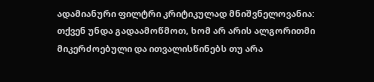ადამიანური ფილტრი კრიტიკულად მნიშვნელოვანია: თქვენ უნდა გადაამოწმოთ, ხომ არ არის ალგორითმი მიკერძოებული და ითვალისწინებს თუ არა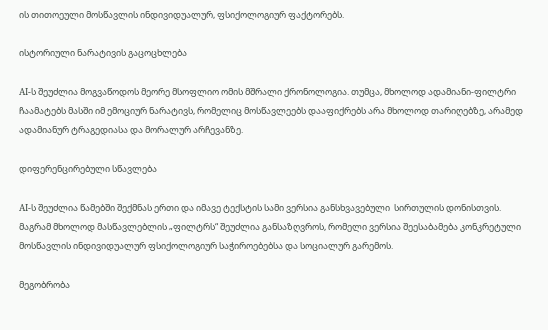ის თითოეული მოსწავლის ინდივიდუალურ, ფსიქოლოგიურ ფაქტორებს.

ისტორიული ნარატივის გაცოცხლება

AI-ს შეუძლია მოგვაწოდოს მეორე მსოფლიო ომის მშრალი ქრონოლოგია. თუმცა, მხოლოდ ადამიანი-ფილტრი ჩაამატებს მასში იმ ემოციურ ნარატივს, რომელიც მოსწავლეებს დააფიქრებს არა მხოლოდ თარიღებზე, არამედ ადამიანურ ტრაგედიასა და მორალურ არჩევანზე.

დიფერენცირებული სწავლება

AI-ს შეუძლია წამებში შექმნას ერთი და იმავე ტექსტის სამი ვერსია განსხვავებული  სირთულის დონისთვის. მაგრამ მხოლოდ მასწავლებლის „ფილტრს“ შეუძლია განსაზღვროს, რომელი ვერსია შეესაბამება კონკრეტული მოსწავლის ინდივიდუალურ ფსიქოლოგიურ საჭიროებებსა და სოციალურ გარემოს.

მეგობრობა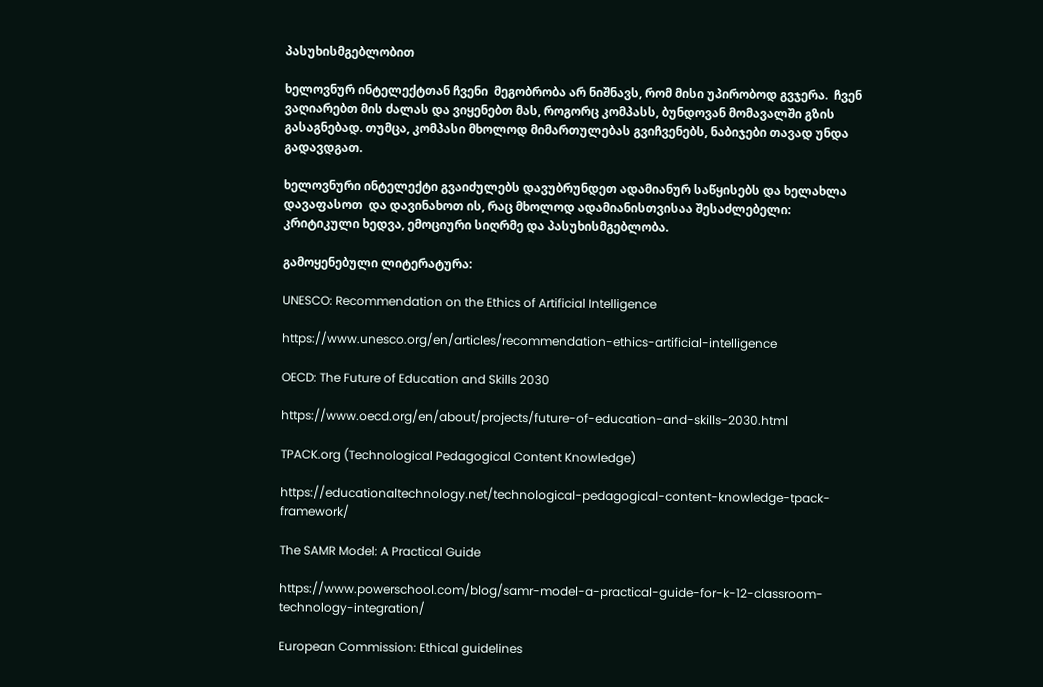პასუხისმგებლობით

ხელოვნურ ინტელექტთან ჩვენი  მეგობრობა არ ნიშნავს, რომ მისი უპირობოდ გვჯერა.  ჩვენ  ვაღიარებთ მის ძალას და ვიყენებთ მას, როგორც კომპასს, ბუნდოვან მომავალში გზის გასაგნებად. თუმცა, კომპასი მხოლოდ მიმართულებას გვიჩვენებს, ნაბიჯები თავად უნდა გადავდგათ.

ხელოვნური ინტელექტი გვაიძულებს დავუბრუნდეთ ადამიანურ საწყისებს და ხელახლა დავაფასოთ  და დავინახოთ ის, რაც მხოლოდ ადამიანისთვისაა შესაძლებელი: კრიტიკული ხედვა, ემოციური სიღრმე და პასუხისმგებლობა.

გამოყენებული ლიტერატურა:

UNESCO: Recommendation on the Ethics of Artificial Intelligence

https://www.unesco.org/en/articles/recommendation-ethics-artificial-intelligence

OECD: The Future of Education and Skills 2030

https://www.oecd.org/en/about/projects/future-of-education-and-skills-2030.html

TPACK.org (Technological Pedagogical Content Knowledge)

https://educationaltechnology.net/technological-pedagogical-content-knowledge-tpack-framework/

The SAMR Model: A Practical Guide

https://www.powerschool.com/blog/samr-model-a-practical-guide-for-k-12-classroom-technology-integration/

European Commission: Ethical guidelines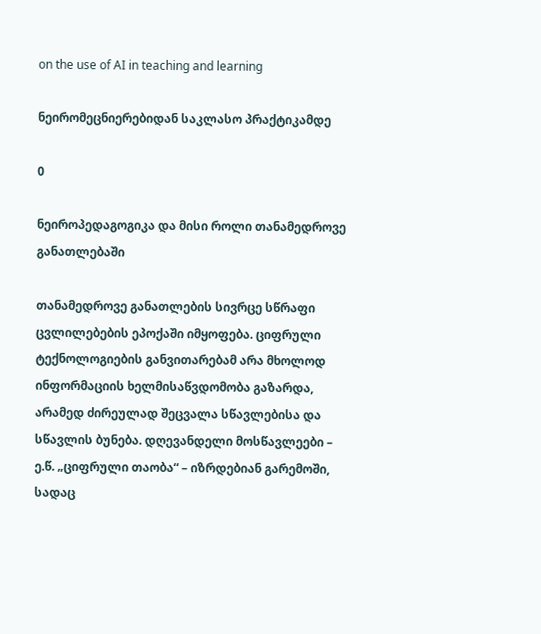on the use of AI in teaching and learning

ნეირომეცნიერებიდან საკლასო პრაქტიკამდე

0

ნეიროპედაგოგიკა და მისი როლი თანამედროვე განათლებაში

თანამედროვე განათლების სივრცე სწრაფი ცვლილებების ეპოქაში იმყოფება. ციფრული ტექნოლოგიების განვითარებამ არა მხოლოდ ინფორმაციის ხელმისაწვდომობა გაზარდა, არამედ ძირეულად შეცვალა სწავლებისა და სწავლის ბუნება. დღევანდელი მოსწავლეები – ე.წ. „ციფრული თაობა“ – იზრდებიან გარემოში, სადაც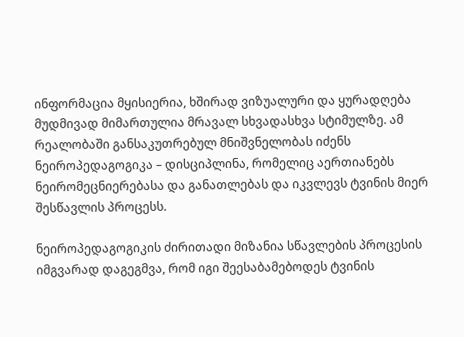ინფორმაცია მყისიერია, ხშირად ვიზუალური და ყურადღება მუდმივად მიმართულია მრავალ სხვადასხვა სტიმულზე. ამ რეალობაში განსაკუთრებულ მნიშვნელობას იძენს ნეიროპედაგოგიკა – დისციპლინა, რომელიც აერთიანებს ნეირომეცნიერებასა და განათლებას და იკვლევს ტვინის მიერ შესწავლის პროცესს.

ნეიროპედაგოგიკის ძირითადი მიზანია სწავლების პროცესის იმგვარად დაგეგმვა, რომ იგი შეესაბამებოდეს ტვინის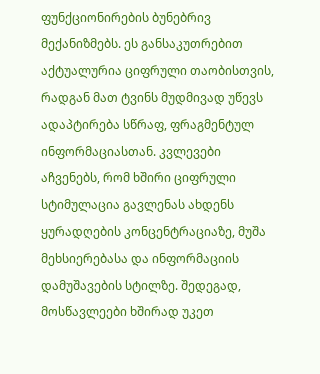ფუნქციონირების ბუნებრივ მექანიზმებს. ეს განსაკუთრებით აქტუალურია ციფრული თაობისთვის, რადგან მათ ტვინს მუდმივად უწევს ადაპტირება სწრაფ, ფრაგმენტულ ინფორმაციასთან. კვლევები აჩვენებს, რომ ხშირი ციფრული სტიმულაცია გავლენას ახდენს ყურადღების კონცენტრაციაზე, მუშა მეხსიერებასა და ინფორმაციის დამუშავების სტილზე. შედეგად, მოსწავლეები ხშირად უკეთ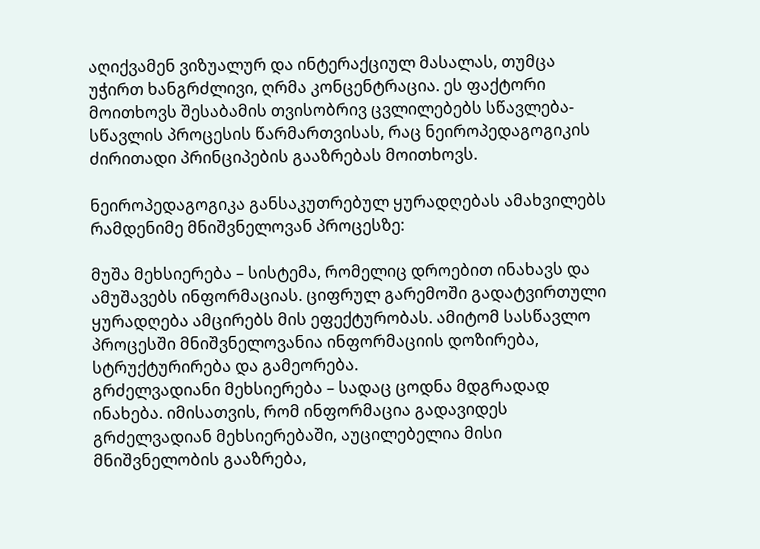აღიქვამენ ვიზუალურ და ინტერაქციულ მასალას, თუმცა უჭირთ ხანგრძლივი, ღრმა კონცენტრაცია. ეს ფაქტორი მოითხოვს შესაბამის თვისობრივ ცვლილებებს სწავლება-სწავლის პროცესის წარმართვისას, რაც ნეიროპედაგოგიკის ძირითადი პრინციპების გააზრებას მოითხოვს.

ნეიროპედაგოგიკა განსაკუთრებულ ყურადღებას ამახვილებს რამდენიმე მნიშვნელოვან პროცესზე:

მუშა მეხსიერება – სისტემა, რომელიც დროებით ინახავს და ამუშავებს ინფორმაციას. ციფრულ გარემოში გადატვირთული ყურადღება ამცირებს მის ეფექტურობას. ამიტომ სასწავლო პროცესში მნიშვნელოვანია ინფორმაციის დოზირება, სტრუქტურირება და გამეორება.
გრძელვადიანი მეხსიერება – სადაც ცოდნა მდგრადად ინახება. იმისათვის, რომ ინფორმაცია გადავიდეს გრძელვადიან მეხსიერებაში, აუცილებელია მისი მნიშვნელობის გააზრება,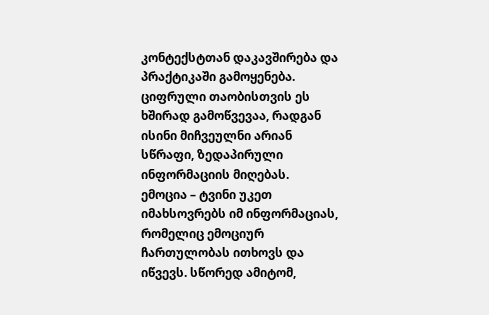კონტექსტთან დაკავშირება და პრაქტიკაში გამოყენება. ციფრული თაობისთვის ეს ხშირად გამოწვევაა, რადგან ისინი მიჩვეულნი არიან სწრაფი, ზედაპირული ინფორმაციის მიღებას.
ემოცია – ტვინი უკეთ იმახსოვრებს იმ ინფორმაციას, რომელიც ემოციურ ჩართულობას ითხოვს და იწვევს. სწორედ ამიტომ,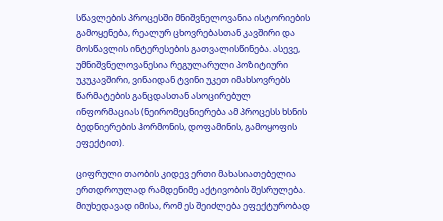სწავლების პროცესში მნიშვნელოვანია ისტორიების გამოყენება, რეალურ ცხოვრებასთან კავშირი და მოსწავლის ინტერესების გათვალისწინება. ასევე, უმნიშვნელოვანესია რეგულარული პოზიტიური უკუკავშირი, ვინაიდან ტვინი უკეთ იმახსოვრებს წარმატების განცდასთან ასოცირებულ ინფორმაციას (ნეირომეცნიერება ამ პროცესს ხსნის ბედნიერების ჰორმონის, დოფამინის, გამოყოფის ეფექტით).

ციფრული თაობის კიდევ ერთი მახასიათებელია ერთდროულად რამდენიმე აქტივობის შესრულება. მიუხედავად იმისა, რომ ეს შეიძლება ეფექტურობად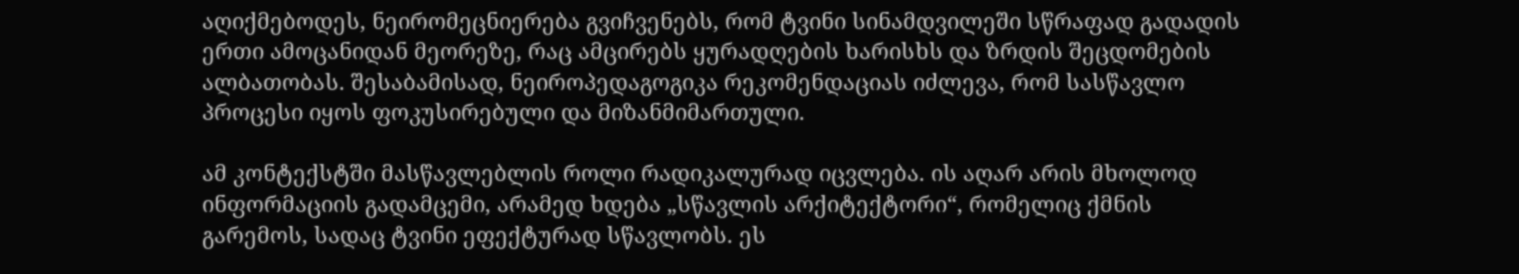აღიქმებოდეს, ნეირომეცნიერება გვიჩვენებს, რომ ტვინი სინამდვილეში სწრაფად გადადის ერთი ამოცანიდან მეორეზე, რაც ამცირებს ყურადღების ხარისხს და ზრდის შეცდომების ალბათობას. შესაბამისად, ნეიროპედაგოგიკა რეკომენდაციას იძლევა, რომ სასწავლო პროცესი იყოს ფოკუსირებული და მიზანმიმართული.

ამ კონტექსტში მასწავლებლის როლი რადიკალურად იცვლება. ის აღარ არის მხოლოდ ინფორმაციის გადამცემი, არამედ ხდება „სწავლის არქიტექტორი“, რომელიც ქმნის გარემოს, სადაც ტვინი ეფექტურად სწავლობს. ეს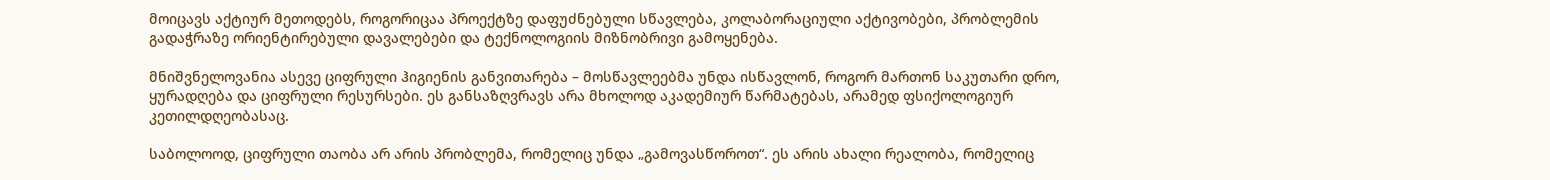მოიცავს აქტიურ მეთოდებს, როგორიცაა პროექტზე დაფუძნებული სწავლება, კოლაბორაციული აქტივობები, პრობლემის გადაჭრაზე ორიენტირებული დავალებები და ტექნოლოგიის მიზნობრივი გამოყენება.

მნიშვნელოვანია ასევე ციფრული ჰიგიენის განვითარება – მოსწავლეებმა უნდა ისწავლონ, როგორ მართონ საკუთარი დრო, ყურადღება და ციფრული რესურსები. ეს განსაზღვრავს არა მხოლოდ აკადემიურ წარმატებას, არამედ ფსიქოლოგიურ კეთილდღეობასაც.

საბოლოოდ, ციფრული თაობა არ არის პრობლემა, რომელიც უნდა „გამოვასწოროთ“. ეს არის ახალი რეალობა, რომელიც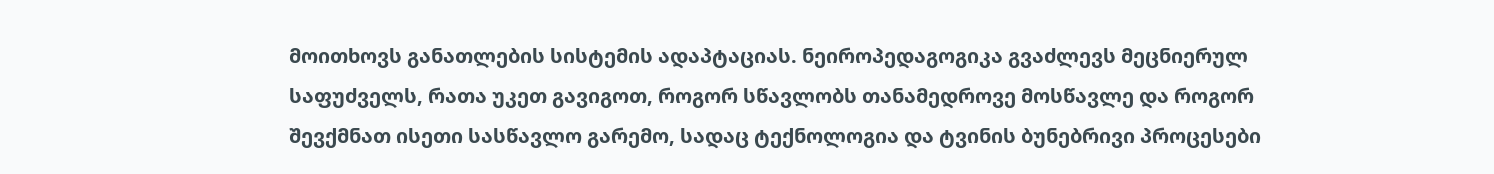მოითხოვს განათლების სისტემის ადაპტაციას. ნეიროპედაგოგიკა გვაძლევს მეცნიერულ საფუძველს, რათა უკეთ გავიგოთ, როგორ სწავლობს თანამედროვე მოსწავლე და როგორ შევქმნათ ისეთი სასწავლო გარემო, სადაც ტექნოლოგია და ტვინის ბუნებრივი პროცესები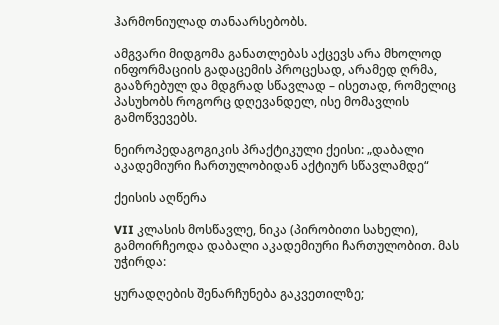ჰარმონიულად თანაარსებობს.

ამგვარი მიდგომა განათლებას აქცევს არა მხოლოდ ინფორმაციის გადაცემის პროცესად, არამედ ღრმა, გააზრებულ და მდგრად სწავლად – ისეთად, რომელიც პასუხობს როგორც დღევანდელ, ისე მომავლის გამოწვევებს.

ნეიროპედაგოგიკის პრაქტიკული ქეისი: „დაბალი აკადემიური ჩართულობიდან აქტიურ სწავლამდე“

ქეისის აღწერა

VII კლასის მოსწავლე, ნიკა (პირობითი სახელი), გამოირჩეოდა დაბალი აკადემიური ჩართულობით. მას უჭირდა:

ყურადღების შენარჩუნება გაკვეთილზე;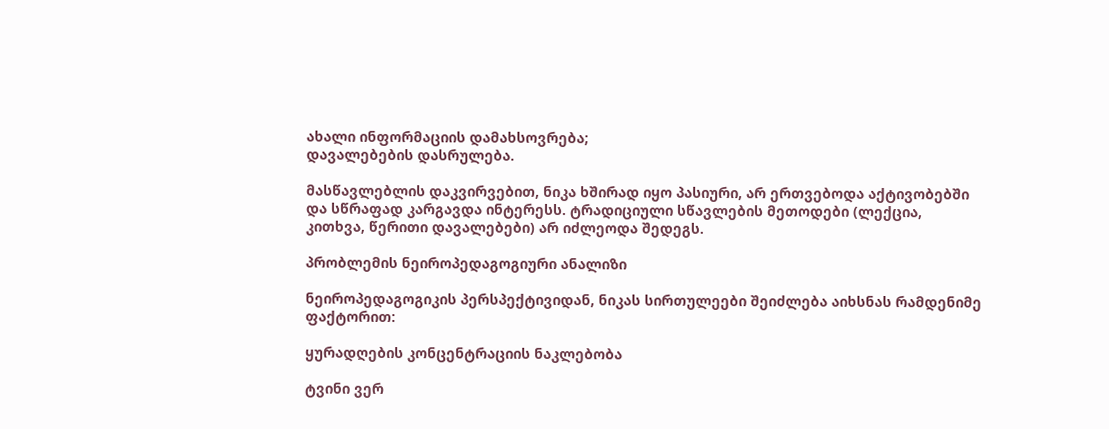ახალი ინფორმაციის დამახსოვრება;
დავალებების დასრულება.

მასწავლებლის დაკვირვებით, ნიკა ხშირად იყო პასიური, არ ერთვებოდა აქტივობებში და სწრაფად კარგავდა ინტერესს. ტრადიციული სწავლების მეთოდები (ლექცია, კითხვა, წერითი დავალებები) არ იძლეოდა შედეგს.

პრობლემის ნეიროპედაგოგიური ანალიზი

ნეიროპედაგოგიკის პერსპექტივიდან, ნიკას სირთულეები შეიძლება აიხსნას რამდენიმე ფაქტორით:

ყურადღების კონცენტრაციის ნაკლებობა

ტვინი ვერ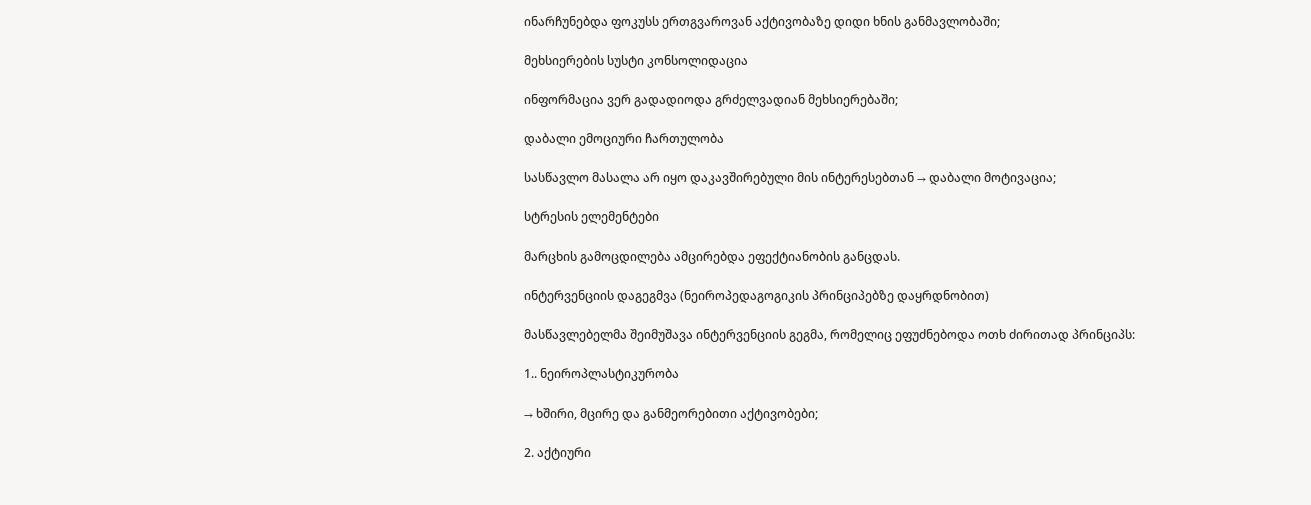ინარჩუნებდა ფოკუსს ერთგვაროვან აქტივობაზე დიდი ხნის განმავლობაში;

მეხსიერების სუსტი კონსოლიდაცია

ინფორმაცია ვერ გადადიოდა გრძელვადიან მეხსიერებაში;

დაბალი ემოციური ჩართულობა

სასწავლო მასალა არ იყო დაკავშირებული მის ინტერესებთან → დაბალი მოტივაცია;

სტრესის ელემენტები

მარცხის გამოცდილება ამცირებდა ეფექტიანობის განცდას.

ინტერვენციის დაგეგმვა (ნეიროპედაგოგიკის პრინციპებზე დაყრდნობით)

მასწავლებელმა შეიმუშავა ინტერვენციის გეგმა, რომელიც ეფუძნებოდა ოთხ ძირითად პრინციპს:

1.. ნეიროპლასტიკურობა

→ ხშირი, მცირე და განმეორებითი აქტივობები;

2. აქტიური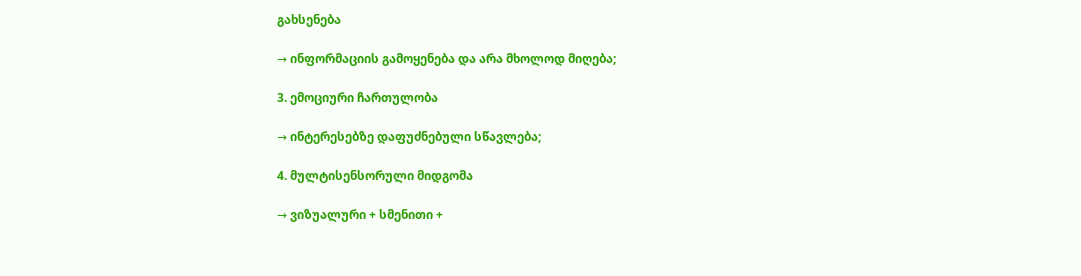გახსენება

→ ინფორმაციის გამოყენება და არა მხოლოდ მიღება;

3. ემოციური ჩართულობა

→ ინტერესებზე დაფუძნებული სწავლება;

4. მულტისენსორული მიდგომა

→ ვიზუალური + სმენითი +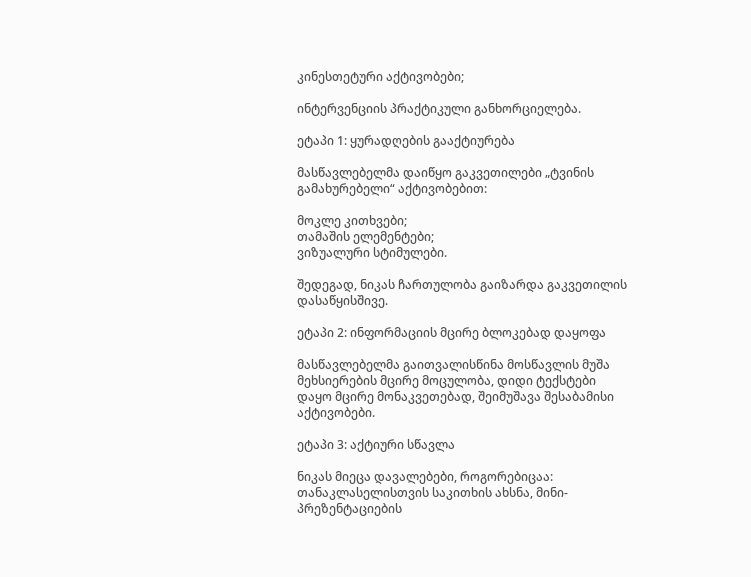კინესთეტური აქტივობები;

ინტერვენციის პრაქტიკული განხორციელება.

ეტაპი 1: ყურადღების გააქტიურება

მასწავლებელმა დაიწყო გაკვეთილები „ტვინის გამახურებელი“ აქტივობებით:

მოკლე კითხვები;
თამაშის ელემენტები;
ვიზუალური სტიმულები.

შედეგად, ნიკას ჩართულობა გაიზარდა გაკვეთილის დასაწყისშივე.

ეტაპი 2: ინფორმაციის მცირე ბლოკებად დაყოფა

მასწავლებელმა გაითვალისწინა მოსწავლის მუშა მეხსიერების მცირე მოცულობა, დიდი ტექსტები დაყო მცირე მონაკვეთებად, შეიმუშავა შესაბამისი აქტივობები.

ეტაპი 3: აქტიური სწავლა

ნიკას მიეცა დავალებები, როგორებიცაა: თანაკლასელისთვის საკითხის ახსნა, მინი-პრეზენტაციების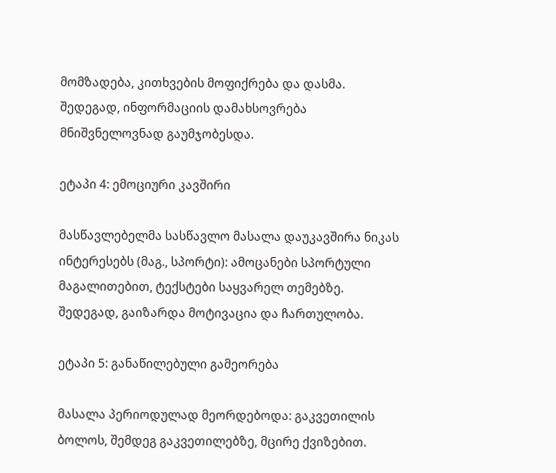მომზადება, კითხვების მოფიქრება და დასმა.
შედეგად, ინფორმაციის დამახსოვრება მნიშვნელოვნად გაუმჯობესდა.

ეტაპი 4: ემოციური კავშირი

მასწავლებელმა სასწავლო მასალა დაუკავშირა ნიკას ინტერესებს (მაგ., სპორტი): ამოცანები სპორტული მაგალითებით, ტექსტები საყვარელ თემებზე.
შედეგად, გაიზარდა მოტივაცია და ჩართულობა.

ეტაპი 5: განაწილებული გამეორება

მასალა პერიოდულად მეორდებოდა: გაკვეთილის ბოლოს, შემდეგ გაკვეთილებზე, მცირე ქვიზებით.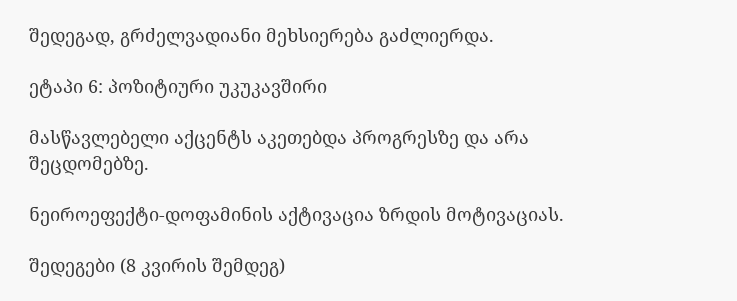შედეგად, გრძელვადიანი მეხსიერება გაძლიერდა.

ეტაპი 6: პოზიტიური უკუკავშირი

მასწავლებელი აქცენტს აკეთებდა პროგრესზე და არა შეცდომებზე.

ნეიროეფექტი-დოფამინის აქტივაცია ზრდის მოტივაციას.

შედეგები (8 კვირის შემდეგ)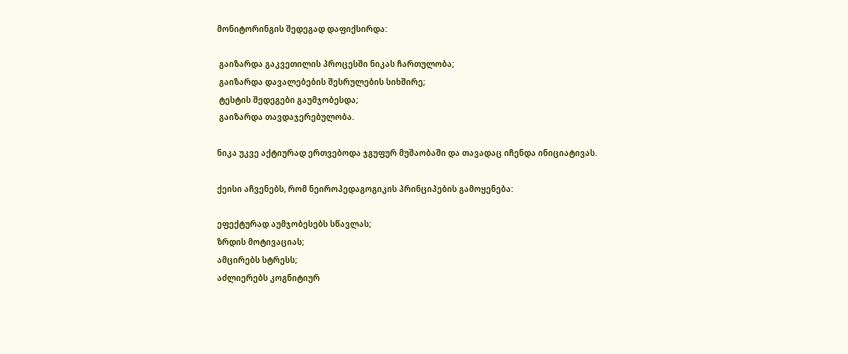მონიტორინგის შედეგად დაფიქსირდა:

 გაიზარდა გაკვეთილის პროცესში ნიკას ჩართულობა;
 გაიზარდა დავალებების შესრულების სიხშირე;
 ტესტის შედეგები გაუმჯობესდა;
 გაიზარდა თავდაჯერებულობა.

ნიკა უკვე აქტიურად ერთვებოდა ჯგუფურ მუშაობაში და თავადაც იჩენდა ინიციატივას.

ქეისი აჩვენებს, რომ ნეიროპედაგოგიკის პრინციპების გამოყენება:

ეფექტურად აუმჯობესებს სწავლას;
ზრდის მოტივაციას;
ამცირებს სტრესს;
აძლიერებს კოგნიტიურ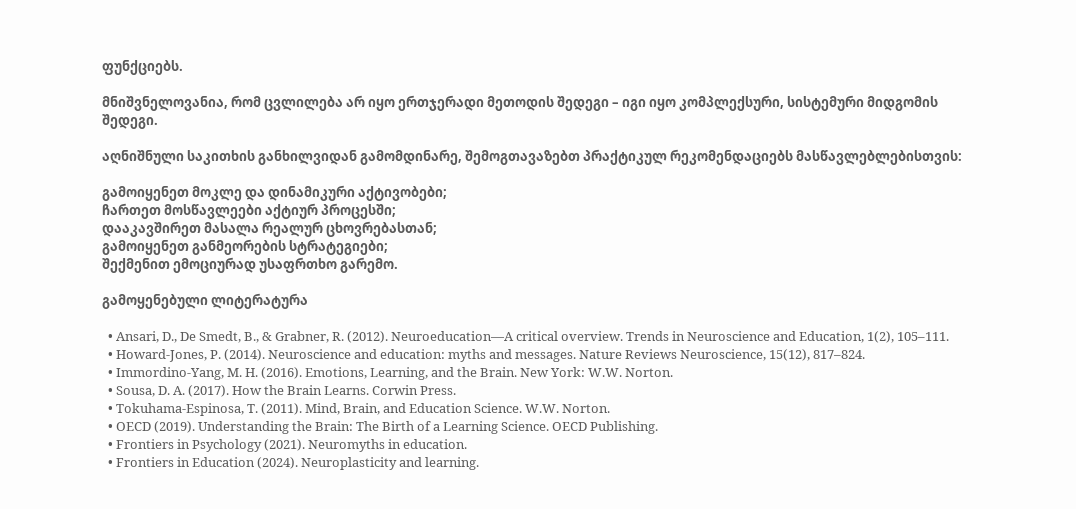ფუნქციებს.

მნიშვნელოვანია, რომ ცვლილება არ იყო ერთჯერადი მეთოდის შედეგი – იგი იყო კომპლექსური, სისტემური მიდგომის შედეგი.

აღნიშნული საკითხის განხილვიდან გამომდინარე, შემოგთავაზებთ პრაქტიკულ რეკომენდაციებს მასწავლებლებისთვის:

გამოიყენეთ მოკლე და დინამიკური აქტივობები;
ჩართეთ მოსწავლეები აქტიურ პროცესში;
დააკავშირეთ მასალა რეალურ ცხოვრებასთან;
გამოიყენეთ განმეორების სტრატეგიები;
შექმენით ემოციურად უსაფრთხო გარემო.

გამოყენებული ლიტერატურა

  • Ansari, D., De Smedt, B., & Grabner, R. (2012). Neuroeducation—A critical overview. Trends in Neuroscience and Education, 1(2), 105–111.
  • Howard-Jones, P. (2014). Neuroscience and education: myths and messages. Nature Reviews Neuroscience, 15(12), 817–824.
  • Immordino-Yang, M. H. (2016). Emotions, Learning, and the Brain. New York: W.W. Norton.
  • Sousa, D. A. (2017). How the Brain Learns. Corwin Press.
  • Tokuhama-Espinosa, T. (2011). Mind, Brain, and Education Science. W.W. Norton.
  • OECD (2019). Understanding the Brain: The Birth of a Learning Science. OECD Publishing.
  • Frontiers in Psychology (2021). Neuromyths in education.
  • Frontiers in Education (2024). Neuroplasticity and learning.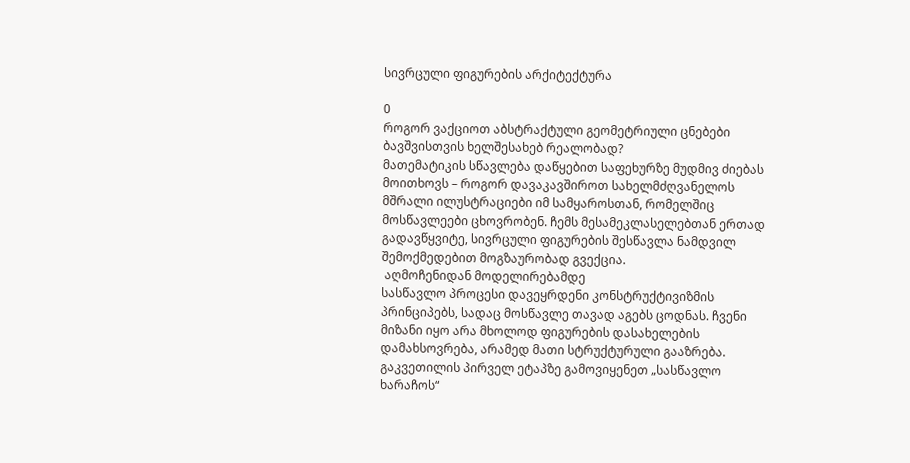სივრცული ფიგურების არქიტექტურა

0
როგორ ვაქციოთ აბსტრაქტული გეომეტრიული ცნებები ბავშვისთვის ხელშესახებ რეალობად?
მათემატიკის სწავლება დაწყებით საფეხურზე მუდმივ ძიებას მოითხოვს – როგორ დავაკავშიროთ სახელმძღვანელოს მშრალი ილუსტრაციები იმ სამყაროსთან, რომელშიც მოსწავლეები ცხოვრობენ. ჩემს მესამეკლასელებთან ერთად გადავწყვიტე, სივრცული ფიგურების შესწავლა ნამდვილ შემოქმედებით მოგზაურობად გვექცია.
 აღმოჩენიდან მოდელირებამდე
სასწავლო პროცესი დავეყრდენი კონსტრუქტივიზმის პრინციპებს, სადაც მოსწავლე თავად აგებს ცოდნას. ჩვენი მიზანი იყო არა მხოლოდ ფიგურების დასახელების დამახსოვრება, არამედ მათი სტრუქტურული გააზრება.
გაკვეთილის პირველ ეტაპზე გამოვიყენეთ „სასწავლო ხარაჩოს“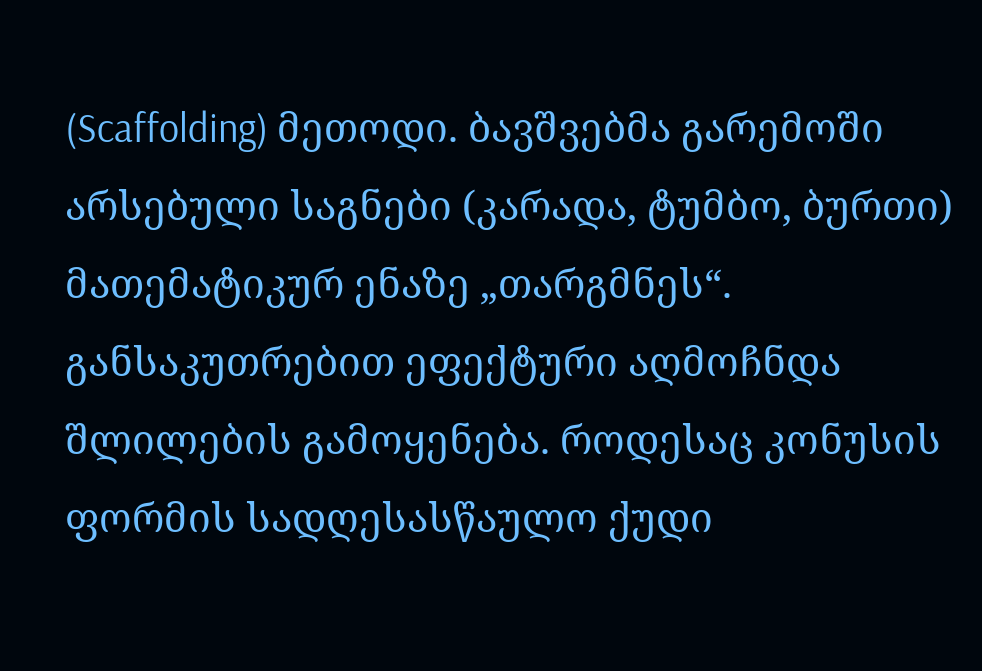(Scaffolding) მეთოდი. ბავშვებმა გარემოში არსებული საგნები (კარადა, ტუმბო, ბურთი) მათემატიკურ ენაზე „თარგმნეს“. განსაკუთრებით ეფექტური აღმოჩნდა შლილების გამოყენება. როდესაც კონუსის ფორმის სადღესასწაულო ქუდი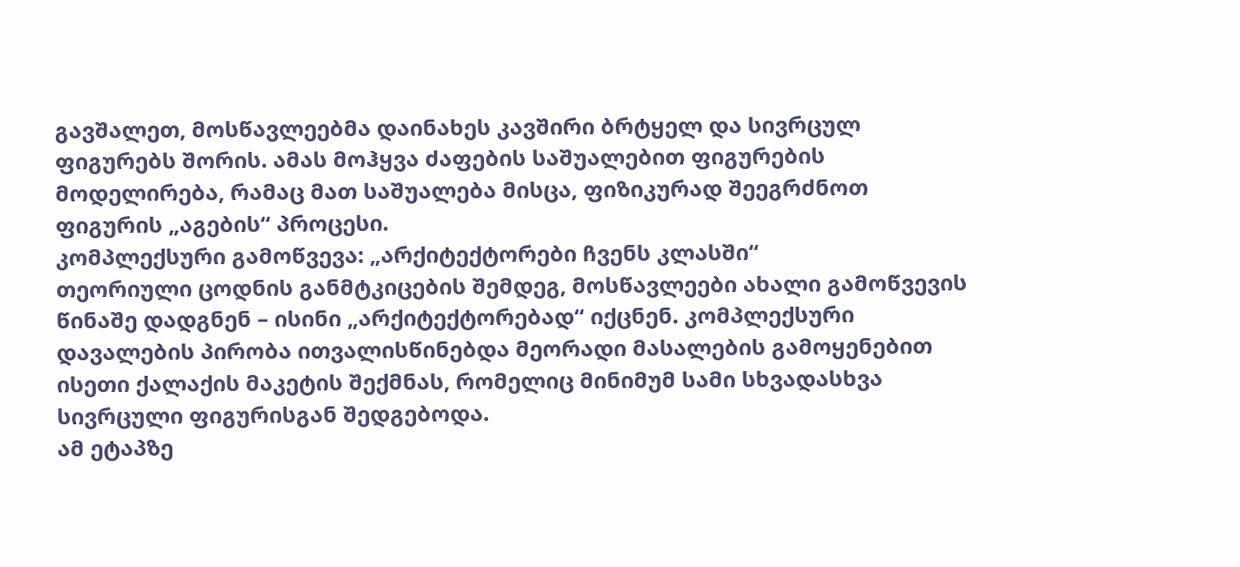გავშალეთ, მოსწავლეებმა დაინახეს კავშირი ბრტყელ და სივრცულ ფიგურებს შორის. ამას მოჰყვა ძაფების საშუალებით ფიგურების მოდელირება, რამაც მათ საშუალება მისცა, ფიზიკურად შეეგრძნოთ ფიგურის „აგების“ პროცესი.
კომპლექსური გამოწვევა: „არქიტექტორები ჩვენს კლასში“
თეორიული ცოდნის განმტკიცების შემდეგ, მოსწავლეები ახალი გამოწვევის წინაშე დადგნენ – ისინი „არქიტექტორებად“ იქცნენ. კომპლექსური დავალების პირობა ითვალისწინებდა მეორადი მასალების გამოყენებით ისეთი ქალაქის მაკეტის შექმნას, რომელიც მინიმუმ სამი სხვადასხვა სივრცული ფიგურისგან შედგებოდა.
ამ ეტაპზე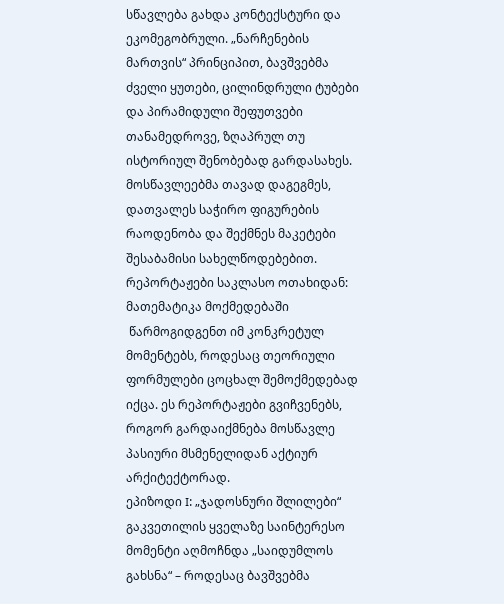სწავლება გახდა კონტექსტური და ეკომეგობრული. „ნარჩენების მართვის“ პრინციპით, ბავშვებმა ძველი ყუთები, ცილინდრული ტუბები და პირამიდული შეფუთვები თანამედროვე, ზღაპრულ თუ ისტორიულ შენობებად გარდასახეს. მოსწავლეებმა თავად დაგეგმეს, დათვალეს საჭირო ფიგურების რაოდენობა და შექმნეს მაკეტები შესაბამისი სახელწოდებებით.
რეპორტაჟები საკლასო ოთახიდან: მათემატიკა მოქმედებაში
 წარმოგიდგენთ იმ კონკრეტულ მომენტებს, როდესაც თეორიული ფორმულები ცოცხალ შემოქმედებად იქცა. ეს რეპორტაჟები გვიჩვენებს, როგორ გარდაიქმნება მოსწავლე პასიური მსმენელიდან აქტიურ არქიტექტორად.
ეპიზოდი I: „ჯადოსნური შლილები“
გაკვეთილის ყველაზე საინტერესო მომენტი აღმოჩნდა „საიდუმლოს გახსნა“ – როდესაც ბავშვებმა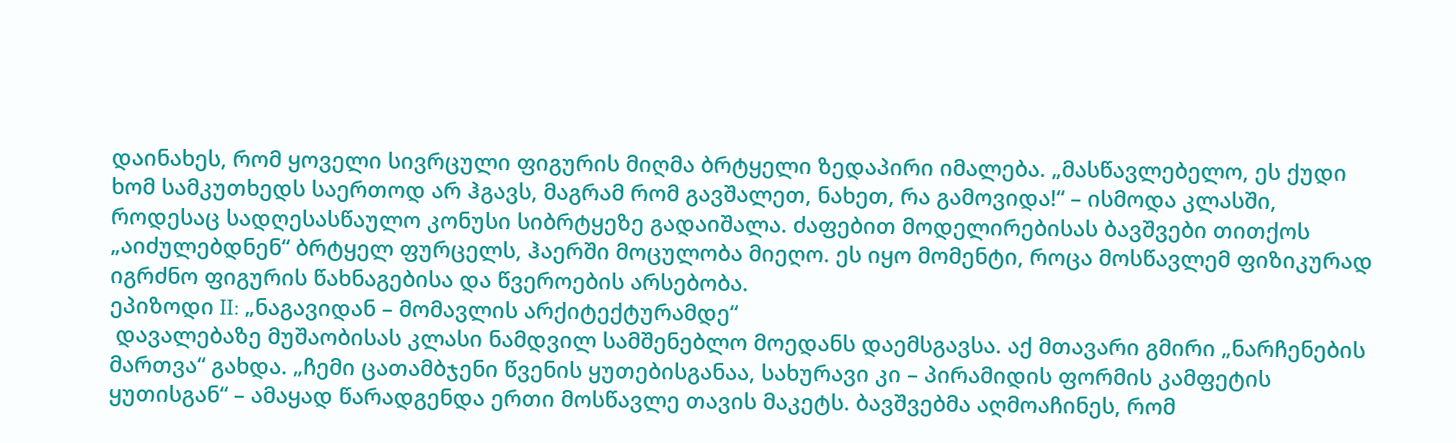დაინახეს, რომ ყოველი სივრცული ფიგურის მიღმა ბრტყელი ზედაპირი იმალება. „მასწავლებელო, ეს ქუდი ხომ სამკუთხედს საერთოდ არ ჰგავს, მაგრამ რომ გავშალეთ, ნახეთ, რა გამოვიდა!“ – ისმოდა კლასში, როდესაც სადღესასწაულო კონუსი სიბრტყეზე გადაიშალა. ძაფებით მოდელირებისას ბავშვები თითქოს „აიძულებდნენ“ ბრტყელ ფურცელს, ჰაერში მოცულობა მიეღო. ეს იყო მომენტი, როცა მოსწავლემ ფიზიკურად იგრძნო ფიგურის წახნაგებისა და წვეროების არსებობა.
ეპიზოდი II: „ნაგავიდან – მომავლის არქიტექტურამდე“
 დავალებაზე მუშაობისას კლასი ნამდვილ სამშენებლო მოედანს დაემსგავსა. აქ მთავარი გმირი „ნარჩენების მართვა“ გახდა. „ჩემი ცათამბჯენი წვენის ყუთებისგანაა, სახურავი კი – პირამიდის ფორმის კამფეტის ყუთისგან“ – ამაყად წარადგენდა ერთი მოსწავლე თავის მაკეტს. ბავშვებმა აღმოაჩინეს, რომ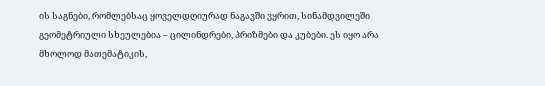ის საგნები, რომლებსაც ყოველდღიურად ნაგავში ვყრით, სინამდვილეში გეომეტრიული სხეულებია – ცილინდრები, პრიზმები და კუბები. ეს იყო არა მხოლოდ მათემატიკის,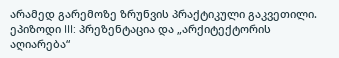არამედ გარემოზე ზრუნვის პრაქტიკული გაკვეთილი.
ეპიზოდი III: პრეზენტაცია და „არქიტექტორის აღიარება“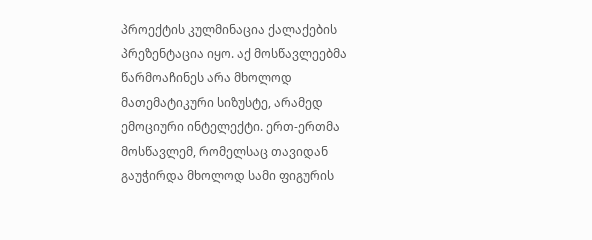პროექტის კულმინაცია ქალაქების პრეზენტაცია იყო. აქ მოსწავლეებმა წარმოაჩინეს არა მხოლოდ მათემატიკური სიზუსტე, არამედ ემოციური ინტელექტი. ერთ-ერთმა მოსწავლემ, რომელსაც თავიდან გაუჭირდა მხოლოდ სამი ფიგურის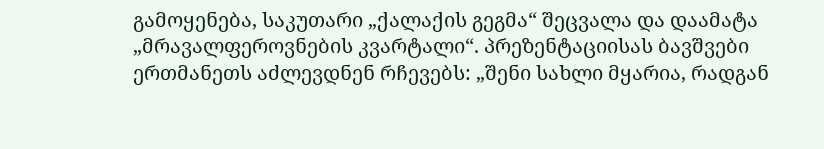გამოყენება, საკუთარი „ქალაქის გეგმა“ შეცვალა და დაამატა „მრავალფეროვნების კვარტალი“. პრეზენტაციისას ბავშვები ერთმანეთს აძლევდნენ რჩევებს: „შენი სახლი მყარია, რადგან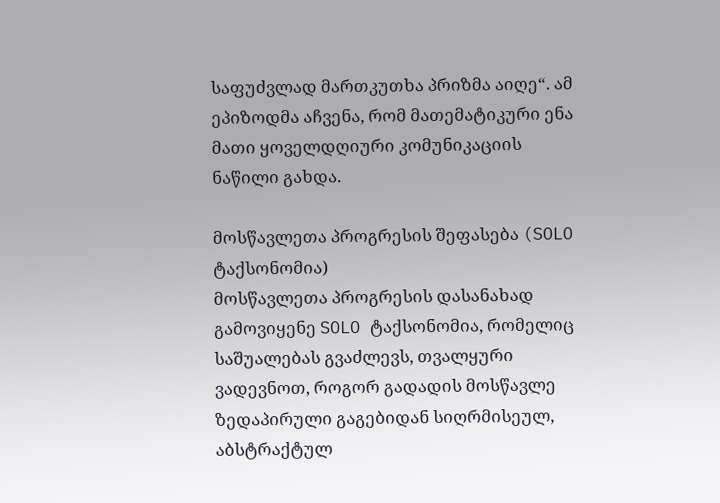საფუძვლად მართკუთხა პრიზმა აიღე“. ამ ეპიზოდმა აჩვენა, რომ მათემატიკური ენა მათი ყოველდღიური კომუნიკაციის ნაწილი გახდა.

მოსწავლეთა პროგრესის შეფასება (SOLO ტაქსონომია)
მოსწავლეთა პროგრესის დასანახად გამოვიყენე SOLO ტაქსონომია, რომელიც საშუალებას გვაძლევს, თვალყური ვადევნოთ, როგორ გადადის მოსწავლე ზედაპირული გაგებიდან სიღრმისეულ, აბსტრაქტულ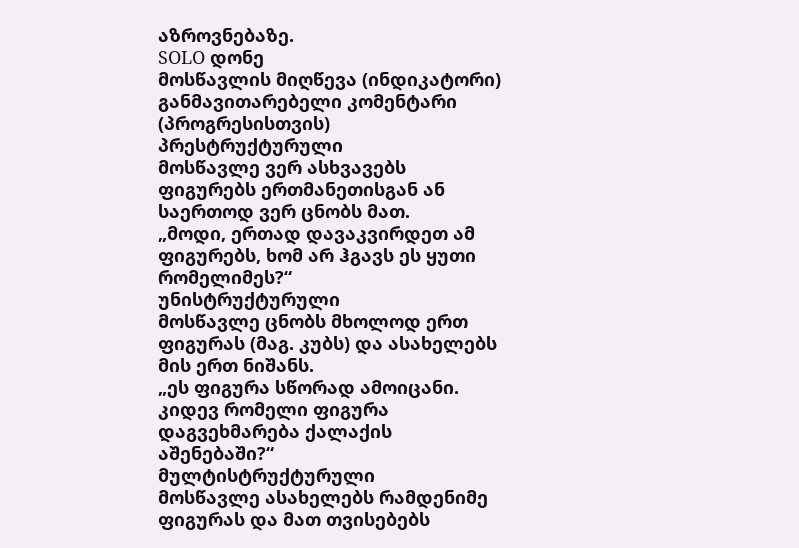აზროვნებაზე.
SOLO დონე
მოსწავლის მიღწევა (ინდიკატორი)
განმავითარებელი კომენტარი (პროგრესისთვის)
პრესტრუქტურული
მოსწავლე ვერ ასხვავებს ფიგურებს ერთმანეთისგან ან საერთოდ ვერ ცნობს მათ.
„მოდი, ერთად დავაკვირდეთ ამ ფიგურებს, ხომ არ ჰგავს ეს ყუთი რომელიმეს?“
უნისტრუქტურული
მოსწავლე ცნობს მხოლოდ ერთ ფიგურას (მაგ. კუბს) და ასახელებს მის ერთ ნიშანს.
„ეს ფიგურა სწორად ამოიცანი. კიდევ რომელი ფიგურა დაგვეხმარება ქალაქის აშენებაში?“
მულტისტრუქტურული
მოსწავლე ასახელებს რამდენიმე ფიგურას და მათ თვისებებს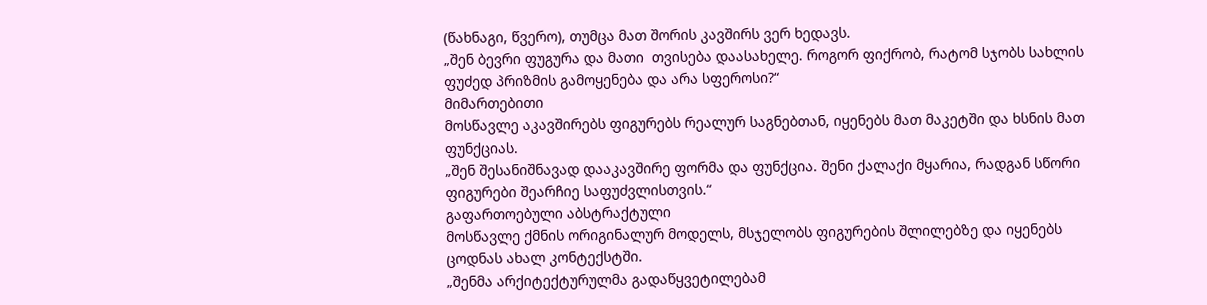(წახნაგი, წვერო), თუმცა მათ შორის კავშირს ვერ ხედავს.
„შენ ბევრი ფუგურა და მათი  თვისება დაასახელე. როგორ ფიქრობ, რატომ სჯობს სახლის ფუძედ პრიზმის გამოყენება და არა სფეროსი?“
მიმართებითი
მოსწავლე აკავშირებს ფიგურებს რეალურ საგნებთან, იყენებს მათ მაკეტში და ხსნის მათ ფუნქციას.
„შენ შესანიშნავად დააკავშირე ფორმა და ფუნქცია. შენი ქალაქი მყარია, რადგან სწორი ფიგურები შეარჩიე საფუძვლისთვის.“
გაფართოებული აბსტრაქტული
მოსწავლე ქმნის ორიგინალურ მოდელს, მსჯელობს ფიგურების შლილებზე და იყენებს ცოდნას ახალ კონტექსტში.
„შენმა არქიტექტურულმა გადაწყვეტილებამ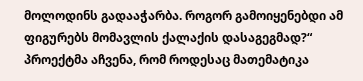მოლოდინს გადააჭარბა. როგორ გამოიყენებდი ამ ფიგურებს მომავლის ქალაქის დასაგეგმად?“
პროექტმა აჩვენა, რომ როდესაც მათემატიკა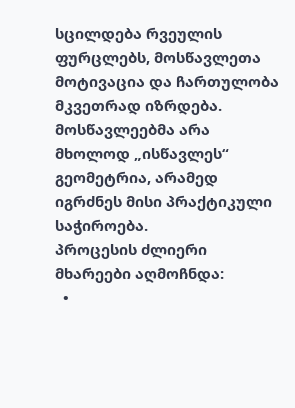სცილდება რვეულის ფურცლებს, მოსწავლეთა მოტივაცია და ჩართულობა მკვეთრად იზრდება. მოსწავლეებმა არა მხოლოდ „ისწავლეს“ გეომეტრია, არამედ იგრძნეს მისი პრაქტიკული საჭიროება.
პროცესის ძლიერი მხარეები აღმოჩნდა:
  •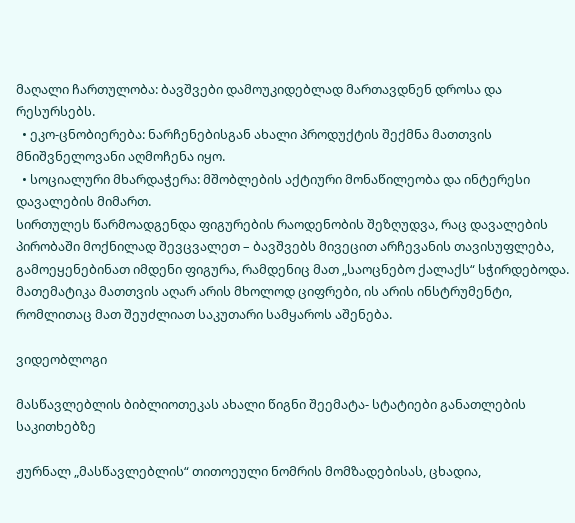მაღალი ჩართულობა: ბავშვები დამოუკიდებლად მართავდნენ დროსა და რესურსებს.
  • ეკო-ცნობიერება: ნარჩენებისგან ახალი პროდუქტის შექმნა მათთვის მნიშვნელოვანი აღმოჩენა იყო.
  • სოციალური მხარდაჭერა: მშობლების აქტიური მონაწილეობა და ინტერესი დავალების მიმართ.
სირთულეს წარმოადგენდა ფიგურების რაოდენობის შეზღუდვა, რაც დავალების პირობაში მოქნილად შევცვალეთ – ბავშვებს მივეცით არჩევანის თავისუფლება, გამოეყენებინათ იმდენი ფიგურა, რამდენიც მათ „საოცნებო ქალაქს“ სჭირდებოდა. მათემატიკა მათთვის აღარ არის მხოლოდ ციფრები, ის არის ინსტრუმენტი, რომლითაც მათ შეუძლიათ საკუთარი სამყაროს აშენება.

ვიდეობლოგი

მასწავლებლის ბიბლიოთეკას ახალი წიგნი შეემატა- სტატიები განათლების საკითხებზე

ჟურნალ „მასწავლებლის“ თითოეული ნომრის მომზადებისას, ცხადია,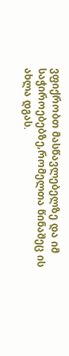ვფიქრობთ მასწავლებელზე და იმ საჭიროებებზე,რომელთა წინაშეც ის ახლა დგას.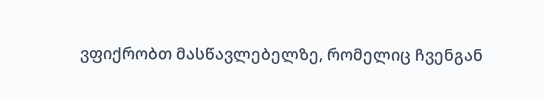ვფიქრობთ მასწავლებელზე, რომელიც ჩვენგან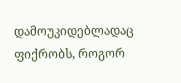დამოუკიდებლადაც ფიქრობს, როგორ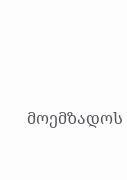მოემზადოს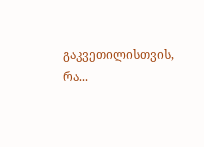გაკვეთილისთვის, რა...